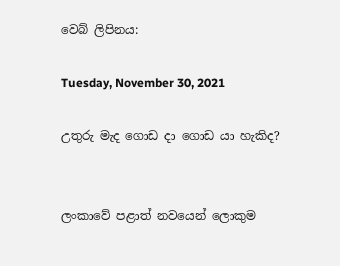වෙබ් ලිපිනය:

Tuesday, November 30, 2021

උතුරු මැද ගොඩ දා ගොඩ යා හැකිද?


ලංකාවේ පළාත් නවයෙන් ලොකුම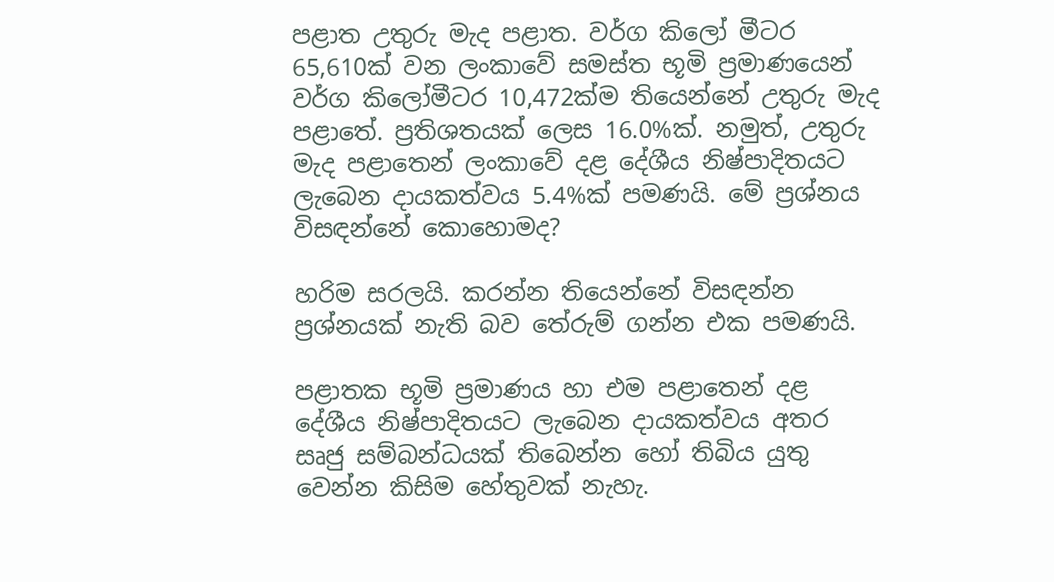පළාත උතුරු මැද පළාත. වර්ග කිලෝ මීටර 65,610ක් වන ලංකාවේ සමස්ත භූමි ප්‍රමාණයෙන් වර්ග කිලෝමීටර 10,472ක්ම තියෙන්නේ උතුරු මැද පළාතේ. ප්‍රතිශතයක් ලෙස 16.0%ක්. නමුත්, උතුරු මැද පළාතෙන් ලංකාවේ දළ දේශීය නිෂ්පාදිතයට ලැබෙන දායකත්වය 5.4%ක් පමණයි. මේ ප්‍රශ්නය විසඳන්නේ කොහොමද?

හරිම සරලයි. කරන්න තියෙන්නේ විසඳන්න ප්‍රශ්නයක් නැති බව තේරුම් ගන්න එක පමණයි.

පළාතක භූමි ප්‍රමාණය හා එම පළාතෙන් දළ දේශීය නිෂ්පාදිතයට ලැබෙන දායකත්වය අතර සෘජු සම්බන්ධයක් තිබෙන්න හෝ තිබිය යුතු වෙන්න කිසිම හේතුවක් නැහැ.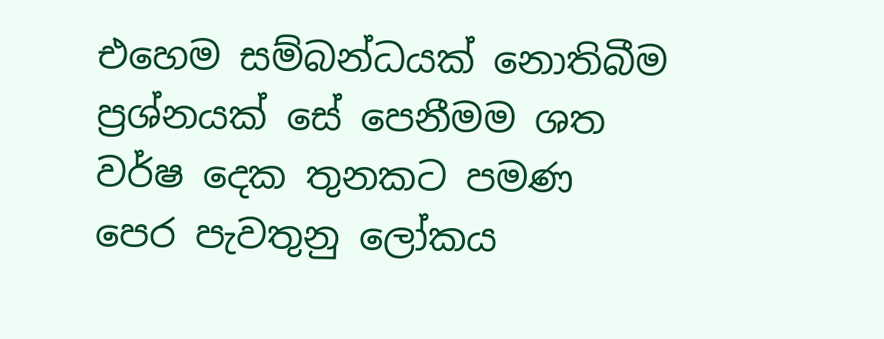එහෙම සම්බන්ධයක් නොතිබීම ප්‍රශ්නයක් සේ පෙනීමම ශත වර්ෂ දෙක තුනකට පමණ පෙර පැවතුනු ලෝකය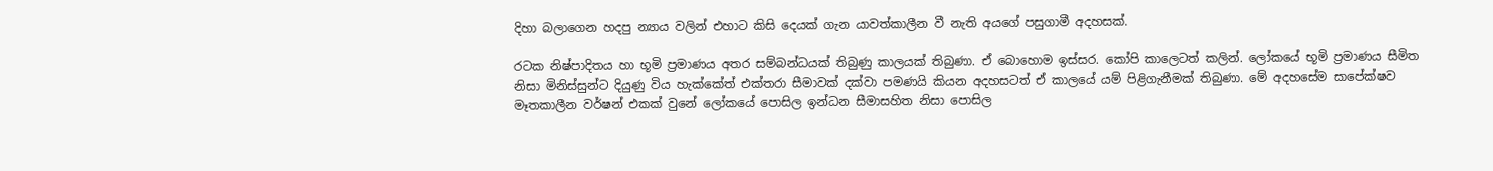දිහා බලාගෙන හදපු න්‍යාය වලින් එහාට කිසි දෙයක් ගැන යාවත්කාලීන වී නැති අයගේ පසුගාමී අදහසක්.

රටක නිෂ්පාදිතය හා භූමි ප්‍රමාණය අතර සම්බන්ධයක් තිබුණු කාලයක් තිබුණා. ඒ බොහොම ඉස්සර. කෝපි කාලෙටත් කලින්. ලෝකයේ භූමි ප්‍රමාණය සීමිත නිසා මිනිස්සුන්ට දියුණු විය හැක්කේත් එක්තරා සීමාවක් දක්වා පමණයි කියන අදහසටත් ඒ කාලයේ යම් පිළිගැනීමක් තිබුණා. මේ අදහසේම සාපේක්ෂව මෑතකාලීන වර්ෂන් එකක් වුනේ ලෝකයේ පොසිල ඉන්ධන සීමාසහිත නිසා පොසිල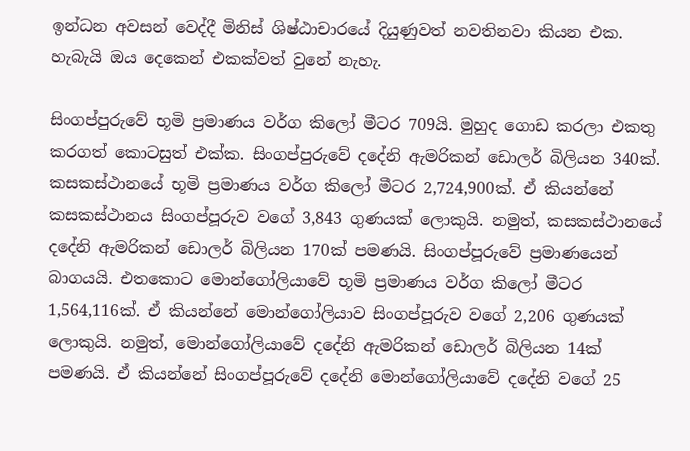ඉන්ධන අවසන් වෙද්දී මිනිස් ශිෂ්ඨාචාරයේ දියුණුවත් නවතිනවා කියන එක. හැබැයි ඔය දෙකෙන් එකක්වත් වුනේ නැහැ.

සිංගප්පුරුවේ භූමි ප්‍රමාණය වර්ග කිලෝ මීටර 709යි. මුහුද ගොඩ කරලා එකතු කරගත් කොටසුත් එක්ක. සිංගප්පුරුවේ දදේනි ඇමරිකන් ඩොලර් බිලියන 340ක්. කසකස්ථානයේ භූමි ප්‍රමාණය වර්ග කිලෝ මීටර 2,724,900ක්. ඒ කියන්නේ කසකස්ථානය සිංගප්පූරුව වගේ 3,843 ගුණයක් ලොකුයි. නමුත්, කසකස්ථානයේ දදේනි ඇමරිකන් ඩොලර් බිලියන 170ක් පමණයි. සිංගප්පූරුවේ ප්‍රමාණයෙන් බාගයයි. එතකොට මොන්ගෝලියාවේ භූමි ප්‍රමාණය වර්ග කිලෝ මීටර 1,564,116ක්. ඒ කියන්නේ මොන්ගෝලියාව සිංගප්පූරුව වගේ 2,206 ගුණයක් ලොකුයි. නමුත්, මොන්ගෝලියාවේ දදේනි ඇමරිකන් ඩොලර් බිලියන 14ක් පමණයි. ඒ කියන්නේ සිංගප්පූරුවේ දදේනි මොන්ගෝලියාවේ දදේනි වගේ 25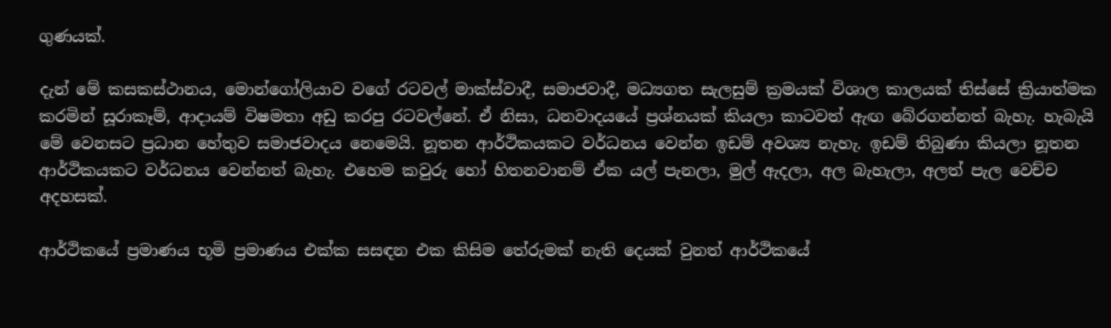ගුණයක්.

දැන් මේ කසකස්ථානය, මොන්ගෝලියාව වගේ රටවල් මාක්ස්වාදී, සමාජවාදී, මධ්‍යගත සැලසුම් ක්‍රමයක් විශාල කාලයක් තිස්සේ ක්‍රියාත්මක කරමින් සූරාකෑම්, ආදායම් විෂමතා අඩු කරපු රටවල්නේ. ඒ නිසා, ධනවාදයයේ ප්‍රශ්නයක් කියලා කාටවත් ඇඟ බේරගන්නත් බැහැ. හැබැයි මේ වෙනසට ප්‍රධාන හේතුව සමාජවාදය නෙමෙයි. නූතන ආර්ථිකයකට වර්ධනය වෙන්න ඉඩම් අවශ්‍ය නැහැ. ඉඩම් තිබුණා කියලා නූතන ආර්ථිකයකට වර්ධනය වෙන්නත් බැහැ. එහෙම කවුරු හෝ හිතනවානම් ඒක යල් පැනලා, මුල් ඇදලා, අල බැහැලා, අලත් පැල වෙච්ච අදහසක්.

ආර්ථිකයේ ප්‍රමාණය භූමි ප්‍රමාණය එක්ක සසඳන එක කිසිම තේරුමක් නැති දෙයක් වුනත් ආර්ථිකයේ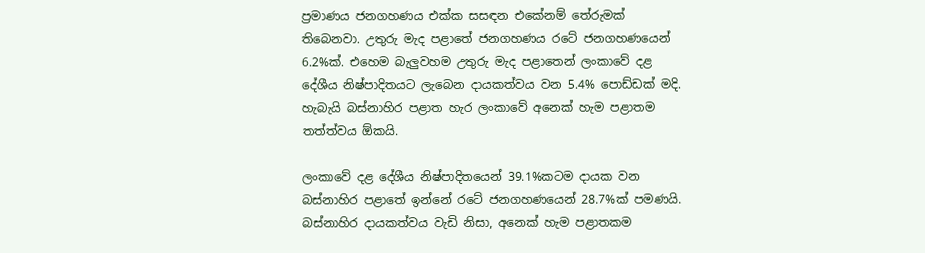ප්‍රමාණය ජනගහණය එක්ක සසඳන එකේනම් තේරුමක් තිබෙනවා. උතුරු මැද පළාතේ ජනගහණය රටේ ජනගහණයෙන් 6.2%ක්. එහෙම බැලුවහම උතුරු මැද පළාතෙන් ලංකාවේ දළ දේශීය නිෂ්පාදිතයට ලැබෙන දායකත්වය වන 5.4% පොඩ්ඩක් මදි. හැබැයි බස්නාහිර පළාත හැර ලංකාවේ අනෙක් හැම පළාතම තත්ත්වය ඕකයි.

ලංකාවේ දළ දේශීය නිෂ්පාදිතයෙන් 39.1%කටම දායක වන බස්නාහිර පළාතේ ඉන්නේ රටේ ජනගහණයෙන් 28.7%ක් පමණයි.  බස්නාහිර දායකත්වය වැඩි නිසා, අනෙක් හැම පළාතකම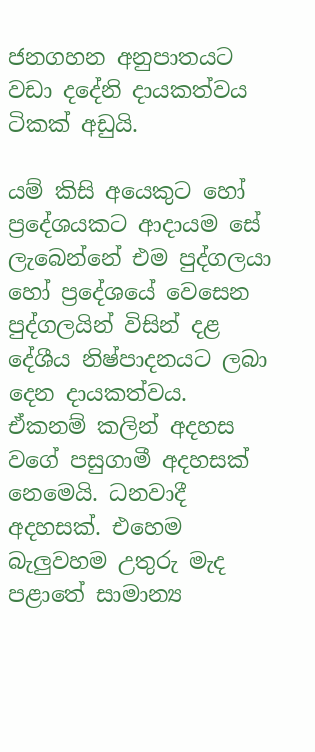ජනගහන අනුපාතයට වඩා දදේනි දායකත්වය ටිකක් අඩුයි.

යම් කිසි අයෙකුට හෝ ප්‍රදේශයකට ආදායම සේ ලැබෙන්නේ එම පුද්ගලයා හෝ ප්‍රදේශයේ වෙසෙන පුද්ගලයින් විසින් දළ දේශීය නිෂ්පාදනයට ලබා දෙන දායකත්වය. ඒකනම් කලින් අදහස වගේ පසුගාමී අදහසක් නෙමෙයි. ධනවාදී අදහසක්. එහෙම බැලුවහම උතුරු මැද පළාතේ සාමාන්‍ය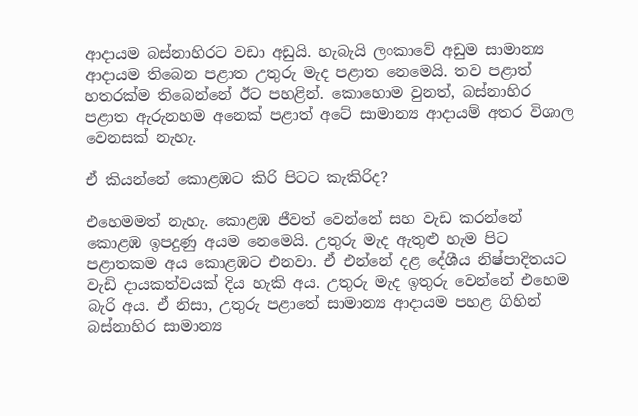ආදායම බස්නාහිරට වඩා අඩුයි. හැබැයි ලංකාවේ අඩුම සාමාන්‍ය ආදායම තිබෙන පළාත උතුරු මැද පළාත නෙමෙයි. තව පළාත් හතරක්ම තිබෙන්නේ ඊට පහළින්. කොහොම වුනත්, බස්නාහිර පළාත ඇරුනහම අනෙක් පළාත් අටේ සාමාන්‍ය ආදායම් අතර විශාල වෙනසක් නැහැ.

ඒ කියන්නේ කොළඹට කිරි පිටට කැකිරිද?

එහෙමමත් නැහැ. කොළඹ ජීවත් වෙන්නේ සහ වැඩ කරන්නේ කොළඹ ඉපදුණු අයම නෙමෙයි. උතුරු මැද ඇතුළු හැම පිට පළාතකම අය කොළඹට එනවා. ඒ එන්නේ දළ දේශීය නිෂ්පාදිතයට වැඩි දායකත්වයක් දිය හැකි අය. උතුරු මැද ඉතුරු වෙන්නේ එහෙම බැරි අය. ඒ නිසා, උතුරු පළාතේ සාමාන්‍ය ආදායම පහළ ගිහින් බස්නාහිර සාමාන්‍ය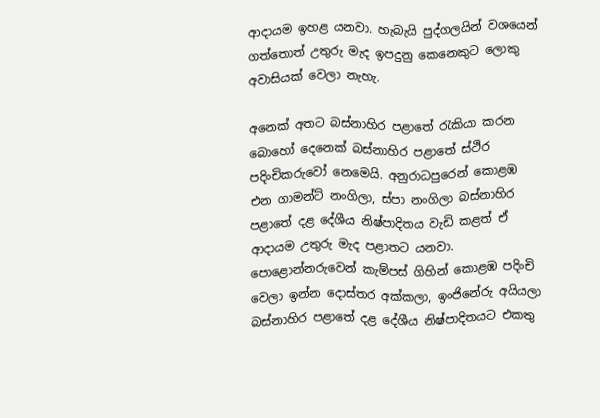ආදායම ඉහළ යනවා. හැබැයි පුද්ගලයින් වශයෙන් ගත්තොත් උතුරු මැද ඉපදුනු කෙනෙකුට ලොකු අවාසියක් වෙලා නැහැ.

අනෙක් අතට බස්නාහිර පළාතේ රැකියා කරන බොහෝ දෙනෙක් බස්නාහිර පළාතේ ස්ථිර පදිංචිකරුවෝ නෙමෙයි. අනුරාධපුරෙන් කොළඹ එන ගාමන්ට් නංගිලා, ස්පා නංගිලා බස්නාහිර පළාතේ දළ දේශීය නිෂ්පාදිතය වැඩි කළත් ඒ ආදායම උතුරු මැද පළාතට යනවා. පොළොන්නරුවෙන් කැම්පස් ගිහින් කොළඹ පදිංචි වෙලා ඉන්න දොස්තර අක්කලා, ඉංජිනේරු අයියලා බස්නාහිර පළාතේ දළ දේශීය නිෂ්පාදිතයට එකතු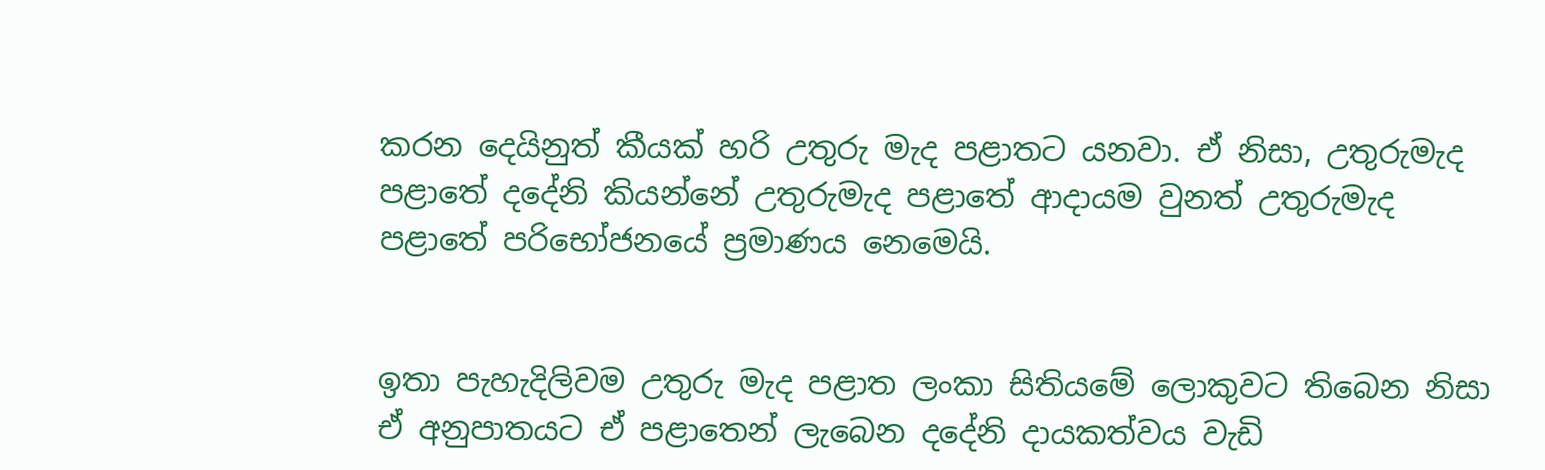කරන දෙයිනුත් කීයක් හරි උතුරු මැද පළාතට යනවා. ඒ නිසා, උතුරුමැද පළාතේ දදේනි කියන්නේ උතුරුමැද පළාතේ ආදායම වුනත් උතුරුමැද පළාතේ පරිභෝජනයේ ප්‍රමාණය නෙමෙයි.


ඉතා පැහැදිලිවම උතුරු මැද පළාත ලංකා සිතියමේ ලොකුවට තිබෙන නිසා ඒ අනුපාතයට ඒ පළාතෙන් ලැබෙන දදේනි දායකත්වය වැඩි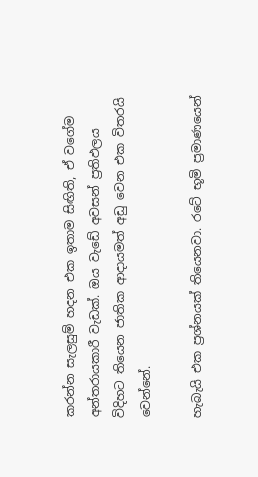කරන්න සැලසුම් හදන එක ඉතාම සිඟිති, ඒ වගේම අන්තරායකාරී වැඩක්. ඔය වැඩේ අවසන් ප්‍රතිඵලය විදිහට තියෙන ජාතික ආදායමත් අඩු වෙන එක විතරයි වෙන්නේ.

හැබැයි එක ප්‍රශ්නයක් තියෙනවා. රටේ භූමි ප්‍රමාණයෙන්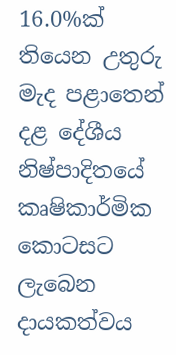16.0%ක් තියෙන උතුරු මැද පළාතෙන් දළ දේශීය නිෂ්පාදිතයේ කෘෂිකාර්මික කොටසට ලැබෙන දායකත්වය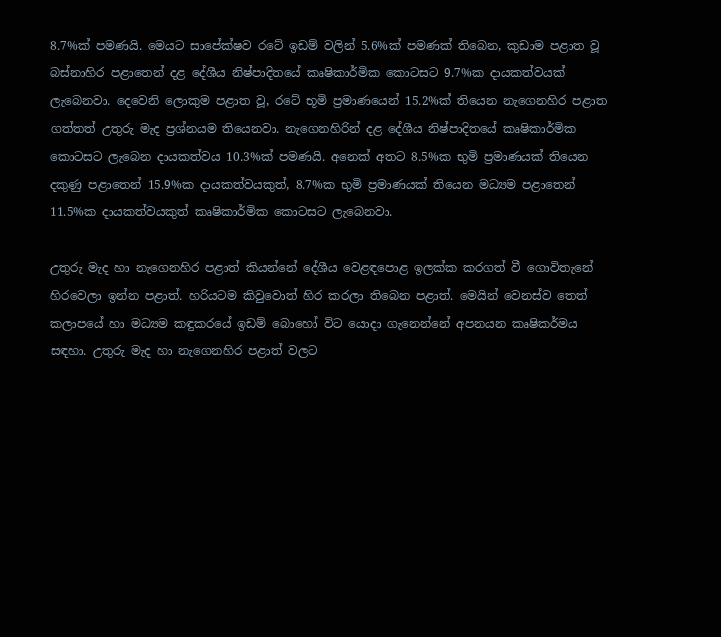8.7%ක් පමණයි. මෙයට සාපේක්ෂව රටේ ඉඩම් වලින් 5.6%ක් පමණක් තිබෙන, කුඩාම පළාත වූ බස්නාහිර පළාතෙන් දළ දේශීය නිෂ්පාදිතයේ කෘෂිකාර්මික කොටසට 9.7%ක දායකත්වයක් ලැබෙනවා. දෙවෙනි ලොකුම පළාත වූ, රටේ භූමි ප්‍රමාණයෙන් 15.2%ක් තියෙන නැගෙනහිර පළාත ගත්තත් උතුරු මැද ප්‍රශ්නයම තියෙනවා. නැගෙනහිරින් දළ දේශීය නිෂ්පාදිතයේ කෘෂිකාර්මික කොටසට ලැබෙන දායකත්වය 10.3%ක් පමණයි. අනෙක් අතට 8.5%ක භුමි ප්‍රමාණයක් තියෙන දකුණු පළාතෙන් 15.9%ක දායකත්වයකුත්, 8.7%ක භුමි ප්‍රමාණයක් තියෙන මධ්‍යම පළාතෙන් 11.5%ක දායකත්වයකුත් කෘෂිකාර්මික කොටසට ලැබෙනවා.

උතුරු මැද හා නැගෙනහිර පළාත් කියන්නේ දේශීය වෙළඳපොළ ඉලක්ක කරගත් වී ගොවිතැනේ හිරවෙලා ඉන්න පළාත්. හරියටම කිවුවොත් හිර කරලා තිබෙන පළාත්. මෙයින් වෙනස්ව තෙත් කලාපයේ හා මධ්‍යම කඳුකරයේ ඉඩම් බොහෝ විට යොදා ගැනෙන්නේ අපනයන කෘෂිකර්මය සඳහා. උතුරු මැද හා නැගෙනහිර පළාත් වලට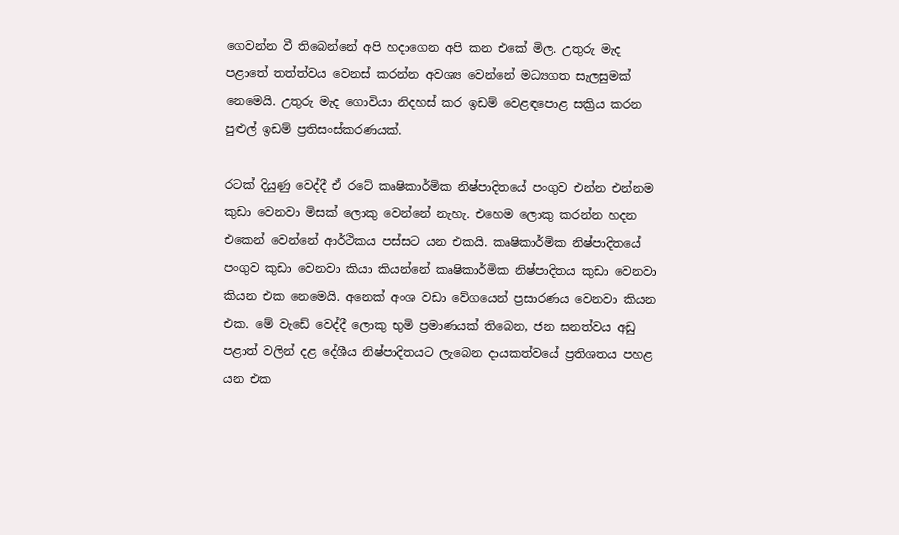ගෙවන්න වී තිබෙන්නේ අපි හදාගෙන අපි කන එකේ මිල. උතුරු මැද පළාතේ තත්ත්වය වෙනස් කරන්න අවශ්‍ය වෙන්නේ මධ්‍යගත සැලසුමක් නෙමෙයි. උතුරු මැද ගොවියා නිදහස් කර ඉඩම් වෙළඳපොළ සක්‍රිය කරන පුළුල් ඉඩම් ප්‍රතිසංස්කරණයක්.

රටක් දියුණු වෙද්දී ඒ රටේ කෘෂිකාර්මික නිෂ්පාදිතයේ පංගුව එන්න එන්නම කුඩා වෙනවා මිසක් ලොකු වෙන්නේ නැහැ. එහෙම ලොකු කරන්න හදන එකෙන් වෙන්නේ ආර්ථිකය පස්සට යන එකයි. කෘෂිකාර්මික නිෂ්පාදිතයේ පංගුව කුඩා වෙනවා කියා කියන්නේ කෘෂිකාර්මික නිෂ්පාදිතය කුඩා වෙනවා කියන එක නෙමෙයි. අනෙක් අංශ වඩා වේගයෙන් ප්‍රසාරණය වෙනවා කියන එක. මේ වැඩේ වෙද්දී ලොකු භුමි ප්‍රමාණයක් තිබෙන, ජන ඝනත්වය අඩු පළාත් වලින් දළ දේශීය නිෂ්පාදිතයට ලැබෙන දායකත්වයේ ප්‍රතිශතය පහළ යන එක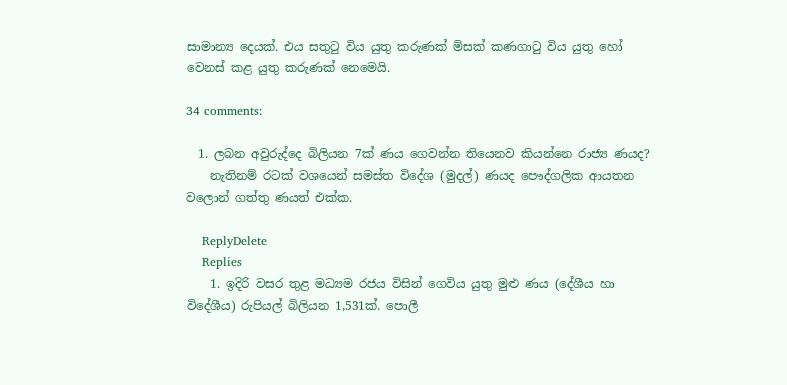සාමාන්‍ය දෙයක්. එය සතුටු විය යුතු කරුණක් මිසක් කණගාටු විය යුතු හෝ වෙනස් කළ යුතු කරුණක් නෙමෙයි.

34 comments:

  1. ලබන අවුරුද්දෙ බිලියන 7ක් ණය ගෙවන්න තියෙනව කියන්නෙ රාජ්‍ය ණයද?
    නැතිනම් රටක් වශයෙන් සමස්ත විදේශ (මුදල්) ණයද පෞද්ගලික ආයතන වලොන් ගත්තු ණයත් එක්ක.

    ReplyDelete
    Replies
    1. ඉදිරි වසර තුළ මධ්‍යම රජය විසින් ගෙවිය යුතු මුළු ණය (දේශීය හා විදේශීය) රුපියල් බිලියන 1,531ක්. පොලී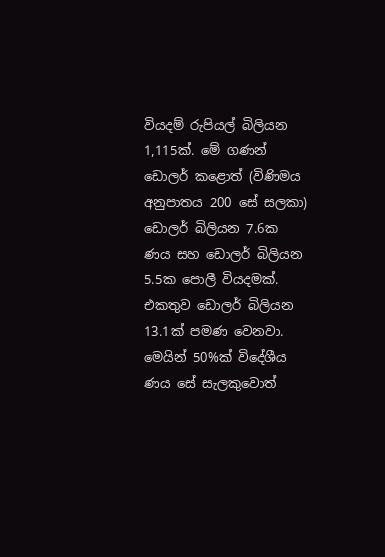වියදම් රුපියල් බිලියන 1,115ක්. මේ ගණන් ඩොලර් කළොත් (විණිමය අනුපාතය 200 සේ සලකා) ඩොලර් බිලියන 7.6ක ණය සහ ඩොලර් බිලියන 5.5ක පොලී වියදමක්. එකතුව ඩොලර් බිලියන 13.1ක් පමණ වෙනවා. මෙයින් 50%ක් විදේශීය ණය සේ සැලකුවොත්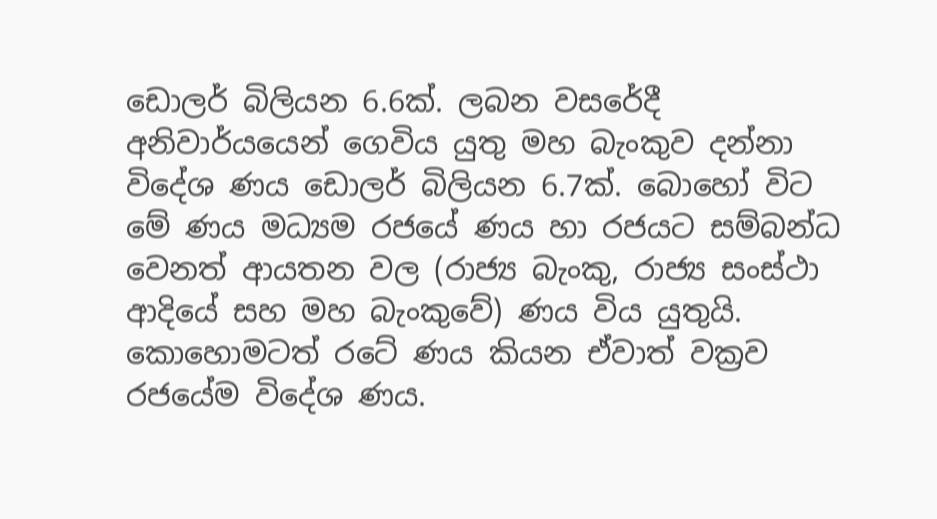ඩොලර් බිලියන 6.6ක්. ලබන වසරේදී අනිවාර්යයෙන් ගෙවිය යුතු මහ බැංකුව දන්නා විදේශ ණය ඩොලර් බිලියන 6.7ක්. බොහෝ විට මේ ණය මධ්‍යම රජයේ ණය හා රජයට සම්බන්ධ වෙනත් ආයතන වල (රාජ්‍ය බැංකු, රාජ්‍ය සංස්ථා ආදියේ සහ මහ බැංකුවේ) ණය විය යුතුයි. කොහොමටත් රටේ ණය කියන ඒවාත් වක්‍රව රජයේම විදේශ ණය.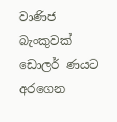වාණිජ බැංකුවක් ඩොලර් ණයට අරගෙන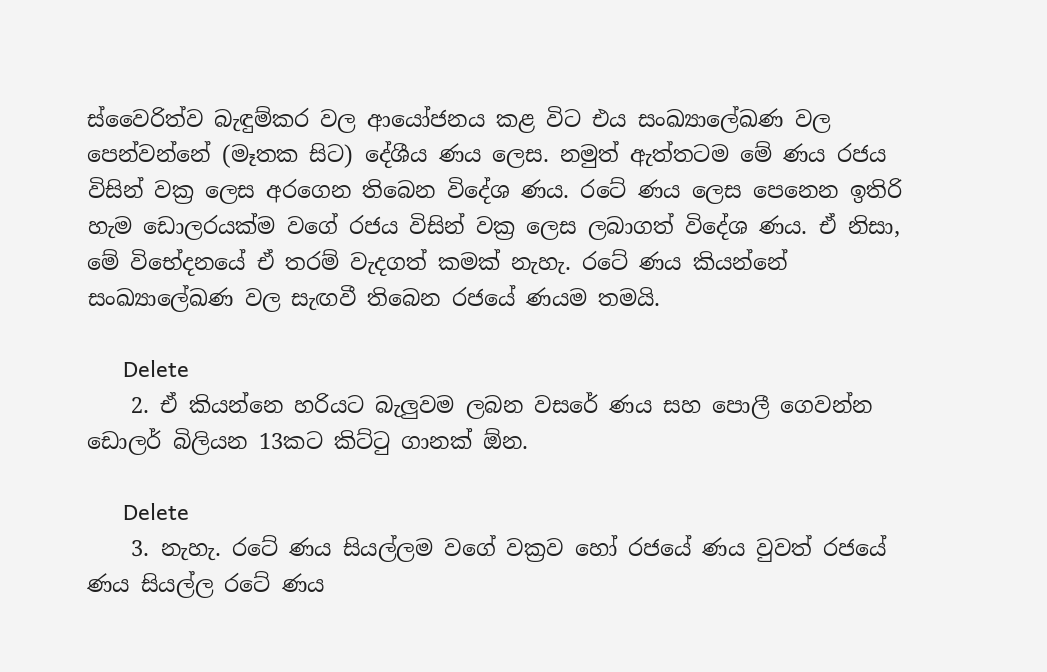ස්වෛරිත්ව බැඳුම්කර වල ආයෝජනය කළ විට එය සංඛ්‍යාලේඛණ වල පෙන්වන්නේ (මෑතක සිට) දේශීය ණය ලෙස. නමුත් ඇත්තටම මේ ණය රජය විසින් වක්‍ර ලෙස අරගෙන තිබෙන විදේශ ණය. රටේ ණය ලෙස පෙනෙන ඉතිරි හැම ඩොලරයක්ම වගේ රජය විසින් වක්‍ර ලෙස ලබාගත් විදේශ ණය. ඒ නිසා, මේ විභේදනයේ ඒ තරම් වැදගත් කමක් නැහැ. රටේ ණය කියන්නේ සංඛ්‍යාලේඛණ වල සැඟවී තිබෙන රජයේ ණයම තමයි.

      Delete
    2. ඒ කියන්නෙ හරියට බැලුවම ලබන වසරේ ණය සහ පොලී ගෙවන්න ඩොලර් බිලියන 13කට කිට්ටු ගානක් ඕන.

      Delete
    3. නැහැ. රටේ ණය සියල්ලම වගේ වක්‍රව හෝ රජයේ ණය වුවත් රජයේ ණය සියල්ල රටේ ණය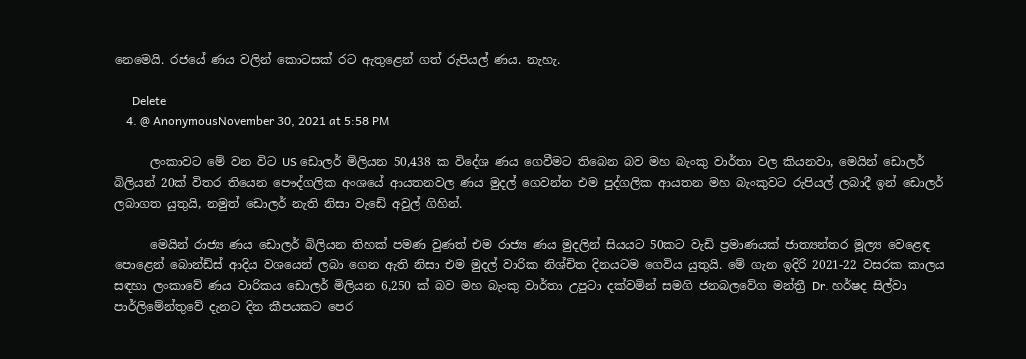නෙමෙයි. රජයේ ණය වලින් කොටසක් රට ඇතුළෙන් ගත් රුපියල් ණය. නැහැ.

      Delete
    4. @ AnonymousNovember 30, 2021 at 5:58 PM

      ලංකාවට මේ වන විට US ඩොලර් මිලියන 50,438 ක විදේශ ණය ගෙවීමට තිබෙන බව මහ බැංකු වාර්තා වල කියනවා, මෙයින් ඩොලර් බිලියන් 20ක් විතර තියෙන පෞද්ගලික අංශයේ ආයතනවල ණය මුදල් ගෙවන්න එම පුද්ගලික ආයතන මහ බැංකුවට රුපියල් ලබාදී ඉන් ඩොලර් ලබාගත යුතුයි, නමුත් ඩොලර් නැති නිසා වැඩේ අවුල් ගිහින්.

      මෙයින් රාජ්‍ය ණය ඩොලර් බිලියන තිහක් පමණ වුණත් එම රාජ්‍ය ණය මුදලින් සියයට 50කට වැඩි ප්‍රමාණයක් ජාත්‍යන්තර මූල්‍ය වෙළෙඳ පොළෙන් බොන්ඩ්ස් ආදිය වශයෙන් ලබා ගෙන ඇති නිසා එම මුදල් වාරික නිශ්චිත දිනයටම ගෙවිය යුතුයි. මේ ගැන ඉදිරි 2021-22 වසරක කාලය සඳහා ලංකාවේ ණය වාරිකය ඩොලර් මිලියන 6,250 ක් බව මහ බැංකු වාර්තා උපුටා දක්වමින් සමගි ජනබලවේග මන්ත්‍රී Dr. හර්ෂද සිල්වා පාර්ලිමේන්තුවේ දැනට දින කීපයකට පෙර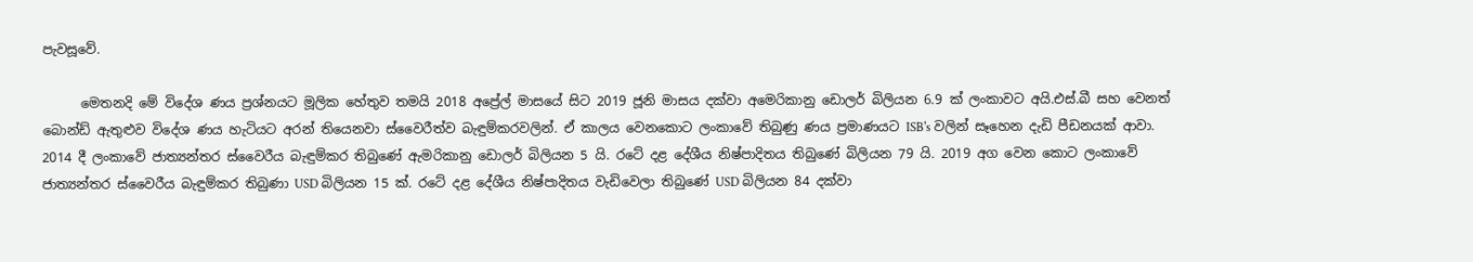පැවසූවේ.

      මෙතනදි මේ විදේශ ණය ප්‍රශ්නයට මූලික හේතුව තමයි 2018 අප්‍රේල් මාසයේ සිට 2019 ජූනි මාසය දක්වා අමෙරිකානු ඩොලර් බිලියන 6.9 ක් ලංකාවට අයි.එස්.බී සහ වෙනත් බොන්ඩ් ඇතුළුව විදේශ ණය හැටියට අරන් තියෙනවා ස්වෛරීත්ව බැඳුම්කරවලින්. ඒ කාලය වෙනකොට ලංකාවේ තිබුණු ණය ප්‍රමාණයට ISB's වලින් සෑහෙන දැඩි පීඩනයක් ආවා. 2014 දී ලංකාවේ ජාත්‍යන්තර ස්වෛරීය බැඳුම්කර තිබුණේ ඇමරිකානු ඩොලර් බිලියන 5 යි. රටේ දළ දේශීය නිෂ්පාදිතය තිබුණේ බිලියන 79 යි. 2019 අග වෙන කොට ලංකාවේ ජාත්‍යන්තර ස්වෛරීය බැඳුම්කර තිබුණා USD බිලියන 15 ක්. රටේ දළ දේශීය නිෂ්පාදිතය වැඩිවෙලා තිබුණේ USD බිලියන 84 දක්වා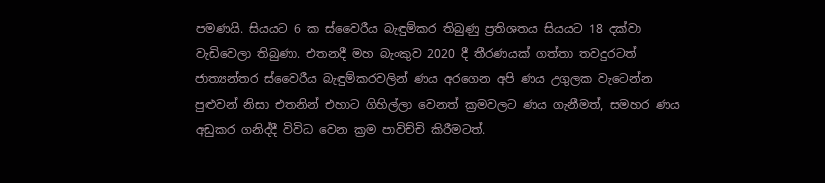පමණයි. සියයට 6 ක ස්වෛරීය බැඳුම්කර තිබුණු ප්‍රතිශතය සියයට 18 දක්වා වැඩිවෙලා තිබුණා. එතනදී මහ බැංකුව 2020 දී තීරණයක් ගත්තා තවදුරටත් ජාත්‍යන්තර ස්වෛරීය බැඳුම්කරවලින් ණය අරගෙන අපි ණය උගුලක වැටෙන්න පුළුවන් නිසා එතනින් එහාට ගිහිල්ලා වෙනත් ක්‍රමවලට ණය ගැනීමත්, සමහර ණය අඩුකර ගනිද්දී විවිධ වෙන ක්‍රම පාවිච්චි කිරීමටත්.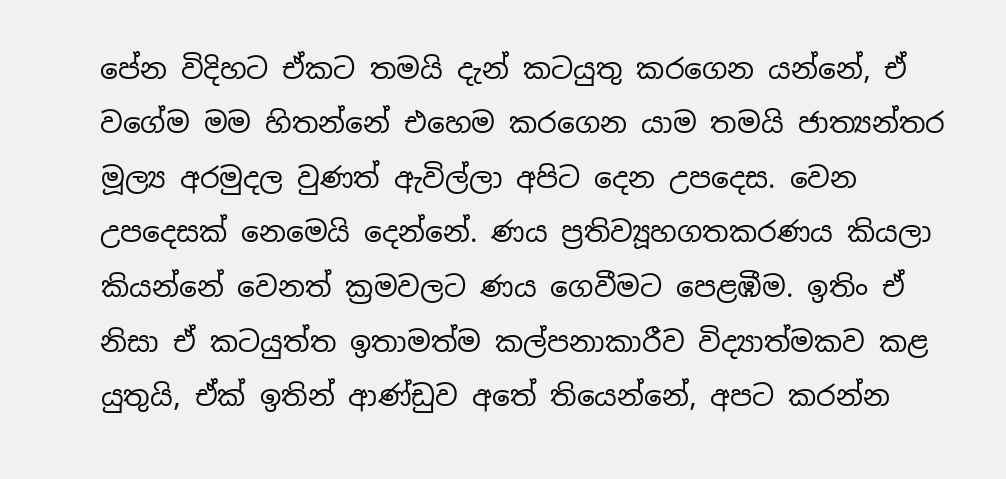පේන විදිහට ඒකට තමයි දැන් කටයුතු කරගෙන යන්නේ, ඒ වගේම මම හිතන්නේ එහෙම කරගෙන යාම තමයි ජාත්‍යන්තර මූල්‍ය අරමුදල වුණත් ඇවිල්ලා අපිට දෙන උපදෙස. වෙන උපදෙසක් නෙමෙයි දෙන්නේ. ණය ප්‍රතිව්‍යූහගතකරණය කියලා කියන්නේ වෙනත් ක්‍රමවලට ණය ගෙවීමට පෙළඹීම. ඉතිං ඒ නිසා ඒ කටයුත්ත ඉතාමත්ම කල්පනාකාරීව විද්‍යාත්මකව කළ යුතුයි, ඒක් ඉතින් ආණ්ඩුව අතේ තියෙන්නේ, අපට කරන්න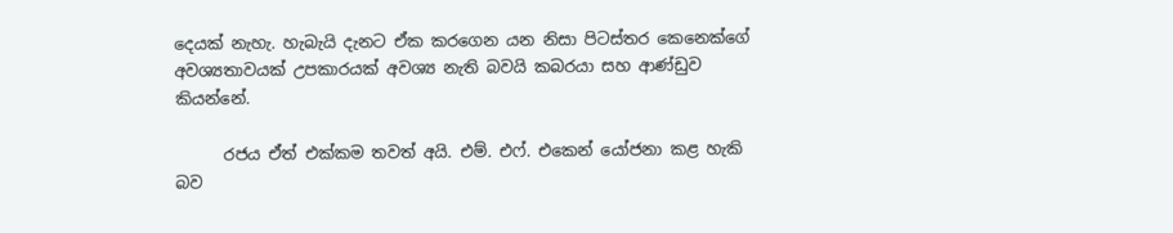දෙයක් නැහැ. හැබැයි දැනට ඒක කරගෙන යන නිසා පිටස්තර කෙනෙක්ගේ අවශ්‍යතාවයක් උපකාරයක් අවශ්‍ය නැති බවයි කබරයා සහ ආණ්ඩුව කියන්නේ.

      රජය ඒත් එක්කම තවත් අයි. එම්. එෆ්. එකෙන් යෝජනා කළ හැකි බව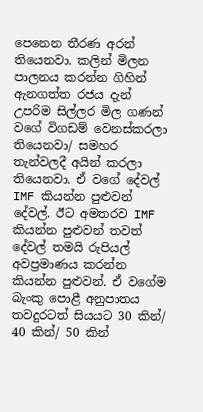පෙනෙන තීරණ අරන් තියෙනවා. කලින් මිලන පාලනය කරන්න ගිහින් ඇනගත්ත රජය දැන් උපරිම සිල්ලර මිල ගණන් වගේ විගඩම් වෙනස්කරලා තියෙනවා/ සමහර තැන්වලදී අයින් කරලා තියෙනවා. ඒ වගේ දේවල් IMF කියන්න පුළුවන් දේවල්. ඊට අමතරව IMF කියන්න පුළුවන් තවත් දේවල් තමයි රුපියල් අවප්‍රමාණය කරන්න කියන්න පුළුවන්. ඒ වගේම බැංකු පොළී අනුපාතය තවදුරටත් සියයට 30 කින්/ 40 කින්/ 50 කින්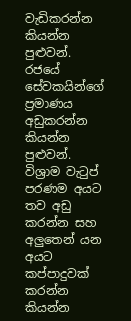වැඩිකරන්න කියන්න පුළුවන්. රජයේ සේවකයින්ගේ ප්‍රමාණය අඩුකරන්න කියන්න පුළුවන්. විශ්‍රාම වැටුප් පරණම අයට තව අඩු කරන්න සහ අලුතෙන් යන අයට කප්පාදුවක් කරන්න කියන්න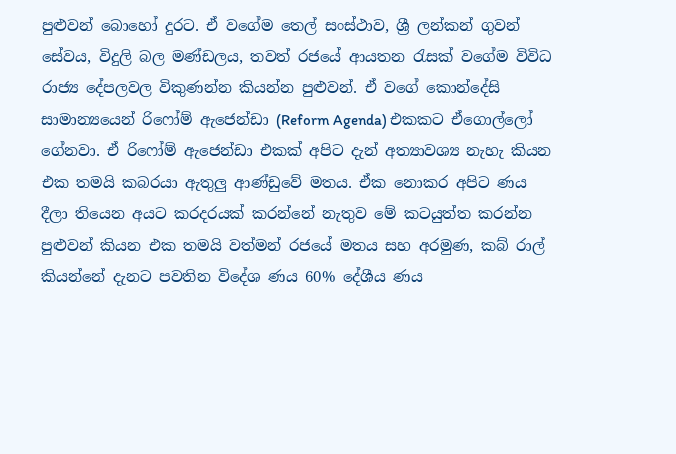පුළුවන් බොහෝ දුරට. ඒ වගේම තෙල් සංස්ථාව, ශ්‍රී ලන්කන් ගුවන් සේවය, විදුලි බල මණ්ඩලය, තවත් රජයේ ආයතන රැසක් වගේම විවිධ රාජ්‍ය දේපලවල විකුණන්න කියන්න පුළුවන්. ඒ වගේ කොන්දේසි සාමාන්‍යයෙන් රිෆෝම් ඇජෙන්ඩා (Reform Agenda) එකකට ඒගොල්ලෝ ගේනවා. ඒ රිෆෝම් ඇජෙන්ඩා එකක් අපිට දැන් අත්‍යාවශ්‍ය නැහැ කියන එක තමයි කබරයා ඇතුලු ආණ්ඩුවේ මතය. ඒක නොකර අපිට ණය දීලා තියෙන අයට කරදරයක් කරන්නේ නැතුව මේ කටයුත්ත කරන්න පුළුවන් කියන එක තමයි වත්මන් රජයේ මතය සහ අරමුණ, කබ් රාල් කියන්නේ දැනට පවතින විදේශ ණය 60% දේශීය ණය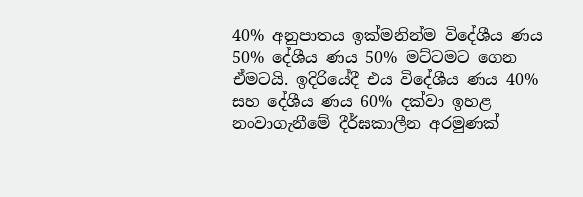40% අනුපාතය ඉක්මනින්ම විදේශීය ණය 50% දේශීය ණය 50% මට්ටමට ගෙන ඒමටයි. ඉදිරියේදී එය විදේශීය ණය 40% සහ දේශීය ණය 60% දක්වා ඉහළ නංවාගැනීමේ දීර්ඝකාලීන අරමුණක්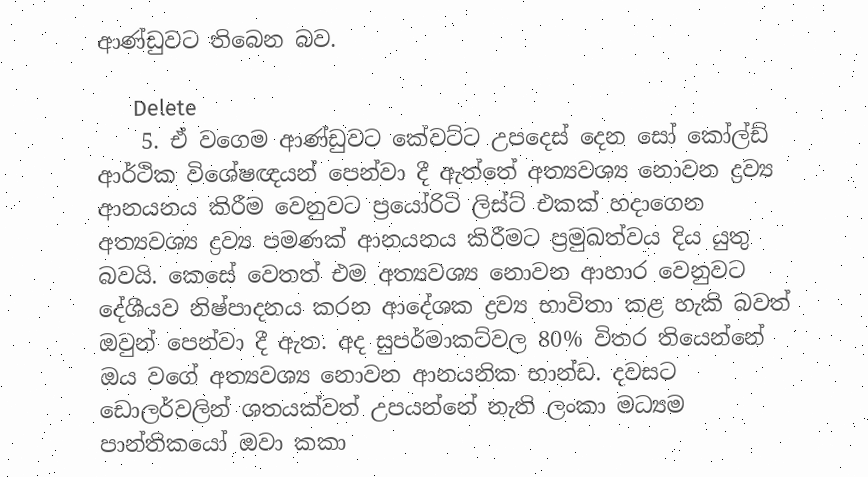ආණ්ඩුවට තිබෙන බව.

      Delete
    5. ඒ වගෙම ආණ්ඩුවට කේවට්ට උපදෙස් දෙන සෝ කෝල්ඩ් ආර්ථික විශේෂඥයන් පෙන්වා දී ඇත්තේ අත්‍යවශ්‍ය නොවන ද්‍රව්‍ය ආනයනය කිරීම වෙනුවට ප්‍රයෝරිටි ලිස්ට් එකක් හදාගෙන අත්‍යවශ්‍ය ද්‍රව්‍ය පමණක් ආනයනය කිරීමට ප්‍රමුඛත්වය දිය යුතු බවයි. කෙසේ වෙතත් එම අත්‍යවශ්‍ය නොවන ආහාර වෙනුවට දේශීයව නිෂ්පාදනය කරන ආදේශක ද්‍රව්‍ය භාවිතා කළ හැකි බවත් ඔවුන් පෙන්වා දී ඇත. අද සුපර්මාකට්වල 80% විතර තියෙන්නේ ඔය වගේ අත්‍යවශ්‍ය නොවන ආනයනික භාන්ඩ. දවසට ඩොලර්වලින් ශතයක්වත් උපයන්නේ නැති ලංකා මධ්‍යම පාන්තිකයෝ ඔවා කකා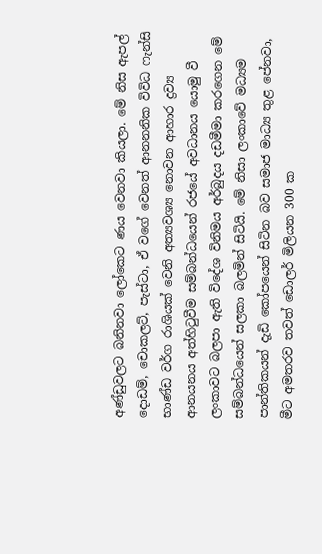අණ්ඩුවලට බනිනවා ලෝකෙට ණය වෙනවා කියලා. මේ නිස ඇපල් දොඩම්, චොකලට්, පැස්ටා, ඒ වගේ වෙනත් ආනනනික විවිධ ෆැන්සි භාණ්ඩ වර්ග රාශියක් වෙනි අත්‍යවශ්‍ය නොවන ආහාර ද්‍රව්‍ය ආනයනය අත්හිටුවීම සම්බන්ධයෙන් රජයේ අවධානය යොමු වී ලංකාවට බලපා ඇති විදේශ විනිමය අර්බුදය දඩමීමා කරගෙන මේ සම්බන්ධයෙන් සලකා බලමින් සිටියි. මේ නිසා ලංකාවේ මධ්‍යම පාන්තිකයන් දැඩි කෝපයෙන් සිටින බව සමාජ මාධ්‍ය තුළ පේනවා, මීට අමතරව තවත් ඩොලර් මිලියන 300 ක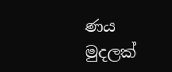ණය මුදලක්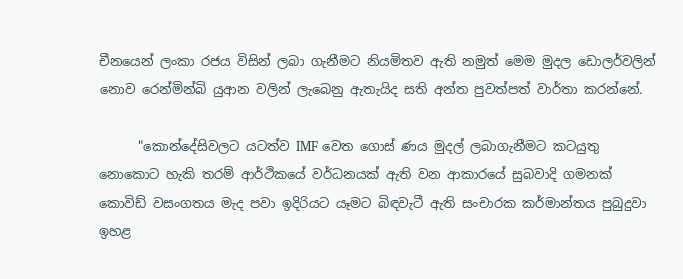චීනයෙන් ලංකා රජය විසින් ලබා ගැනීමට නියමිතව ඇති නමුත් මෙම මුදල ඩොලර්වලින් නොව රෙන්මින්බි යුආන වලින් ලැබෙනු ඇතැයිද සති අන්ත පුවත්පත් වාර්තා කරන්නේ.

      "කොන්දේසිවලට යටත්ව IMF වෙත ගොස් ණය මුදල් ලබාගැනීමට කටයුතු නොකොට හැකි තරම් ආර්ථිකයේ වර්ධනයක් ඇති වන ආකාරයේ සුබවාදි ගමනක් කොවිඩ් වසංගතය මැද පවා ඉදිරියට යෑමට බිඳවැටී ඇති සංචාරක කර්මාන්තය පුබුදුවා ඉහළ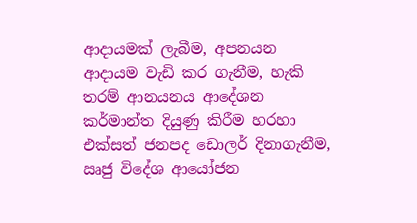ආදායමක් ලැබීම, අපනයන ආදායම වැඩි කර ගැනීම, හැකි තරම් ආනයනය ආදේශන කර්මාන්ත දියුණු කිරීම හරහා එක්සත් ජනපද ඩොලර් දිනාගැනීම, ඍජු විදේශ ආයෝජන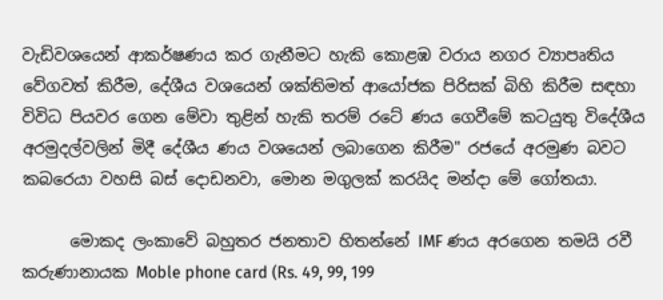වැඩිවශයෙන් ආකර්ෂණය කර ගැනීමට හැකි කොළඹ වරාය නගර ව්‍යාපෘතිය වේගවත් කිරීම, දේශීය වශයෙන් ශක්තිමත් ආයෝජක පිරිසක් බිහි කිරීම සඳහා විවිධ පියවර ගෙන මේවා තුළින් හැකි තරම් රටේ ණය ගෙවීමේ කටයුතු විදේශීය අරමුදල්වලින් මිදී දේශීය ණය වශයෙන් ලබාගෙන කිරීම" රජයේ අරමුණ බවට කබරෙයා වහසි බස් දොඩනවා, මොන මගුලක් කරයිද මන්දා මේ ගෝතයා.

      මොකද ලංකාවේ බහුතර ජනතාව හිතන්නේ IMF ණය අරගෙන තමයි රවී කරුණානායක Moble phone card (Rs. 49, 99, 199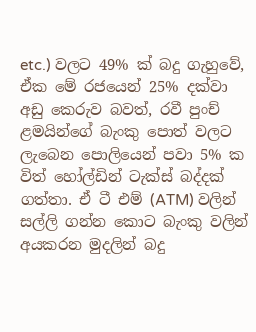etc.) වලට 49% ක්‌ බදු ගැහුවේ, ඒක මේ රජයෙන් 25% දක්වා අඩු කෙරුව බවත්, රවී පුංච් ළමයින්ගේ බැංකු පොත් වලට ලැබෙන පොලියෙන් පවා 5% ක විත් හෝල්ඩින් ටැක්ස් බද්දක් ගත්තා. ඒ ටී එම් (ATM) වලින් සල්ලි ගන්න කොට බැංකු වලින් අයකරන මුදලින් බදු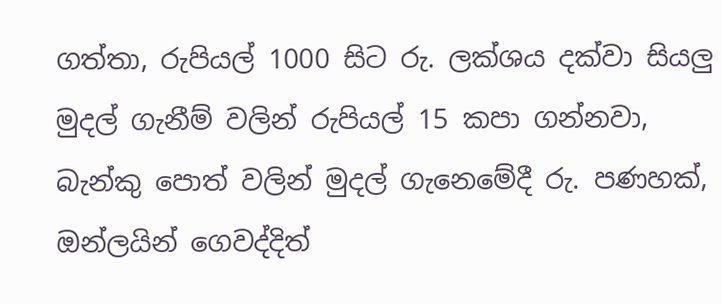ගත්තා, රුපියල් 1000 සිට රු. ලක්ශය දක්වා සියලු මුදල් ගැනීම් වලින් රුපියල් 15 කපා ගන්නවා, බැන්කු පොත් වලින් මුදල් ගැනෙමේදී රු. පණහක්, ඔන්ලයින් ගෙවද්දිත්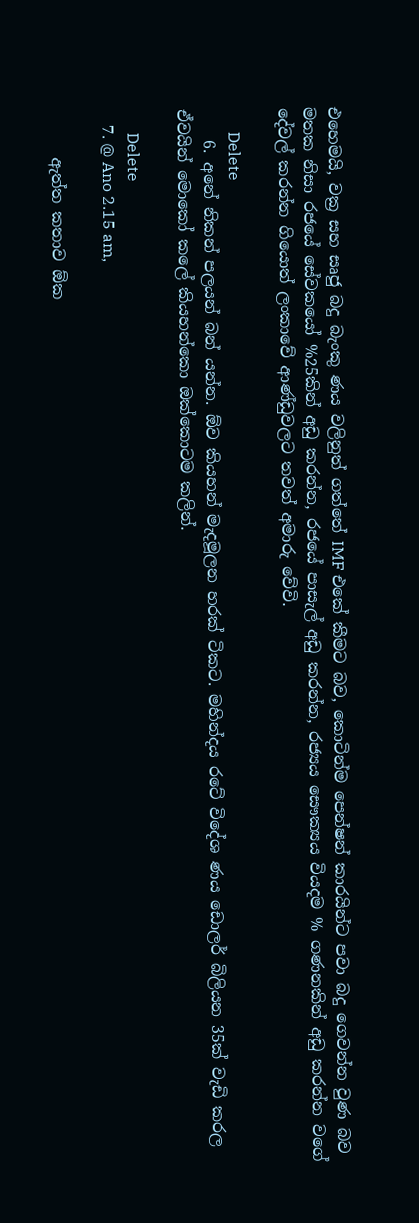එහෙමයි, වක්‍ර සහ සෘජු බදු බැංකු ණය වලිනුත් ගත්තේ IMF එකේ කීමට බව, කොටින්ම පෙන්ෂන් කාරයින්ට පවා බදු ගෙවන්න වුණ බව මතක නිසා රජයේ සේවකයෝ %25කින් අඩු කරන්න, රජයේ පාසැල් අඩු කරන්න, රජ්‍යය සෞක්‍යය වියදම % ගණනකින් අඩු කරන්න වගේ දේවල් කරන්න ගියොත් ලංකාවේ ආණ්ඩුවලට තවත් අමාරු වේවි.

      Delete
    6. අනේ නිකන් පලයන් බන් යන්න. ඕව කියහන් මැදමූලන හරක් ටිකට. මහින්දය රටේ විදේශ ණය ඩොලර් බිලියන 35ක් වැඩි කරල ඒවයින් මොකෝ කලේ කියහන්කො ඔක්කොටම කලින්.

      Delete
    7. @ Ano 2.15 am,

      ඇත්ත කතාව ඕක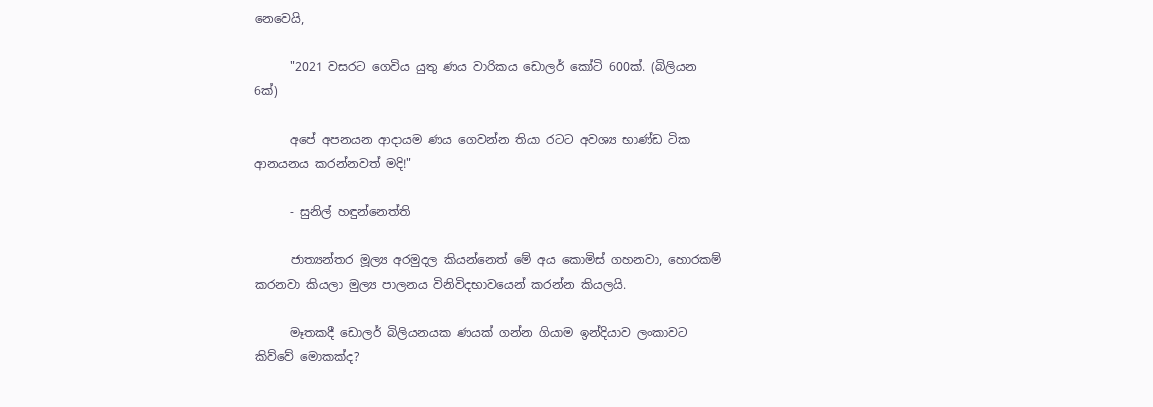නෙවෙයි,

      "2021 වසරට ගෙවිය යුතු ණය වාරිකය ඩොලර් කෝටි 600ක්. (බිලියන 6ක්)

      අපේ අපනයන ආදායම ණය ගෙවන්න තියා රටට අවශ්‍ය භාණ්ඩ ටික ආනයනය කරන්නවත් මදි!"

      - සුනිල් හඳුන්නෙත්ති

      ජාත්‍යන්තර මූල්‍ය අරමුදල කියන්නෙත් මේ අය කොමිස් ගහනවා, හොරකම් කරනවා කියලා මුල්‍ය පාලනය විනිවිදභාවයෙන් කරන්න කියලයි.

      මෑතකදී ඩොලර් බිලියනයක ණයක් ගන්න ගියාම ඉන්දියාව ලංකාවට කිව්වේ මොකක්ද?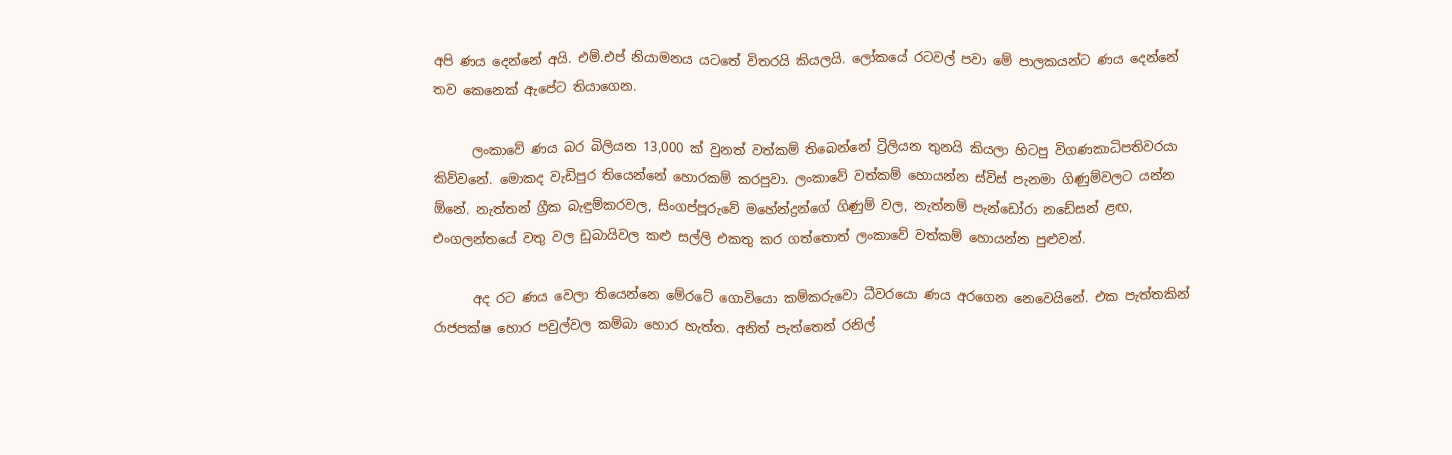අපි ණය දෙන්නේ අයි. එම්.එප් නියාමනය යටතේ විතරයි කියලයි. ලෝකයේ රටවල් පවා මේ පාලකයන්ට ණය දෙන්නේ තව කෙනෙක් ඇපේට තියාගෙන.

      ලංකාවේ ණය බර බිලියන 13,000 ක් වුනත් වත්කම් තිබෙන්නේ ට්‍රිලියන තුනයි කියලා හිටපු විගණකාධිපතිවරයා කිව්වනේ. මොකද වැඩිපුර තියෙන්නේ හොරකම් කරපුවා. ලංකාවේ වත්කම් හොයන්න ස්විස් පැනමා ගිණුම්වලට යන්න ඕනේ. නැත්තන් ග්‍රීක බැඳුම්කරවල, සිංගප්පූරුවේ මහේන්ද්‍රන්ගේ ගිණුම් වල, නැත්නම් පැන්ඩෝරා නඩේසන් ළඟ, එංගලන්තයේ වතු වල ඩුබායිවල කළු සල්ලි එකතු කර ගත්තොත් ලංකාවේ වත්කම් හොයන්න පුළුවන්.

      අද රට ණය වෙලා තියෙන්නෙ මේරටේ ගොවියො කම්කරුවො ධීවරයො ණය අරගෙන නෙවෙයිනේ. එක පැත්තකින් රාජපක්ෂ හොර පවුල්වල කම්බා හොර හැත්ත. අනිත් පැත්තෙන් රනිල්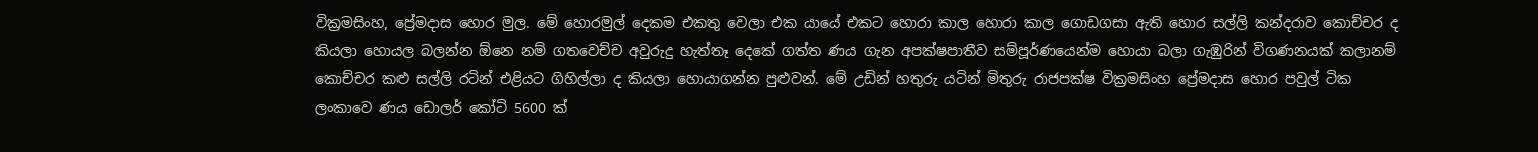වික්‍රමසිංහ, ප්‍රේමදාස හොර මුල. මේ හොරමුල් දෙකම එකතු වෙලා එක යායේ එකට හොරා කාල හොරා කාල ගොඩගසා ඇති හොර සල්ලි කන්දරාව කොච්චර ද කියලා හොයල බලන්න ඕනෙ නම් ගතවෙච්ච අවුරුදු හැත්තෑ දෙකේ ගත්ත ණය ගැන අපක්ෂපාතීව සම්පූර්ණයෙන්ම හොයා බලා ගැඹුරින් විගණනයක් කලානම් කොච්චර කළු සල්ලි රටින් එළියට ගිහිල්ලා ද කියලා හොයාගන්න පුළුවන්. මේ උඩින් හතුරු යටින් මිතුරු රාජපක්ෂ වික්‍රමසිංහ ප්‍රේමදාස හොර පවුල් ටික ලංකාවෙ ණය ඩොලර් කෝටි 5600 ක්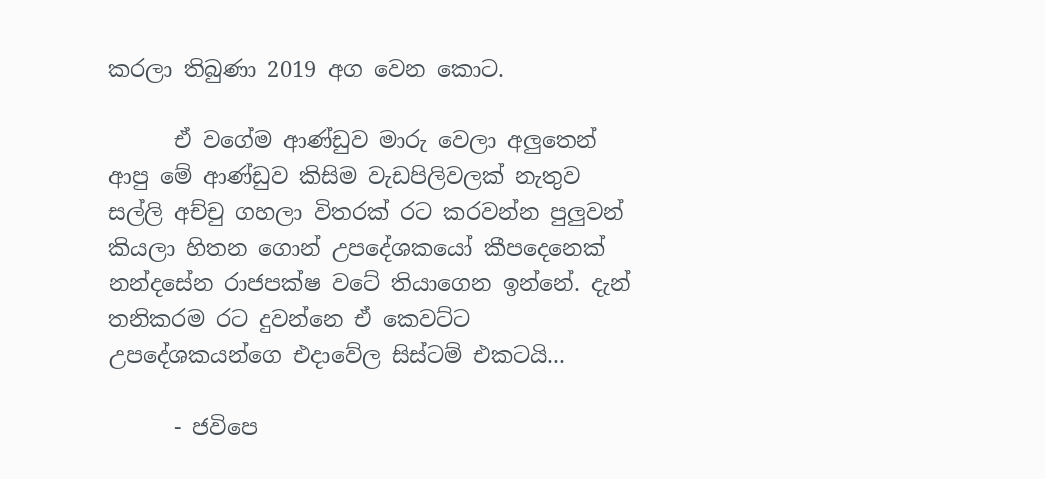කරලා තිබුණා 2019 අග වෙන කොට.

      ඒ වගේම ආණ්ඩුව මාරු වෙලා අලුතෙන් ආපු මේ ආණ්ඩුව කිසිම වැඩපිලිවලක් නැතුව සල්ලි අච්චු ගහලා විතරක් රට කරවන්න පුලුවන් කියලා හිතන ගොන් උපදේශකයෝ කීපදෙනෙක් නන්දසේන රාජපක්ෂ වටේ තියාගෙන ඉන්නේ. දැන් තනිකරම රට දුවන්නෙ ඒ කෙවට්ට උපදේශකයන්ගෙ එදාවේල සිස්ටම් එකටයි...

      - ජවිපෙ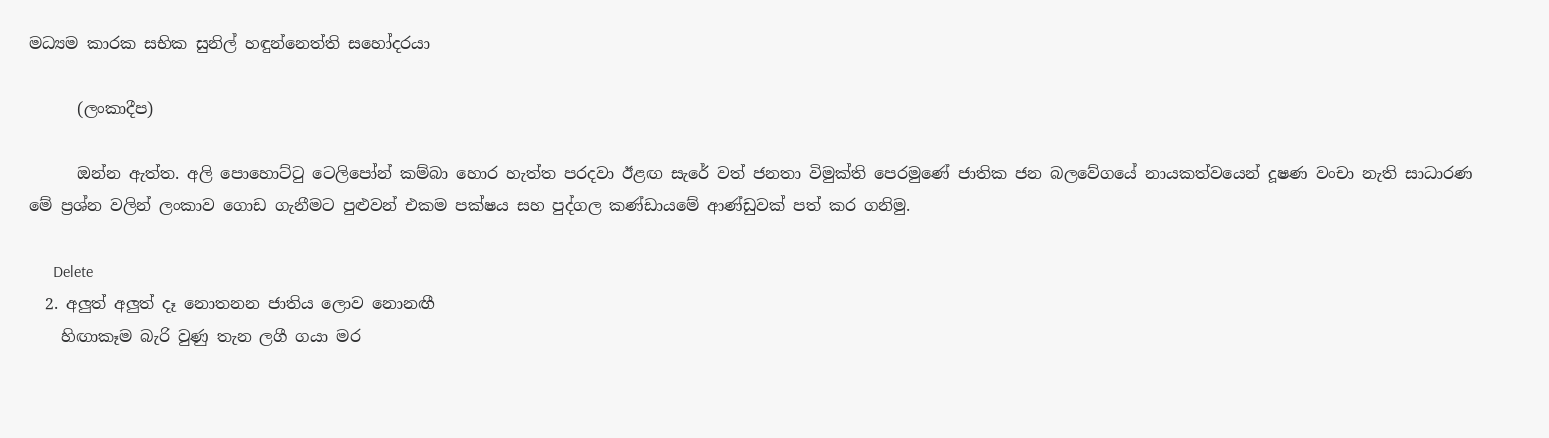මධ්‍යම කාරක සභික සුනිල් හඳුන්නෙත්ති සහෝදරයා

      (ලංකාදීප)

      ඔන්න ඇත්ත. අලි පොහොට්ටු ටෙලිපෝන් කම්බා හොර හැත්ත පරදවා ඊළඟ සැරේ වත් ජනතා විමුක්ති පෙරමුණේ ජාතික ජන බලවේගයේ නායකත්වයෙන් දූෂණ වංචා නැති සාධාරණ මේ ප්‍රශ්න වලින් ලංකාව ගොඩ ගැනීමට පුළුවන් එකම පක්ෂය සහ පුද්ගල කණ්ඩායමේ ආණ්ඩුවක් පත් කර ගනිමු.

      Delete
  2. අලුත් අලුත් දෑ නොතනන ජාතිය ලොව නොනඟී
    හිඟාකෑම බැරි වුණු තැන ලගී ගයා මර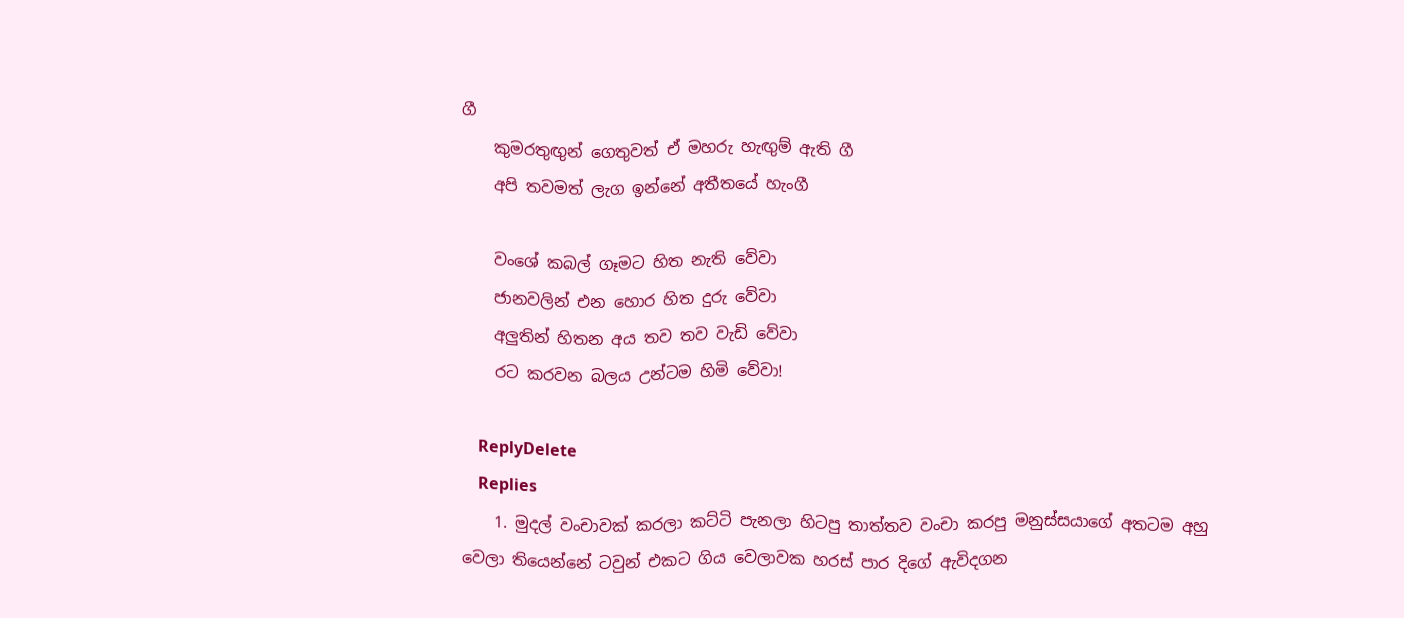ගී
    කුමරතුඟුන් ගෙතුවත් ඒ මහරු හැඟුම් ඇති ගී
    අපි තවමත් ලැග ඉන්නේ අතීතයේ හැංගී

    වංශේ කබල් ගෑමට හිත නැති වේවා
    ජානවලින් එන හොර හිත දුරු වේවා
    අලුතින් හිතන අය තව තව වැඩි වේවා
    රට කරවන බලය උන්ටම හිමි වේවා!

    ReplyDelete
    Replies
    1. මුදල් වංචාවක් කරලා කට්ටි පැනලා හිටපු තාත්තව වංචා කරපු මනුස්සයාගේ අතටම අහු වෙලා තියෙන්නේ ටවුන් එකට ගිය වෙලාවක හරස් පාර දිගේ ඇවිදගන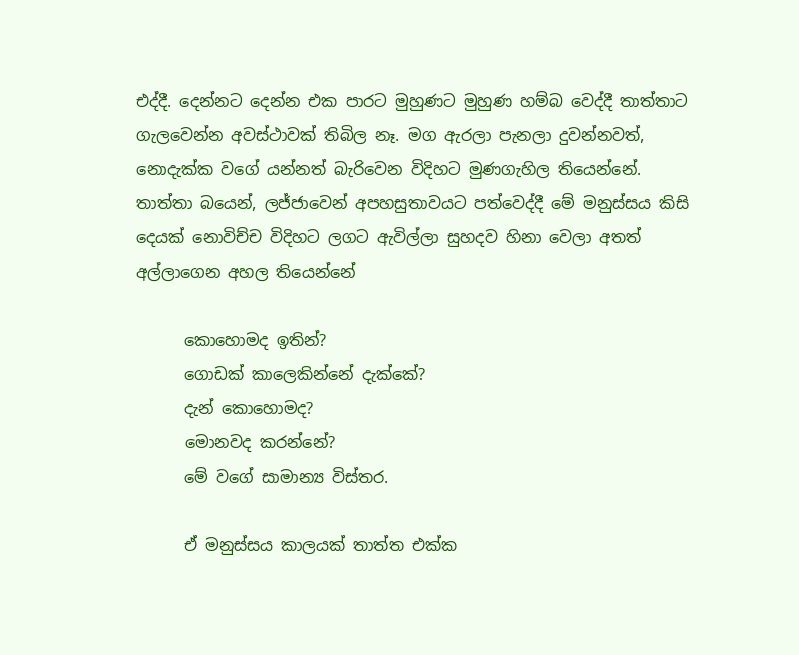එද්දී. දෙන්නට දෙන්න එක පාරට මුහුණට මුහුණ හම්බ වෙද්දී තාත්තාට ගැලවෙන්න අවස්ථාවක් තිබිල නෑ. මග ඇරලා පැනලා දුවන්නවත්, නොදැක්ක වගේ යන්නත් බැරිවෙන විදිහට මුණගැහිල තියෙන්නේ. තාත්තා බයෙන්, ලජ්ජාවෙන් අපහසුතාවයට පත්වෙද්දී මේ මනුස්සය කිසි දෙයක් නොවිච්ච විදිහට ලගට ඇවිල්ලා සුහදව හිනා වෙලා අතත් අල්ලාගෙන අහල තියෙන්නේ

      කොහොමද ඉතින්?
      ගොඩක් කාලෙකින්නේ දැක්කේ?
      දැන් කොහොමද?
      මොනවද කරන්නේ?
      මේ වගේ සාමාන්‍ය විස්තර.

      ඒ මනුස්සය කාලයක් තාත්ත එක්ක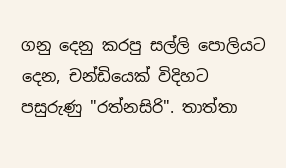ගනු දෙනු කරපු සල්ලි පොලියට දෙන, චන්ඩියෙක් විදිහට පසුරුණු "රත්නසිරි". තාත්තා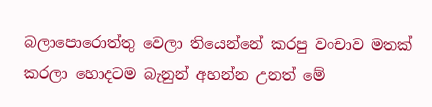බලාපොරොත්තු වෙලා තියෙන්නේ කරපු වංචාව මතක් කරලා හොදටම බැනුන් අහන්න උනත් මේ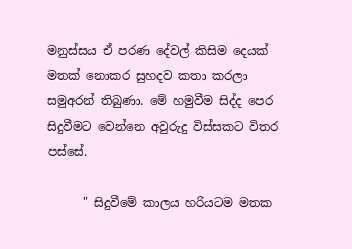මනුස්සය ඒ පරණ දේවල් කිසිම දෙයක් මතක් නොකර සුහදව කතා කරලා සමුඅරන් තිබුණා. මේ හමුවීම සිද්ද පෙර සිදුවීමට වෙන්නෙ අවුරුදු විස්සකට විතර පස්සේ.

      " සිදුවීමේ කාලය හරියටම මතක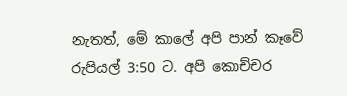නැතත්, මේ කාලේ අපි පාන් කෑවේ රුපියල් 3:50 ට. අපි කොච්චර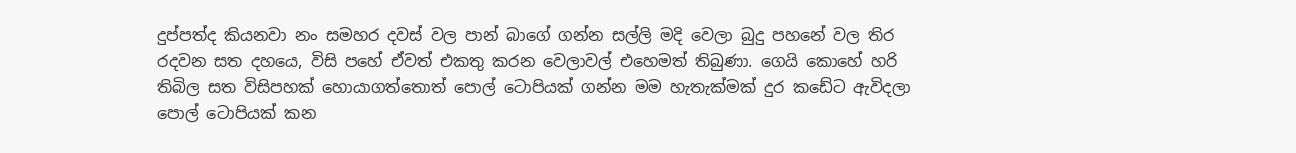දුප්පත්ද කියනවා නං සමහර දවස් වල පාන් බාගේ ගන්න සල්ලි මදි වෙලා බුදු පහනේ වල තිර රදවන සත දහයෙ, විසි පහේ ඒවත් එකතු කරන වෙලාවල් එහෙමත් තිබුණා. ගෙයි කොහේ හරි තිබිල සත විසිපහක් හොයාගත්තොත් පොල් ටොපියක් ගන්න මම හැතැක්මක් දුර කඩේට ඇවිදලා පොල් ටොපියක් කන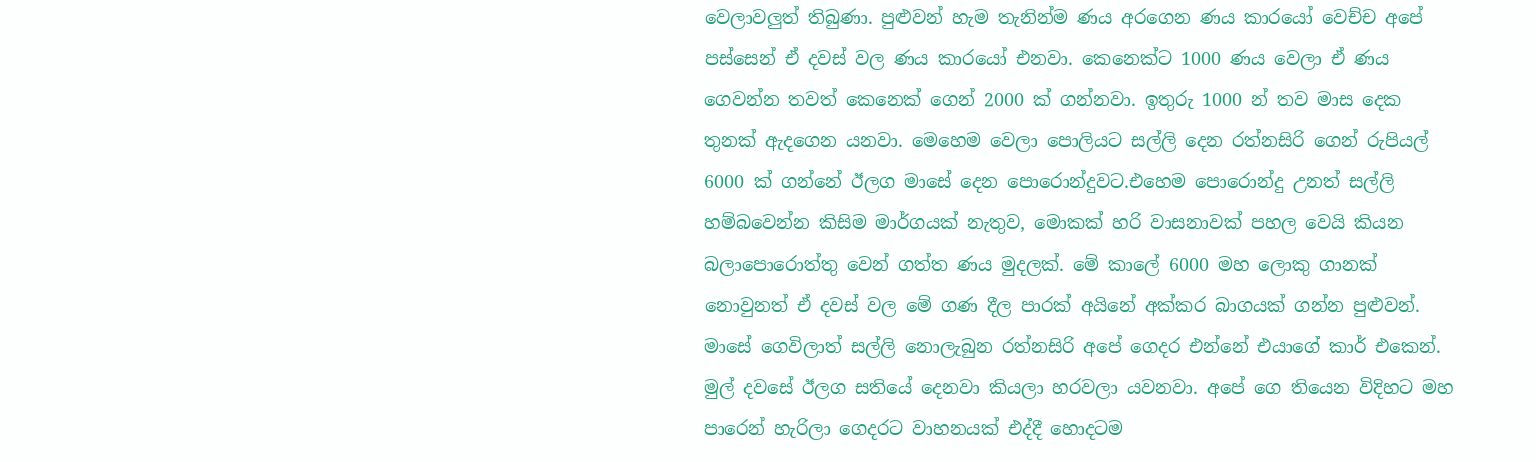වෙලාවලුත් තිබුණා. පුළුවන් හැම තැනින්ම ණය අරගෙන ණය කාරයෝ වෙච්ච අපේ පස්සෙන් ඒ දවස් වල ණය කාරයෝ එනවා. කෙනෙක්ට 1000 ණය වෙලා ඒ ණය ගෙවන්න තවත් කෙනෙක් ගෙන් 2000 ක්‌ ගන්නවා. ඉතුරු 1000 න් තව මාස දෙක තුනක් ඇදගෙන යනවා. මෙහෙම වෙලා පොලියට සල්ලි දෙන රත්නසිරි ගෙන් රුපියල් 6000 ක්‌ ගන්නේ ඊලග මාසේ දෙන පොරොන්දුවට.එහෙම පොරොන්දු උනත් සල්ලි හම්බවෙන්න කිසිම මාර්ගයක් නැතුව, මොකක් හරි වාසනාවක් පහල වෙයි කියන බලාපොරොත්තු වෙන් ගත්ත ණය මුදලක්. මේ කාලේ 6000 මහ ලොකු ගානක් නොවුනත් ඒ දවස් වල මේ ගණ දීල පාරක් අයිනේ අක්කර බාගයක් ගන්න පුළුවන්. මාසේ ගෙවිලාත් සල්ලි නොලැබුන රත්නසිරි අපේ ගෙදර එන්නේ එයාගේ කාර් එකෙන්. මුල් දවසේ ඊලග සතියේ දෙනවා කියලා හරවලා යවනවා. අපේ ගෙ තියෙන විදිහට මහ පාරෙන් හැරිලා ගෙදරට වාහනයක් එද්දී හොදටම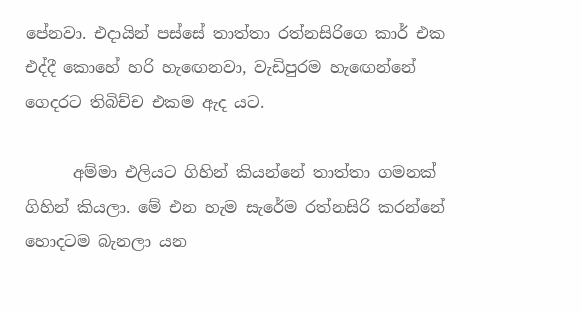පේනවා. එදායින් පස්සේ තාත්තා රත්නසිරිගෙ කාර් එක එද්දී කොහේ හරි හැඟෙනවා, වැඩිපුරම හැඟෙන්නේ ගෙදරට තිබිච්ච එකම ඇද යට.

      අම්මා එලියට ගිහින් කියන්නේ තාත්තා ගමනක් ගිහින් කියලා. මේ එන හැම සැරේම රත්නසිරි කරන්නේ හොදටම බැනලා යන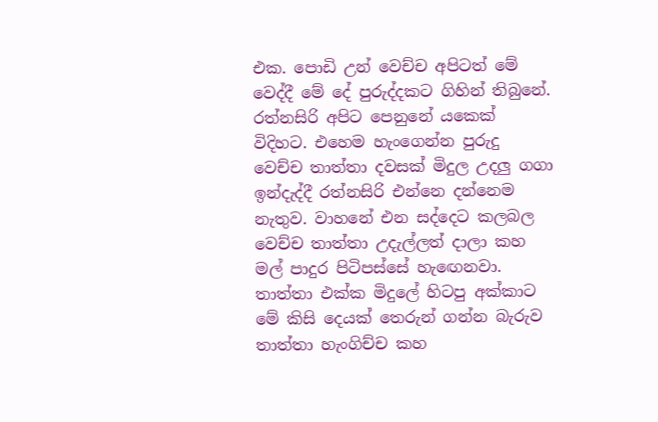එක. පොඩි උන් වෙච්ච අපිටත් මේ වෙද්දී මේ දේ පුරුද්දකට ගිහින් තිබුනේ. රත්නසිරි අපිට පෙනුනේ යකෙක් විදිහට. එහෙම හැංගෙන්න පුරුදු වෙච්ච තාත්තා දවසක් මිදුල උදලු ගගා ඉන්දැද්දී රත්නසිරි එන්නෙ දන්නෙම නැතුව. වාහනේ එන සද්දෙට කලබල වෙච්ච තාත්තා උදැල්ලත් දාලා කහ මල් පාදුර පිටිපස්සේ හැඟෙනවා. තාත්තා එක්ක මිදුලේ හිටපු අක්කාට මේ කිසි දෙයක් තෙරුන් ගන්න බැරුව තාත්තා හැංගිච්ච කහ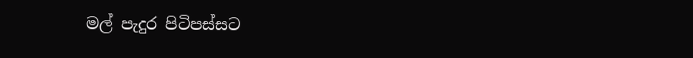මල් පැදුර පිටිපස්සට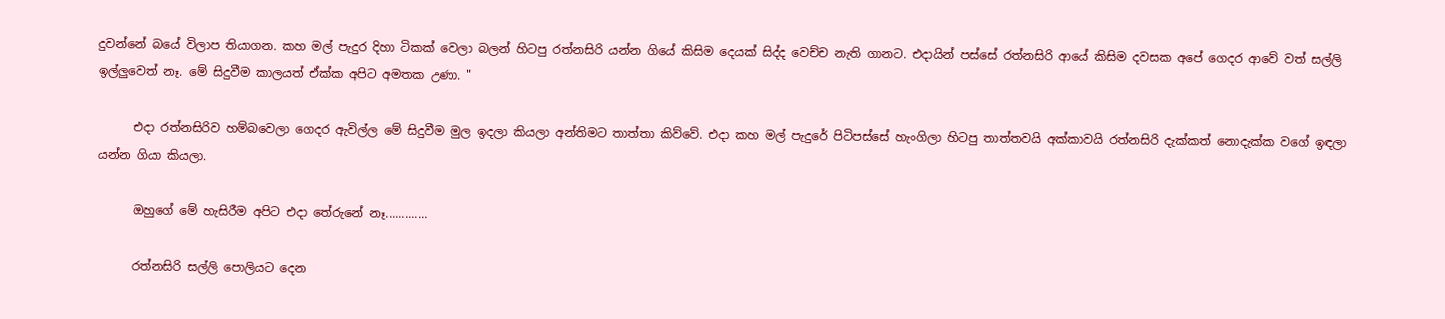දුවන්නේ බයේ විලාප තියාගන. කහ මල් පැදුර දිහා ටිකක් වෙලා බලන් හිටපු රත්නසිරි යන්න ගියේ කිසිම දෙයක් සිද්ද වෙච්ච නැති ගානට. එදායින් පස්සේ රත්නසිරි ආයේ කිසිම දවසක අපේ ගෙදර ආවේ වත් සල්ලි ඉල්ලුවෙත් නෑ. මේ සිදුවීම කාලයත් ඒක්ක අපිට අමතක උණා. "

      එදා රත්නසිරිව හම්බවෙලා ගෙදර ඇවිල්ල මේ සිදුවීම මුල ඉදලා කියලා අන්තිමට තාත්තා කිව්වේ. එදා කහ මල් පැදුරේ පිටිපස්සේ හැංගිලා හිටපු තාත්තවයි අක්කාවයි රත්නසිරි දැක්කත් නොදැක්ක වගේ ඉඳලා යන්න ගියා කියලා.

      ඔහුගේ මේ හැසිරීම අපිට එදා තේරුනේ නෑ.............

      රත්නසිරි සල්ලි පොලියට දෙන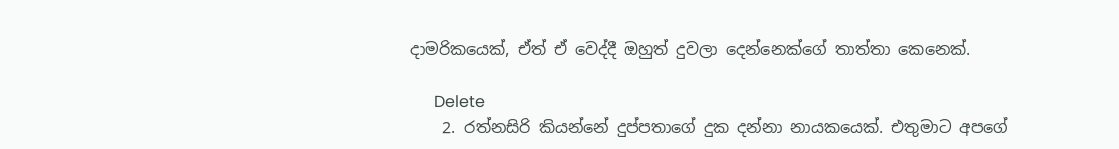දාමරිකයෙක්, ඒත් ඒ වෙද්දී ඔහුත් දුවලා දෙන්නෙක්ගේ තාත්තා කෙනෙක්.

      Delete
    2. රත්නසිරි කියන්නේ දුප්පතාගේ දුක දන්නා නායකයෙක්. එතුමාට අපගේ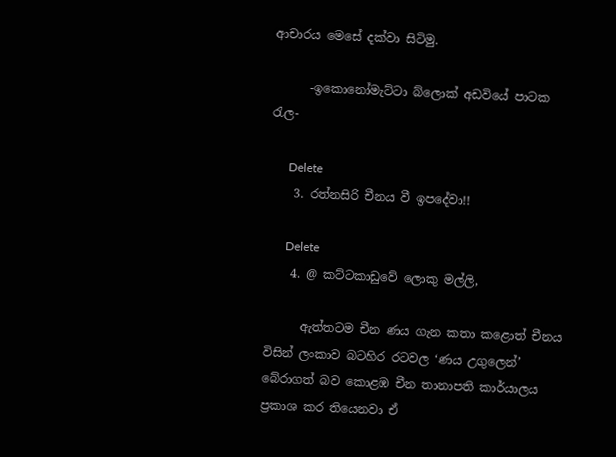ආචාරය මෙසේ දක්වා සිටිමු.

      -ඉකොනෝමැට්ටා බ්ලොක් අඩවියේ පාටක රැල-

      Delete
    3. රත්නසිරි චීනය වී ඉපදේවා!!

      Delete
    4. @ කට්ටකාඩුවේ ලොකු මල්ලි,

      ඇත්තටම චීන ණය ගැන කතා කළොත් චීනය විසින් ලංකාව බටහිර රටවල ‘ණය උගුලෙන්’ බේරාගත් බව කොළඹ චීන තානාපති කාර්යාලය ප්‍රකාශ කර තියෙනවා ඒ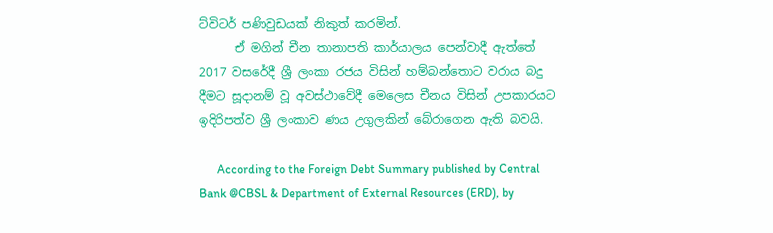ට්විටර් පණිවුඩයක් නිකුත් කරමින්.
      ඒ මගින් චීන තානාපති කාර්යාලය පෙන්වාදී ඇත්තේ 2017 වසරේදී ශ්‍රී ලංකා රජය විසින් හම්බන්තොට වරාය බදු දීමට සූදානම් වූ අවස්ථාවේදී මෙලෙස චීනය විසින් උපකාරයට ඉදිරිපත්ව ශ්‍රී ලංකාව ණය උගුලකින් බේරාගෙන ඇති බවයි.

      According to the Foreign Debt Summary published by Central Bank @CBSL & Department of External Resources (ERD), by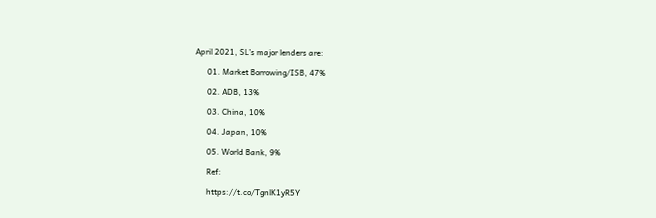April 2021, SL’s major lenders are:

      01. Market Borrowing/ISB, 47%

      02. ADB, 13%

      03. China, 10%

      04. Japan, 10%

      05. World Bank, 9%

      Ref:

      https://t.co/TgnlK1yR5Y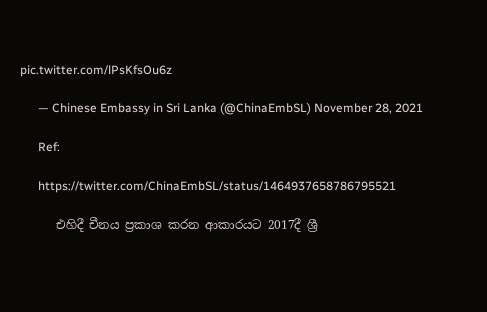pic.twitter.com/lPsKfsOu6z

      — Chinese Embassy in Sri Lanka (@ChinaEmbSL) November 28, 2021

      Ref:

      https://twitter.com/ChinaEmbSL/status/1464937658786795521

      එහිදී චීනය ප්‍රකාශ කරන ආකාරයට 2017දී ශ්‍රී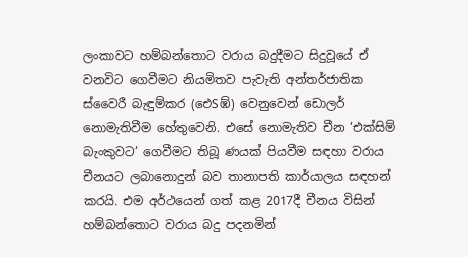ලංකාවට හම්බන්තොට වරාය බදුදීමට සිදුවූයේ ඒ වනවිට ගෙවීමට නියමිතව පැවැති අන්තර්ජාතික ස්වෛරී බැඳුම්කර (ඓSඹ්) වෙනුවෙන් ඩොලර් නොමැතිවීම හේතුවෙනි. එසේ නොමැතිව චීන ‘එක්සිම් බැංකුවට’ ගෙවීමට තිබූ ණයක් පියවීම සඳහා වරාය චීනයට ලබානොදුන් බව තානාපති කාර්යාලය සඳහන් කරයි. එම අර්ථයෙන් ගත් කළ 2017දී චීනය විසින් හම්බන්තොට වරාය බදු පදනමින්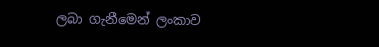ලබා ගැනීමෙන් ලංකාව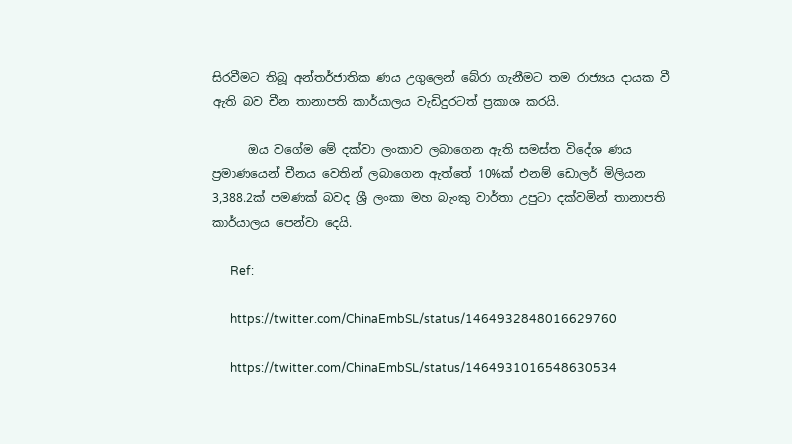සිරවීමට තිබූ අන්තර්ජාතික ණය උගුලෙන් බේරා ගැනීමට තම රාජ්‍යය දායක වී ඇති බව චීන තානාපති කාර්යාලය වැඩිදුරටත් ප්‍රකාශ කරයි.

      ඔය වගේම මේ දක්වා ලංකාව ලබාගෙන ඇති සමස්ත විදේශ ණය ප්‍රමාණයෙන් චීනය වෙතින් ලබාගෙන ඇත්තේ 10%ක් එනම් ඩොලර් මිලියන 3,388.2ක් පමණක් බවද ශ්‍රී ලංකා මහ බැංකු වාර්තා උපුටා දක්වමින් තානාපති කාර්යාලය පෙන්වා දෙයි.

      Ref:

      https://twitter.com/ChinaEmbSL/status/1464932848016629760

      https://twitter.com/ChinaEmbSL/status/1464931016548630534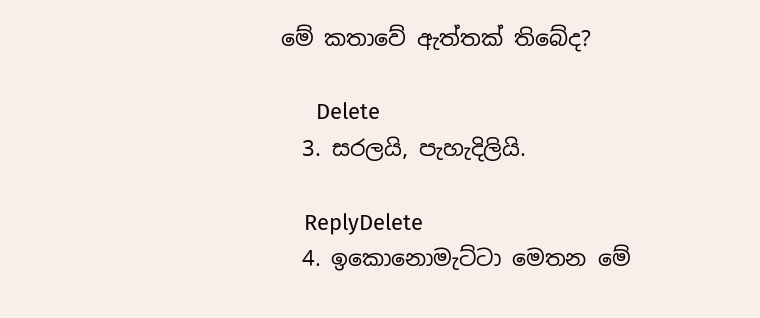මේ කතාවේ ඇත්තක් තිබේද?

      Delete
  3. සරලයි, පැහැදිලියි.

    ReplyDelete
  4. ඉකොනොමැට්ටා මෙතන මේ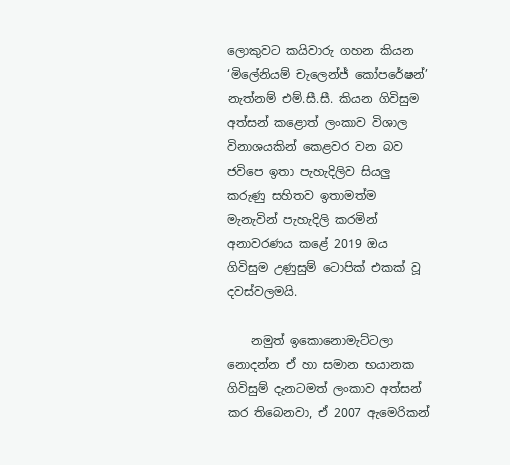ලොකුවට කයිවාරු ගහන කියන ‘මිලේනියම් චැලෙන්ජ් කෝපරේෂන්’ නැත්නම් එම්.සී.සී. කියන ගිවිසුම අත්සන් කළොත් ලංකාව විශාල විනාශයකින් කෙළවර වන බව ජවිපෙ ඉතා පැහැදිලිව සියලු කරුණු සහිතව ඉතාමත්ම මැනැවින් පැහැදිලි කරමින් අනාවරණය කළේ 2019 ඔය ගිවිසුම උණුසුම් ටොපික් එකක් වූ දවස්වලමයි.

    නමුත් ඉකොනොමැට්ටලා නොදන්න ඒ හා සමාන භයානක ගිවිසුම් දැනටමත් ලංකාව අත්සන් කර තිබෙනවා, ඒ 2007 ඇමෙරිකන්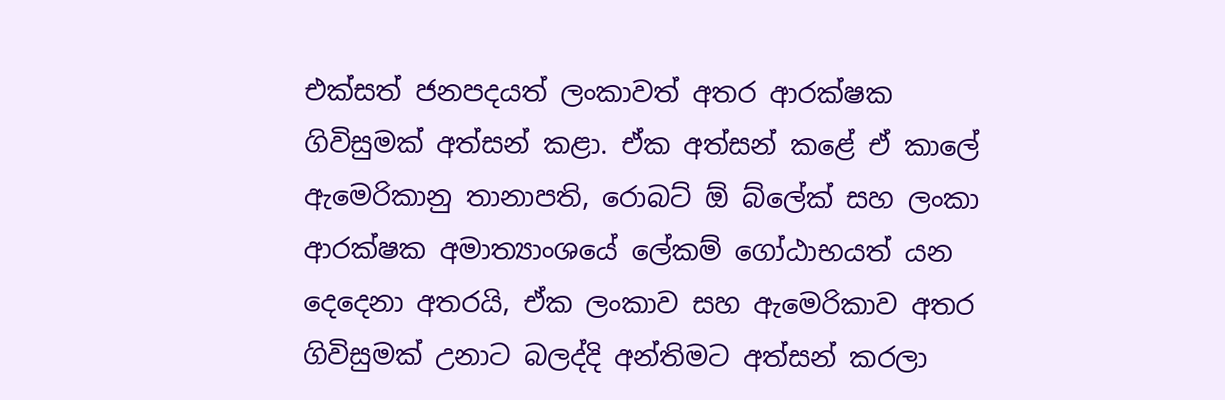එක්සත් ජනපදයත් ලංකාවත් අතර ආරක්ෂක ගිවිසුමක් අත්සන් කළා. ඒක අත්සන් කළේ ඒ කාලේ ඇමෙරිකානු තානාපති, රොබට් ඕ බ්ලේක් සහ ලංකා ආරක්ෂක අමාත්‍යාංශයේ ලේකම් ගෝඨාභයත් යන දෙදෙනා අතරයි, ඒක ලංකාව සහ ඇමෙරිකාව අතර ගිවිසුමක් උනාට බලද්දි අන්තිමට අත්සන් කරලා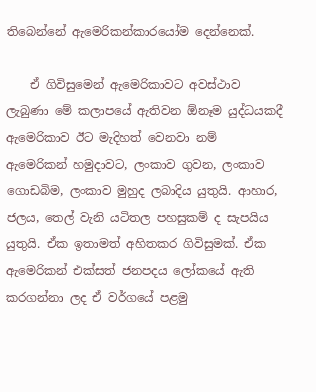තිබෙන්නේ ඇමෙරිකන්කාරයෝම දෙන්නෙක්.

    ඒ ගිවිසුමෙන් ඇමෙරිකාවට අවස්ථාව ලැබුණා මේ කලාපයේ ඇතිවන ඕනෑම යුද්ධයකදී ඇමෙරිකාව ඊට මැදිහත් වෙනවා නම් ඇමෙරිකන් හමුදාවට, ලංකාව ගුවන, ලංකාව ගොඩබිම, ලංකාව මුහුද ලබාදිය යුතුයි. ආහාර, ජලය, තෙල් වැනි යටිතල පහසුකම් ද සැපයිය යුතුයි. ඒක ඉතාමත් අහිතකර ගිවිසුමක්. ඒක ඇමෙරිකන් එක්සත් ජනපදය ලෝකයේ ඇති කරගන්නා ලද ඒ වර්ගයේ පළමු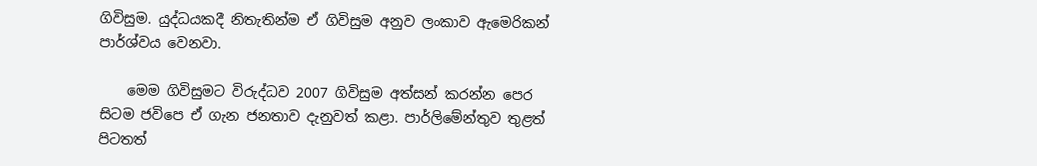ගිවිසුම. යුද්ධයකදී නිතැතින්ම ඒ ගිවිසුම අනුව ලංකාව ඇමෙරිකන් පාර්ශ්වය වෙනවා.

    මෙම ගිවිසුමට විරුද්ධව 2007 ගිවිසුම අත්සන් කරන්න පෙර සිටම ජවිපෙ ඒ ගැන ජනතාව දැනුවත් කළා. පාර්ලිමේන්තුව තුළත් පිටතත්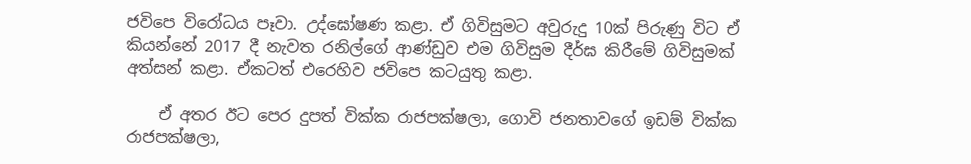ජවිපෙ විරෝධය පෑවා. උද්ඝෝෂණ කළා. ඒ ගිවිසුමට අවුරුදු 10ක් පිරුණු විට ඒ කියන්නේ 2017 දී නැවත රනිල්ගේ ආණ්ඩුව එම ගිවිසුම දීර්ඝ කිරීමේ ගිවිසුමක් අත්සන් කළා. ඒකටත් එරෙහිව ජවිපෙ කටයුතු කළා.

    ඒ අතර ඊට පෙර දුපත් වික්ක රාජපක්ෂලා, ගොවි ජනතාවගේ ඉඩම් වික්ක රාජපක්ෂලා,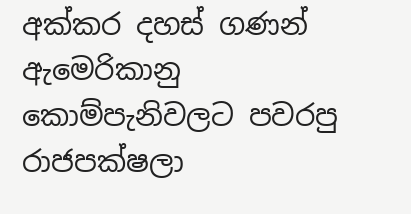අක්කර දහස් ගණන් ඇමෙරිකානු කොම්පැනිවලට පවරපු රාජපක්ෂලා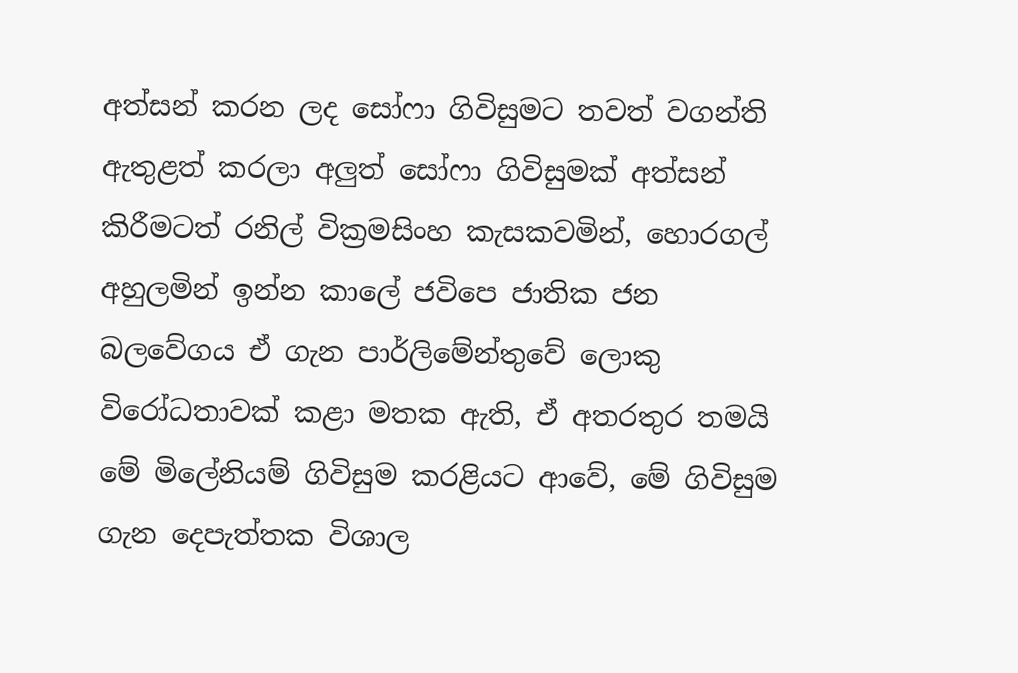අත්සන් කරන ලද සෝෆා ගිවිසුමට තවත් වගන්ති ඇතුළත් කරලා අලුත් සෝෆා ගිවිසුමක් අත්සන් කිරීමටත් රනිල් වික්‍රමසිංහ කැසකවමින්, හොරගල් අහුලමින් ඉන්න කාලේ ජවිපෙ ජාතික ජන බලවේගය ඒ ගැන පාර්ලිමේන්තුවේ ලොකු විරෝධතාවක් කළා මතක ඇති, ඒ අතරතුර තමයි මේ මිලේනියම් ගිවිසුම කරළියට ආවේ, මේ ගිවිසුම ගැන දෙපැත්තක විශාල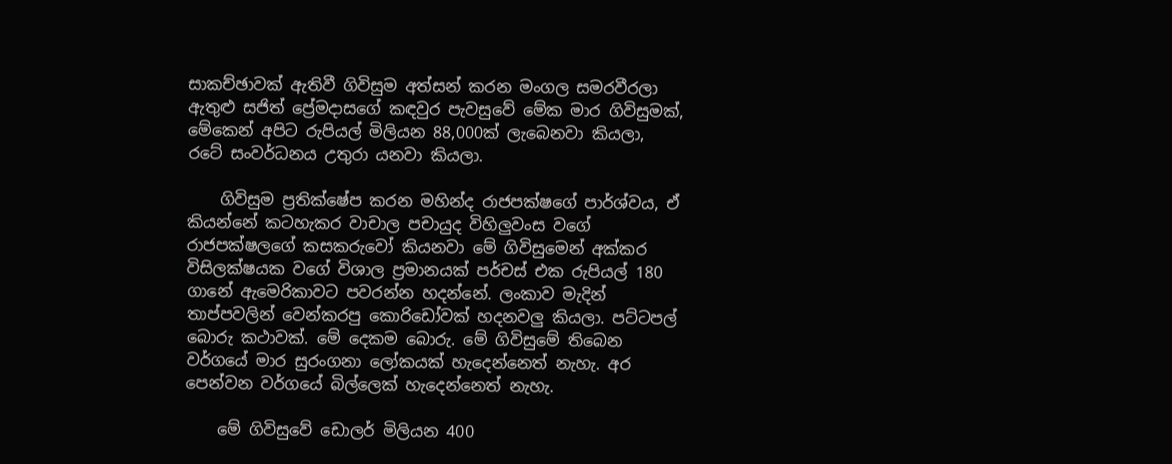සාකච්ඡාවක් ඇතිවී ගිවිසුම අත්සන් කරන මංගල සමරවීරලා ඇතුළු සජිත් ප්‍රේමදාසගේ කඳවුර පැවසුවේ මේක මාර ගිවිසුමක්, මේකෙන් අපිට රුපියල් මිලියන 88,000ක් ලැබෙනවා කියලා, රටේ සංවර්ධනය උතුරා යනවා කියලා.

    ගිවිසුම ප්‍රතික්ෂේප කරන මහින්ද රාජපක්ෂගේ පාර්ශ්වය, ඒ කියන්නේ කටහැකර වාචාල පචායුද විහිලුවංස වගේ රාජපක්ෂලගේ කසකරුවෝ කියනවා මේ ගිවිසුමෙන් අක්කර විසිලක්ෂයක වගේ විශාල ප්‍රමානයක් පර්චස් එක රුපියල් 180 ගානේ ඇමෙරිකාවට පවරන්න හදන්නේ. ලංකාව මැදින් තාප්පවලින් වෙන්කරපු කොරිඩෝවක් හදනවලු කියලා. පට්ටපල් බොරු කථාවක්. මේ දෙකම බොරු. මේ ගිවිසුමේ තිබෙන වර්ගයේ මාර සුරංගනා ලෝකයක් හැදෙන්නෙත් නැහැ. අර පෙන්වන වර්ගයේ බිල්ලෙක් හැදෙන්නෙත් නැහැ.

    මේ ගිවිසුවේ ඩොලර් මිලියන 400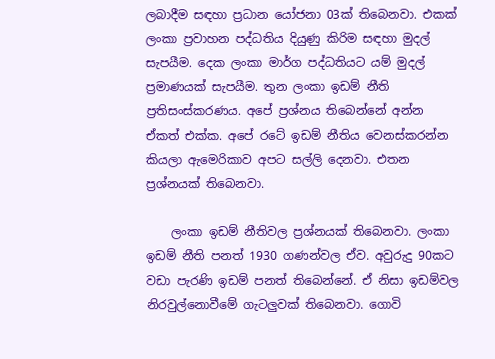ලබාදීම සඳහා ප්‍රධාන යෝජනා 03ක් තිබෙනවා. එකක් ලංකා ප්‍රවාහන පද්ධතිය දියුණු කිරිම සඳහා මුදල් සැපයීම. දෙක ලංකා මාර්ග පද්ධතියට යම් මුදල් ප්‍රමාණයක් සැපයීම. තුන ලංකා ඉඩම් නීති ප්‍රතිසංස්කරණය. අපේ ප්‍රශ්නය තිබෙන්නේ අන්න ඒකත් එක්ක. අපේ රටේ ඉඩම් නීතිය වෙනස්කරන්න කියලා ඇමෙරිකාව අපට සල්ලි දෙනවා. එතන ප්‍රශ්නයක් තිබෙනවා.

    ලංකා ඉඩම් නීතිවල ප්‍රශ්නයක් තිබෙනවා. ලංකා ඉඩම් නීති පනත් 1930 ගණන්වල ඒව. අවුරුදු 90කට වඩා පැරණි ඉඩම් පනත් තිබෙන්නේ. ඒ නිසා ඉඩම්වල නිරවුල්නොවීමේ ගැටලුවක් තිබෙනවා. ගොවි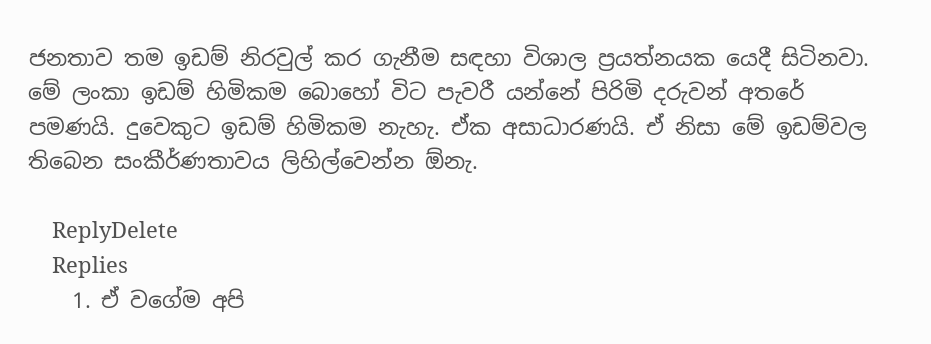ජනතාව තම ඉඩම් නිරවුල් කර ගැනීම සඳහා විශාල ප්‍රයත්නයක යෙදී සිටිනවා. මේ ලංකා ඉඩම් හිමිකම බොහෝ විට පැවරී යන්නේ පිරිමි දරුවන් අතරේ පමණයි. දුවෙකුට ඉඩම් හිමිකම නැහැ. ඒක අසාධාරණයි. ඒ නිසා මේ ඉඩම්වල තිබෙන සංකීර්ණතාවය ලිහිල්වෙන්න ඕනැ.

    ReplyDelete
    Replies
    1. ඒ වගේම අපි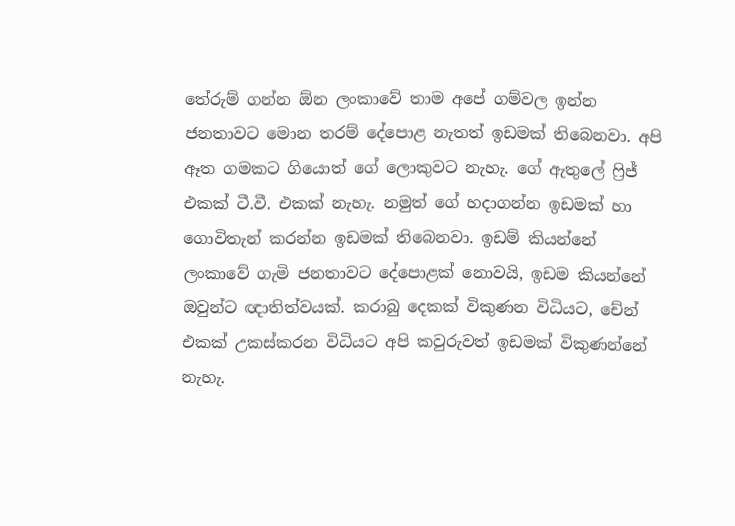තේරුම් ගන්න ඕන ලංකාවේ තාම අපේ ගම්වල ඉන්න ජනතාවට මොන තරම් දේපොළ නැතත් ඉඩමක් තිබෙනවා. අපි ඈත ගමකට ගියොත් ගේ ලොකුවට නැහැ. ගේ ඇතුලේ ෆ්‍රිජ් එකක් ටී.වී. එකක් නැහැ. නමුත් ගේ හදාගන්න ඉඩමක් හා ගොවිතැන් කරන්න ඉඩමක් තිබෙනවා. ඉඩම් කියන්නේ ලංකාවේ ගැමි ජනතාවට දේපොළක් නොවයි, ඉඩම කියන්නේ ඔවුන්ට ඥාතිත්වයක්. කරාබු දෙකක් විකුණන විධියට, චේන් එකක් උකස්කරන විධියට අපි කවුරුවත් ඉඩමක් විකුණන්නේ නැහැ.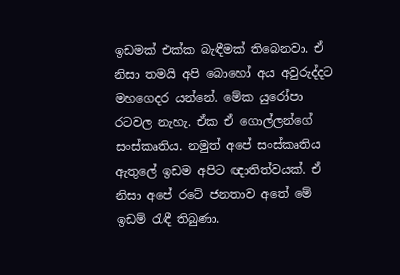ඉඩමක් එක්ක බැඳීමක් තිබෙනවා. ඒ නිසා තමයි අපි බොහෝ අය අවුරුද්දට මහගෙදර යන්නේ. මේක යුරෝපා රටවල නැහැ. ඒක ඒ ගොල්ලන්ගේ සංස්කෘතිය. නමුත් අපේ සංස්කෘතිය ඇතුලේ ඉඩම අපිට ඥාතිත්වයක්. ඒ නිසා අපේ රටේ ජනතාව අතේ මේ ඉඩම් රැඳී තිබුණා.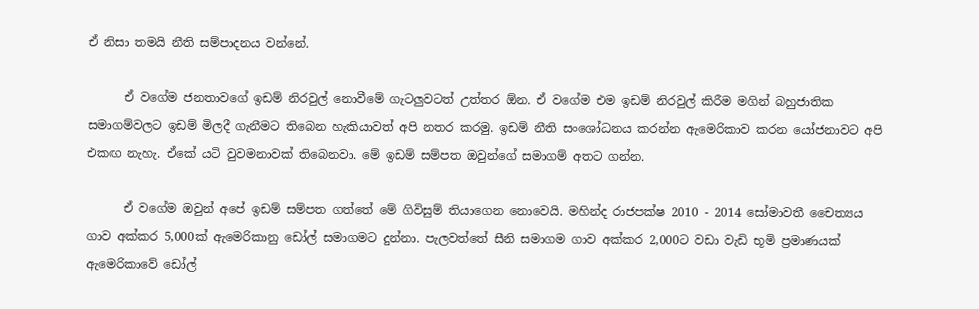ඒ නිසා තමයි නීති සම්පාදනය වන්නේ.

      ඒ වගේම ජනතාවගේ ඉඩම් නිරවුල් නොවීමේ ගැටලුවටත් උත්තර ඕන. ඒ වගේම එම ඉඩම් නිරවුල් කිරීම මගින් බහුජාතික සමාගම්වලට ඉඩම් මිලදී ගැනීමට තිබෙන හැකියාවත් අපි නතර කරමු. ඉඩම් නීති සංශෝධනය කරන්න ඇමෙරිකාව කරන යෝජනාවට අපි එකඟ නැහැ. ඒකේ යටි වුවමනාවක් තිබෙනවා. මේ ඉඩම් සම්පත ඔවුන්ගේ සමාගම් අතට ගන්න.

      ඒ වගේම ඔවුන් අපේ ඉඩම් සම්පත ගත්තේ මේ ගිවිසුම් තියාගෙන නොවෙයි. මහින්ද රාජපක්ෂ 2010 - 2014 සෝමාවතී චෛත්‍යය ගාව අක්කර 5,000ක් ඇමෙරිකානු ඩෝල් සමාගමට දුන්නා. පැලවත්තේ සීනි සමාගම ගාව අක්කර 2,000ට වඩා වැඩි භූමි ප්‍රමාණයක් ඇමෙරිකාවේ ඩෝල්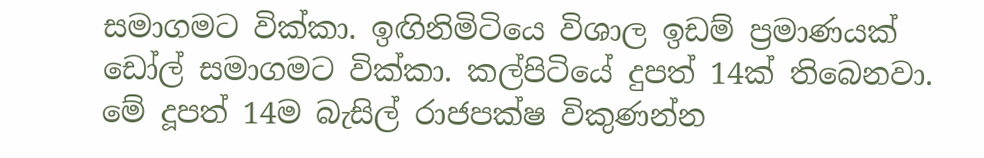සමාගමට වික්කා. ඉඟිනිමිටියෙ විශාල ඉඩම් ප්‍රමාණයක් ඩෝල් සමාගමට වික්කා. කල්පිටියේ දුපත් 14ක් තිබෙනවා. මේ දූපත් 14ම බැසිල් රාජපක්ෂ විකුණන්න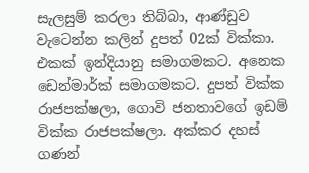සැලසුම් කරලා තිබ්බා, ආණ්ඩුව වැටෙන්න කලින් දුපත් 02ක් වික්කා. එකක් ඉන්දියානු සමාගමකට. අනෙක ඩෙන්මාර්ක් සමාගමකට. දුපත් වික්ක රාජපක්ෂලා, ගොවි ජනතාවගේ ඉඩම් වික්ක රාජපක්ෂලා. අක්කර දහස් ගණන්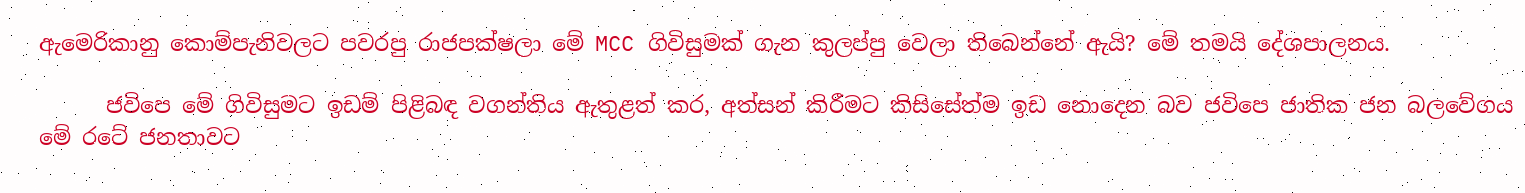ඇමෙරිකානු කොම්පැනිවලට පවරපු රාජපක්ෂලා මේ MCC ගිවිසුමක් ගැන කුලප්පු වෙලා තිබෙන්නේ ඇයි? මේ තමයි දේශපාලනය.

      ජවිපෙ මේ ගිවිසුමට ඉඩම් පිළිබඳ වගන්තිය ඇතුළත් කර, අත්සන් කිරීමට කිසිසේත්ම ඉඩ නොදෙන බව ජවිපෙ ජාතික ජන බලවේගය මේ රටේ ජනතාවට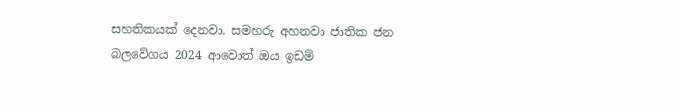සහතිකයක් දෙනවා. සමහරු අහනවා ජාතික ජන බලවේගය 2024 ආවොත් ඔය ඉඩම්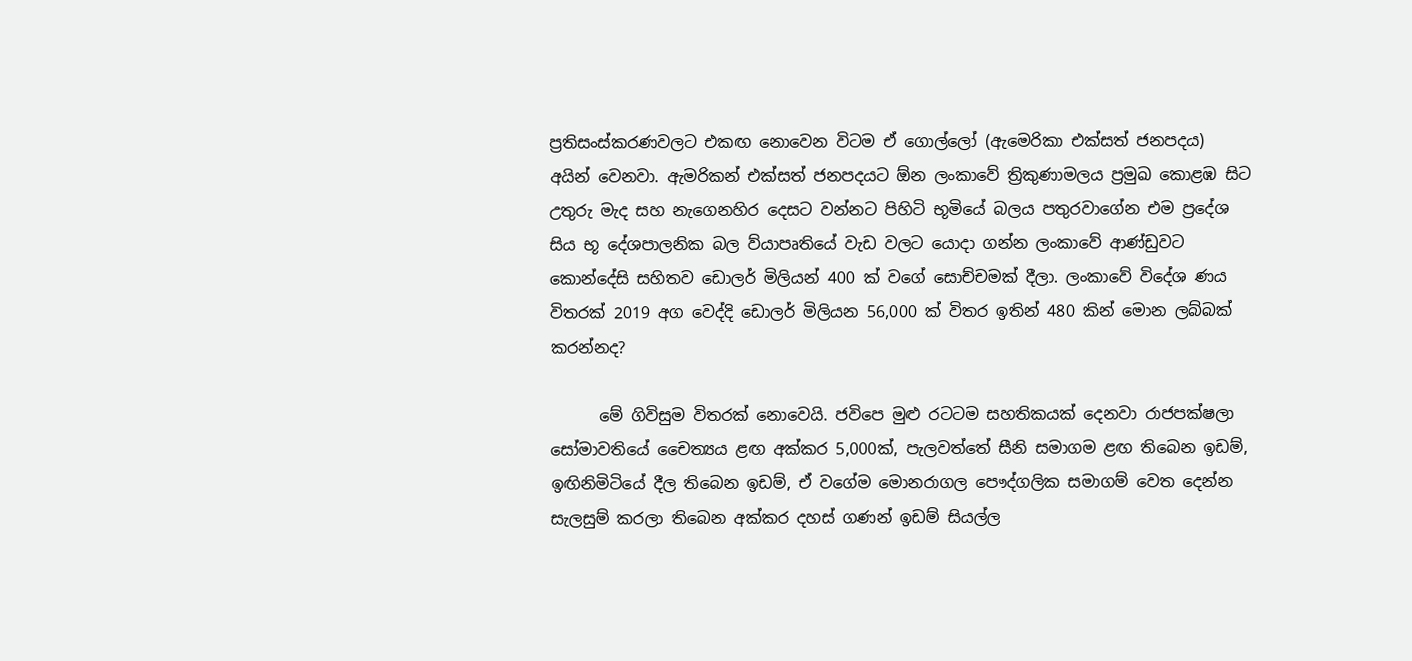ප්‍රතිසංස්කරණවලට එකඟ නොවෙන විටම ඒ ගොල්ලෝ (ඇමෙරිකා එක්සත් ජනපදය) අයින් වෙනවා. ඇමරිකන් එක්සත් ජනපදයට ඕන ලංකාවේ ත්‍රිකුණාමලය ප්‍රමුඛ කොළඹ සිට උතුරු මැද සහ නැගෙනහිර දෙසට වන්නට පිහිටි භූමියේ බලය පතුරවාගේන එම ප්‍රදේශ සිය භූ දේශපාලනික බල ව්යාපෘතියේ වැඩ වලට යොදා ගන්න ලංකාවේ ආණ්ඩුවට කොන්දේසි සහිතව ඩොලර් මිලියන් 400 ක් වගේ සොච්චමක් දීලා. ලංකාවේ විදේශ ණය විතරක් 2019 අග වෙද්දි ඩොලර් මිලියන 56,000 ක් විතර ඉතින් 480 කින් මොන ලබ්බක් කරන්නද?

      මේ ගිවිසුම විතරක් නොවෙයි. ජවිපෙ මුළු රටටම සහතිකයක් දෙනවා රාජපක්ෂලා සෝමාවතියේ චෛත්‍යය ළඟ අක්කර 5,000ක්, පැලවත්තේ සීනි සමාගම ළඟ තිබෙන ඉඩම්, ඉඟිනිමිටියේ දීල තිබෙන ඉඩම්, ඒ වගේම මොනරාගල පෞද්ගලික සමාගම් වෙත දෙන්න සැලසුම් කරලා තිබෙන අක්කර දහස් ගණන් ඉඩම් සියල්ල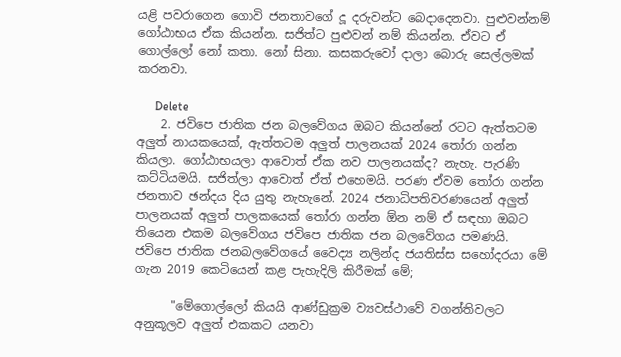යළි පවරාගෙන ගොවි ජනතාවගේ දූ දරුවන්ට බෙදාදෙනවා. පුළුවන්නම් ගෝඨාභය ඒක කියන්න. සජිත්ට පුළුවන් නම් කියන්න. ඒවට ඒ ගොල්ලෝ නෝ කතා. නෝ සිනා. කසකරුවෝ දාලා බොරු සෙල්ලමක් කරනවා.

      Delete
    2. ජවිපෙ ජාතික ජන බලවේගය ඔබට කියන්නේ රටට ඇත්තටම අලුත් නායකයෙක්, ඇත්තටම අලුත් පාලනයක් 2024 තෝරා ගන්න කියලා. ගෝඨාභයලා ආවොත් ඒක නව පාලනයක්ද? නැහැ. පැරණි කට්ටියමයි. සජිත්ලා ආවොත් ඒත් එහෙමයි. පරණ ඒවම තෝරා ගන්න ජනතාව ඡන්දය දිය යුතු නැහැනේ. 2024 ජනාධිපතිවරණයෙන් අලුත් පාලනයක් අලුත් පාලකයෙක් තෝරා ගන්න ඕන නම් ඒ සඳහා ඔබට තියෙන එකම බලවේගය ජවිපෙ ජාතික ජන බලවේගය පමණයි. ජවිපෙ ජාතික ජනබලවේගයේ වෛද්‍ය නලින්ද ජයතිස්ස සහෝදරයා මේ ගැන 2019 කෙටියෙන් කළ පැහැදිලි කිරීමක් මේ;

      "මේගොල්ලෝ කියයි ආණ්ඩුක්‍රම ව්‍යවස්ථාවේ වගන්තිවලට අනුකූලව අලුත් එකකට යනවා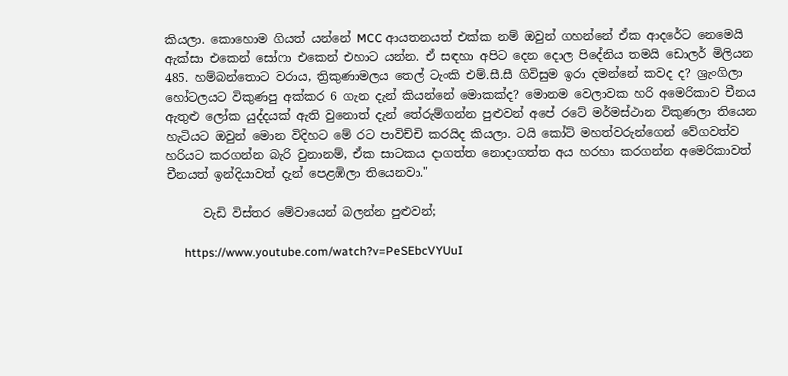කියලා. කොහොම ගියත් යන්නේ MCC ආයතනයත් එක්ක නම් ඔවුන් ගහන්නේ ඒක ආදරේට නෙමෙයි ඇක්සා එකෙන් සෝෆා එකෙන් එහාට යන්න. ඒ සඳහා අපිට දෙන දොල පිදේනිය තමයි ඩොලර් මිලියන 485. හම්බන්තොට වරාය, ත්‍රිකුණාමලය තෙල් ටැංකි එම්.සී.සී ගිවිසුම ඉරා දමන්නේ කවද ද? ශ්‍රැංගිලා හෝටලයට විකුණපු අක්කර 6 ගැන දැන් කියන්නේ මොකක්ද? මොනම වෙලාවක හරි අමෙරිකාව චීනය ඇතුළු ලෝක යුද්දයක් ඇති වුනොත් දැන් තේරුම්ගන්න පුළුවන් අපේ රටේ මර්මස්ථාන විකුණලා තියෙන හැටියට ඔවුන් මොන විදිහට මේ රට පාවිච්චි කරයිද කියලා. ටයි කෝට් මහත්වරුන්ගෙන් වේගවත්ව හරියට කරගන්න බැරි වුනානම්, ඒක සාටකය දාගත්ත නොදාගත්ත අය හරහා කරගන්න අමෙරිකාවත් චීනයත් ඉන්දියාවත් දැන් පෙළඹිලා තියෙනවා."

      වැඩි විස්තර මේවායෙන් බලන්න පුළුවන්;

      https://www.youtube.com/watch?v=PeSEbcVYUuI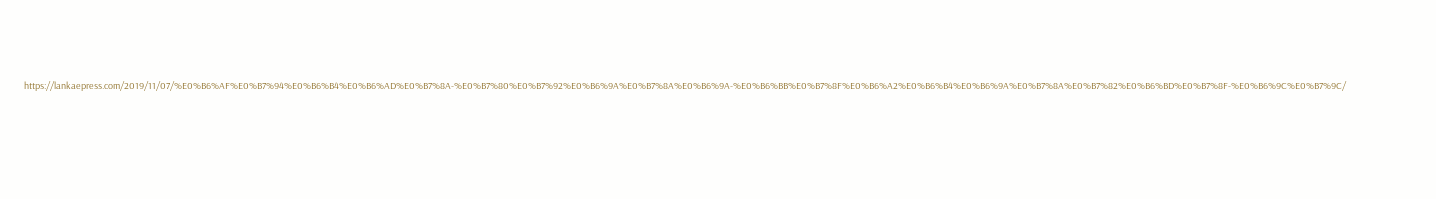https://lankaepress.com/2019/11/07/%E0%B6%AF%E0%B7%94%E0%B6%B4%E0%B6%AD%E0%B7%8A-%E0%B7%80%E0%B7%92%E0%B6%9A%E0%B7%8A%E0%B6%9A-%E0%B6%BB%E0%B7%8F%E0%B6%A2%E0%B6%B4%E0%B6%9A%E0%B7%8A%E0%B7%82%E0%B6%BD%E0%B7%8F-%E0%B6%9C%E0%B7%9C/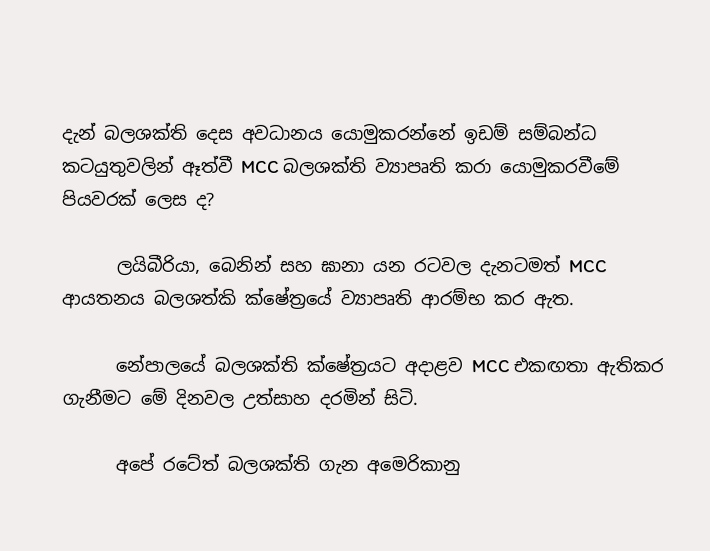දැන් බලශක්ති දෙස අවධානය යොමුකරන්නේ ඉඩම් සම්බන්ධ කටයුතුවලින් ඈත්වී MCC බලශක්ති ව්‍යාපෘති කරා යොමුකරවීමේ පියවරක් ලෙස ද?

      ලයිබීරියා, බෙනින් සහ ඝානා යන රටවල දැනටමත් MCC ආයතනය බලශත්කි ක්ෂේත්‍රයේ ව්‍යාපෘති ආරම්භ කර ඇත.

      නේපාලයේ බලශක්ති ක්ෂේත්‍රයට අදාළව MCC එකඟතා ඇතිකර ගැනීමට මේ දිනවල උත්සාහ දරමින් සිටි.

      අපේ රටේත් බලශක්ති ගැන අමෙරිකානු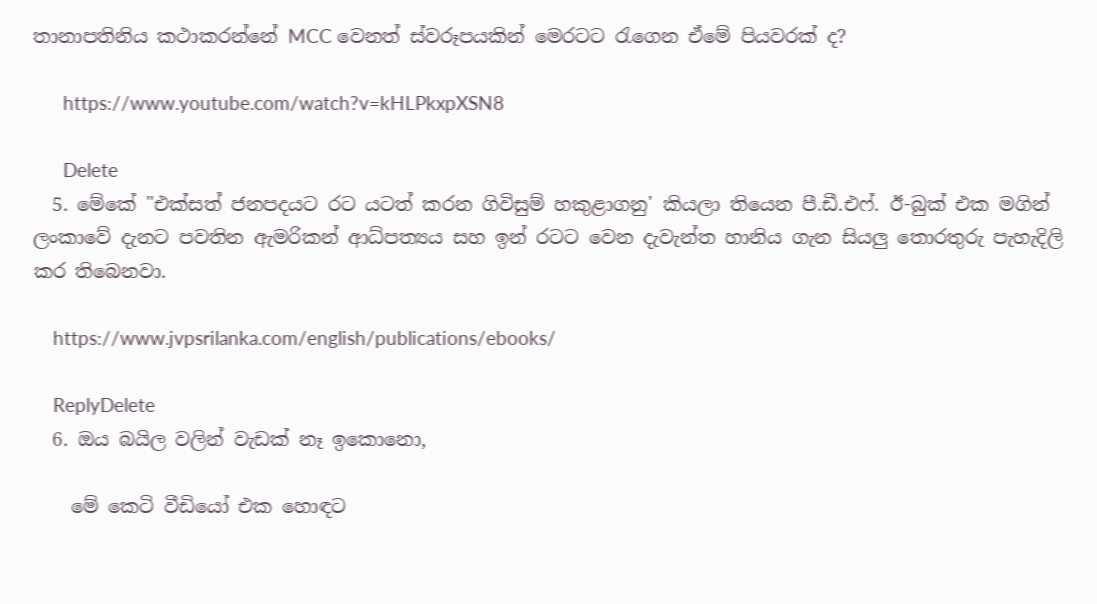තානාපතිනිය කථාකරන්නේ MCC වෙනත් ස්වරූපයකින් මෙරටට රැගෙන ඒමේ පියවරක් ද?

      https://www.youtube.com/watch?v=kHLPkxpXSN8

      Delete
  5. මේකේ "එක්සත් ජනපදයට රට යටත් කරන ගිවිසුම් හකුළාගනු' කියලා තියෙන පී.ඩී.එෆ්. ඊ-බුක් එක මගින් ලංකාවේ දැනට පවතින ඇමරිකන් ආධ්පත්‍යය සහ ඉන් රටට වෙන දැවැන්ත හානිය ගැන සියලු තොරතුරු පැහැදිලි කර තිබෙනවා.

    https://www.jvpsrilanka.com/english/publications/ebooks/

    ReplyDelete
  6. ඔය බයිල වලින් වැඩක් නෑ ඉකොනො,

    මේ කෙටි වීඩියෝ එක හොඳට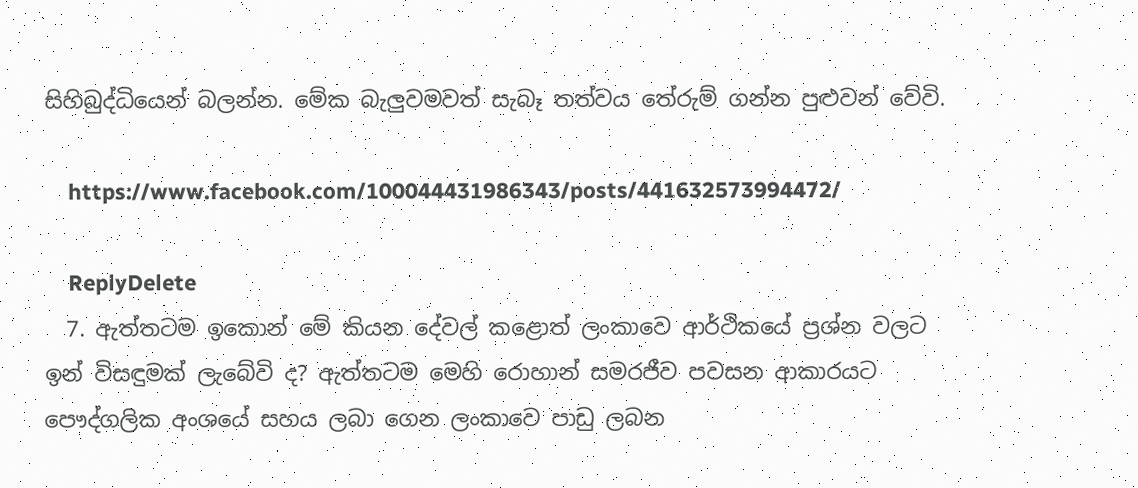සිහිබුද්ධියෙන් බලන්න. මේක බැලුවමවත් සැබෑ තත්වය තේරුම් ගන්න පුළුවන් වේවි.

    https://www.facebook.com/100044431986343/posts/441632573994472/

    ReplyDelete
  7. ඇත්තටම ඉකොන් මේ කියන දේවල් කළොත් ලංකාවෙ ආර්ථිකයේ ප්‍රශ්න වලට ඉන් විසඳුමක් ලැබේවි ද? ඇත්තටම මෙහි රොහාන් සමරජීව පවසන ආකාරයට පෞද්ගලික අංශයේ සහය ලබා ගෙන ලංකාවෙ පාඩු ලබන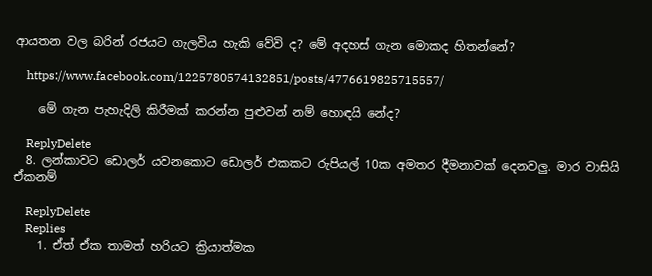ආයතන වල බරින් රජයට ගැලවිය හැකි වේවි ද? මේ අදහස් ගැන මොකද හිතන්නේ?

    https://www.facebook.com/1225780574132851/posts/4776619825715557/

    මේ ගැන පැහැදිලි කිරීමක් කරන්න පුළුවන් නම් හොඳයි නේද?

    ReplyDelete
  8. ලන්කාවට ඩොලර් යවනකොට ඩොලර් එකකට රුපියල් 10ක අමතර දීමනාවක් දෙනවලු. මාර වාසියි ඒකනම්

    ReplyDelete
    Replies
    1. ඒත් ඒක තාමත් හරියට ක්‍රියාත්මක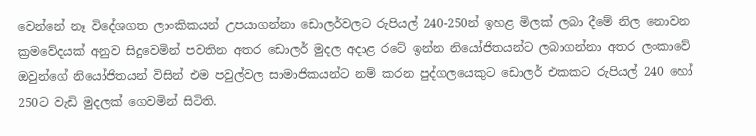වෙන්නේ නෑ විදේශගත ලාංකිකයන් උපයාගන්නා ඩොලර්වලට රුපියල් 240-250න් ඉහළ මිලක් ලබා දීමේ නිල නොවන ක්‍රමවේදයක් අනුව සිදුවෙමින් පවතින අතර ඩොලර් මුදල අදාළ රටේ ඉන්න නියෝජිතයන්ට ලබාගන්නා අතර ලංකාවේ ඔවුන්ගේ නියෝජිතයන් විසින් එම පවුල්වල සාමාජිකයන්ට නම් කරන පුද්ගලයෙකුට ඩොලර් එකකට රුපියල් 240 හෝ 250ට වැඩි මුදලක් ගෙවමින් සිටිති.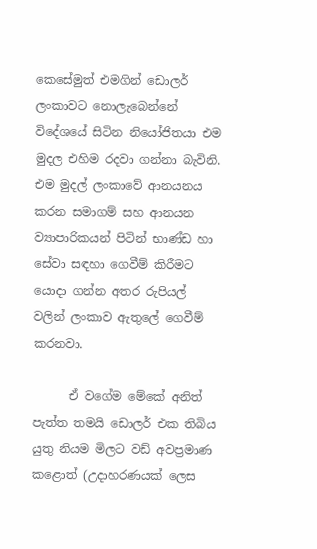කෙසේමුත් එමගින් ඩොලර් ලංකාවට නොලැබෙන්නේ විදේශයේ සිටින නියෝජිතයා එම මුදල එහිම රදවා ගන්නා බැවිනි. එම මුදල් ලංකාවේ ආනයනය කරන සමාගම් සහ ආනයන ව්‍යාපාරිකයන් පිටින් භාණ්ඩ හා සේවා සඳහා ගෙවීම් කිරීමට යොදා ගන්න අතර රුපියල් වලින් ලංකාව ඇතුලේ ගෙවීම් කරනවා.

      ඒ වගේම මේකේ අනිත් පැත්ත තමයි ඩොලර් එක තිබිය යුතු නියම මිලට වඩ් අවප්‍රමාණ කළොත් (උදාහරණයක් ලෙස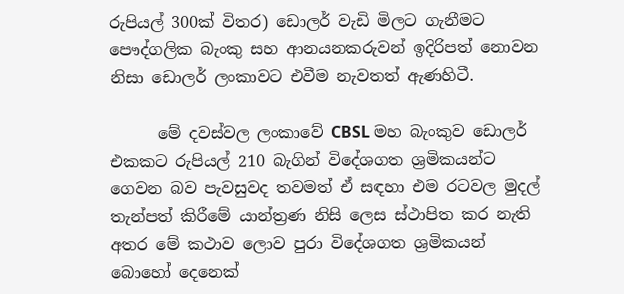රුපියල් 300ක් විතර) ඩොලර් වැඩි මිලට ගැනීමට පෞද්ගලික බැංකු සහ ආනයනකරුවන් ඉදිරිපත් නොවන නිසා ඩොලර් ලංකාවට එවීම නැවතත් ඇණහිටී.

      මේ දවස්වල ලංකාවේ CBSL මහ බැංකුව ඩොලර් එකකට රුපියල් 210 බැගින් විදේශගත ශ්‍රමිකයන්ට ගෙවන බව පැවසුවද තවමත් ඒ සඳහා එම රටවල මුදල් තැන්පත් කිරීමේ යාන්ත්‍රණ නිසි ලෙස ස්ථාපිත කර නැති අතර මේ කථාව ලොව පුරා විදේශගත ශ්‍රමිකයන් බොහෝ දෙනෙක්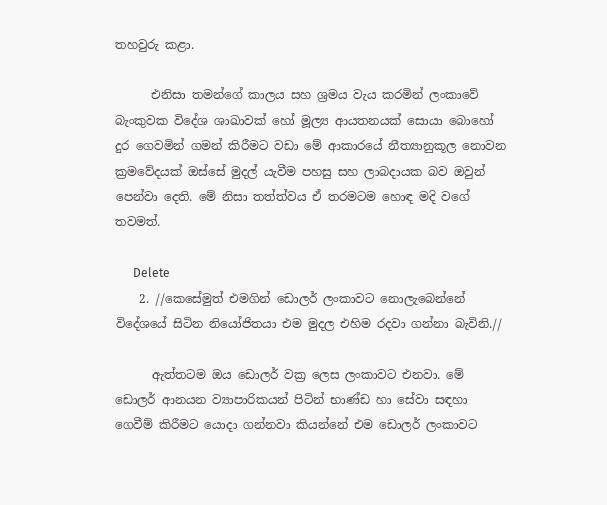තහවුරු කළා.

      එනිසා තමන්ගේ කාලය සහ ශ්‍රමය වැය කරමින් ලංකාවේ බැංකුවක විදේශ ශාඛාවක් හෝ මූල්‍ය ආයතනයක් සොයා බොහෝ දුර ගෙවමින් ගමන් කිරීමට වඩා මේ ආකාරයේ නීත්‍යානුකූල නොවන ක්‍රමවේදයක් ඔස්සේ මුදල් යැවීම පහසු සහ ලාබදායක බව ඔවුන් පෙන්වා දෙති. මේ නිසා තත්ත්වය ඒ තරමටම හොඳ මදි වගේ තවමත්.

      Delete
    2. //කෙසේමුත් එමගින් ඩොලර් ලංකාවට නොලැබෙන්නේ විදේශයේ සිටින නියෝජිතයා එම මුදල එහිම රදවා ගන්නා බැවිනි.//

      ඇත්තටම ඔය ඩොලර් වක්‍ර ලෙස ලංකාවට එනවා. මේ ඩොලර් ආනයන ව්‍යාපාරිකයන් පිටින් භාණ්ඩ හා සේවා සඳහා ගෙවීම් කිරීමට යොදා ගන්නවා කියන්නේ එම ඩොලර් ලංකාවට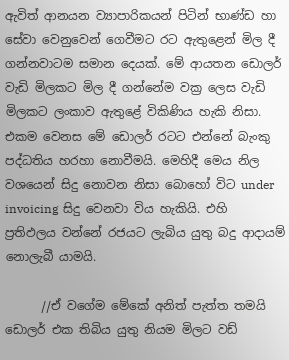ඇවිත් ආනයන ව්‍යාපාරිකයන් පිටින් භාණ්ඩ හා සේවා වෙනුවෙන් ගෙවීමට රට ඇතුළෙන් මිල දී ගන්නවාටම සමාන දෙයක්. මේ ආයතන ඩොලර් වැඩි මිලකට මිල දී ගන්නේම වක්‍ර ලෙස වැඩි මිලකට ලංකාව ඇතුළේ විකිණිය හැකි නිසා. එකම වෙනස මේ ඩොලර් රටට එන්නේ බැංකු පද්ධතිය හරහා නොවීමයි. මෙහිදී මෙය නිල වශයෙන් සිදු නොවන නිසා බොහෝ විට under invoicing සිදු වෙනවා විය හැකියි. එහි ප්‍රතිඵලය වන්නේ රජයට ලැබිය යුතු බදු ආදායම් නොලැබී යාමයි.

      //ඒ වගේම මේකේ අනිත් පැත්ත තමයි ඩොලර් එක තිබිය යුතු නියම මිලට වඩ්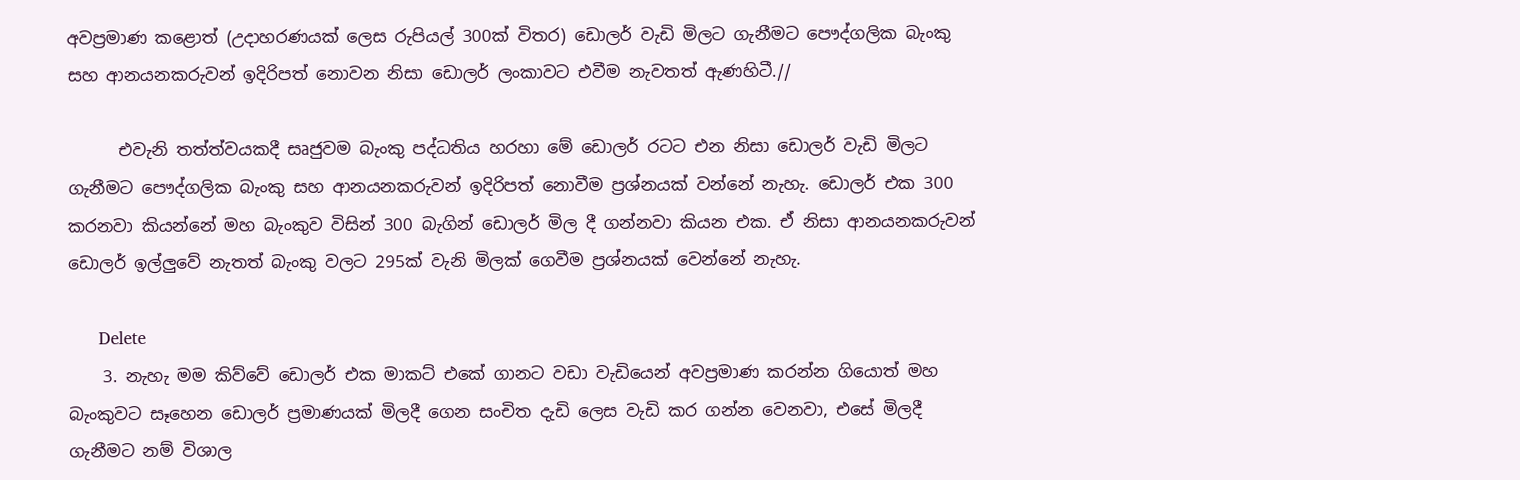අවප්‍රමාණ කළොත් (උදාහරණයක් ලෙස රුපියල් 300ක් විතර) ඩොලර් වැඩි මිලට ගැනීමට පෞද්ගලික බැංකු සහ ආනයනකරුවන් ඉදිරිපත් නොවන නිසා ඩොලර් ලංකාවට එවීම නැවතත් ඇණහිටී.//

      එවැනි තත්ත්වයකදී සෘජුවම බැංකු පද්ධතිය හරහා මේ ඩොලර් රටට එන නිසා ඩොලර් වැඩි මිලට ගැනීමට පෞද්ගලික බැංකු සහ ආනයනකරුවන් ඉදිරිපත් නොවීම ප්‍රශ්නයක් වන්නේ නැහැ. ඩොලර් එක 300 කරනවා කියන්නේ මහ බැංකුව විසින් 300 බැගින් ඩොලර් මිල දී ගන්නවා කියන එක. ඒ නිසා ආනයනකරුවන් ඩොලර් ඉල්ලුවේ නැතත් බැංකු වලට 295ක් වැනි මිලක් ගෙවීම ප්‍රශ්නයක් වෙන්නේ නැහැ.

      Delete
    3. නැහැ මම කිව්වේ ඩොලර් එක මාකට් එකේ ගානට වඩා වැඩියෙන් අවප්‍රමාණ කරන්න ගියොත් මහ බැංකුවට සෑහෙන ඩොලර් ප්‍රමාණයක් මිලදී ගෙන සංචිත දැඩි ලෙස වැඩි කර ගන්න වෙනවා, එසේ මිලදී ගැනීමට නම් විශාල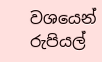වශයෙන් රුපියල්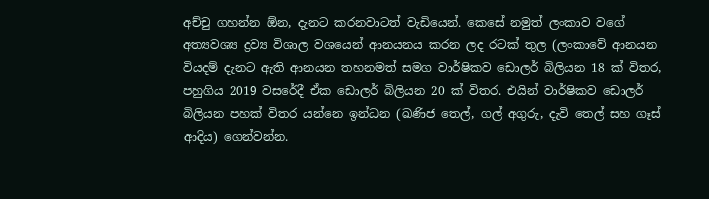අච්චු ගහන්න ඕන, දැනට කරනවාටත් වැඩියෙන්. කෙසේ නමුත් ලංකාව වගේ අත්‍යවශ්‍ය ද්‍රව්‍ය විශාල වශයෙන් ආනයනය කරන ලද රටක් තුල (ලංකාවේ ආනයන වියදම් දැනට ඇති ආනයන තහනමත් සමග වාර්ෂිකව ඩොලර් බිලියන 18 ක් විතර, පහුගිය 2019 වසරේදී ඒක ඩොලර් බිලියන 20 ක් විතර. එයින් වාර්ෂිකව ඩොලර් බිලියන පහක් විතර යන්නෙ ඉන්ධන (ඛණිජ තෙල්, ගල් අගුරු, දැවි තෙල් සහ ගෑස් ආදිය) ගෙන්වන්න.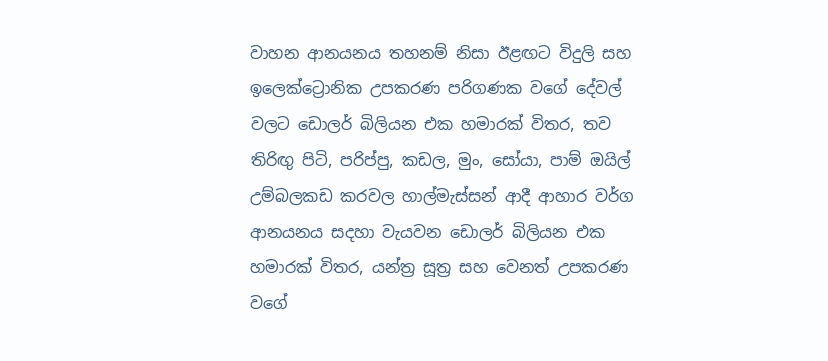වාහන ආනයනය තහනම් නිසා ඊළඟට විදුලි සහ ඉලෙක්ට්‍රොනික උපකරණ පරිගණක වගේ දේවල් වලට ඩොලර් බිලියන එක හමාරක් විතර, තව තිරිඟු පිටි, පරිප්පු, කඩල, මුං, සෝයා, පාම් ඔයිල් උම්බලකඩ කරවල හාල්මැස්සන් ආදී ආහාර වර්ග ආනයනය සදහා වැයවන ඩොලර් බිලියන එක හමාරක් විතර, යන්ත්‍ර සූත්‍ර සහ වෙනත් උපකරණ වගේ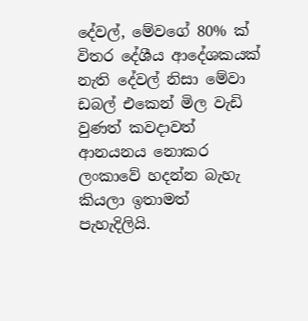දේවල්, මේවගේ 80% ක් විතර දේශීය ආදේශකයක් නැති දේවල් නිසා මේවා ඩබල් එකෙන් මිල වැඩි වුණත් කවදාවත් ආනයනය නොකර ලංකාවේ හදන්න බැහැ කියලා ඉතාමත් පැහැදිලියි.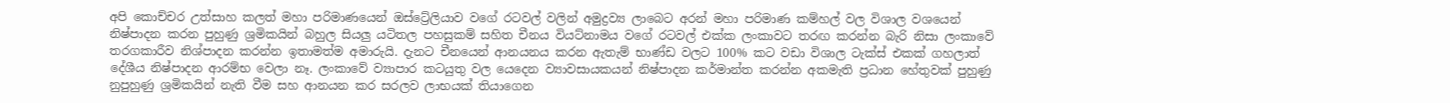අපි කොච්චර උත්සාහ කලත් මහා පරිමාණයෙන් ඔස්ට්‍රේලියාව වගේ රටවල් වලින් අමුද්‍රව්‍ය ලාබෙට අරන් මහා පරිමාණ කම්හල් වල විශාල වශයෙන් නිෂ්පාදන කරන පුහුණු ශ්‍රමිකයින් බහුල සියලු යටිතල පහසුකම් සහිත චීනය වියට්නාමය වගේ රටවල් එක්ක ලංකාවට තරඟ කරන්න බැරි නිසා ලංකාවේ තරගකාරීව නිශ්පාදන කරන්න ඉතාමත්ම අමාරුයි. දැනට චීනයෙන් ආනයනය කරන ඇතැම් භාණ්ඩ වලට 100% කට වඩා විශාල ටැක්ස් එකක් ගහලාත් දේශීය නිෂ්පාදන ආරම්භ වෙලා නෑ. ලංකාවේ ව්‍යාපාර කටයුතු වල යෙදෙන ව්‍යාවසායකයන් නිෂ්පාදන කර්මාන්ත කරන්න අකමැති ප්‍රධාන හේතුවක් පුහුණු නුපුහුණු ශ්‍රමිකයින් නැති වීම සහ ආනයන කර සරලව ලාභයක් තියාගෙන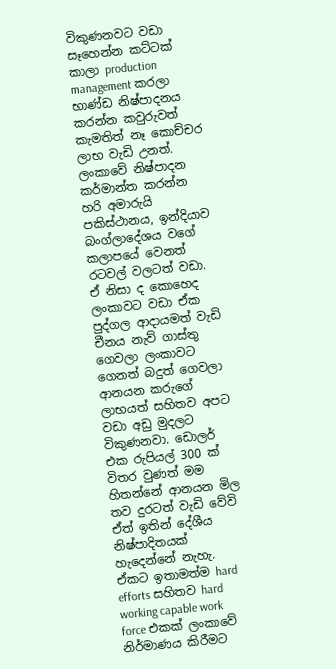විකුණනවට වඩා සෑහෙන්න කට්ටක් කාලා production management කරලා භාණ්ඩ නිෂ්පාදනය කරන්න කවුරුවත් කැමතිත් නෑ කොච්චර ලාභ වැඩි උනත්. ලංකාවේ නිෂ්පාදන කර්මාන්ත කරන්න හරි අමාරුයි පකිස්ථානය, ඉන්දියාව බංග්ලාදේශය වගේ කලාපයේ වෙනත් රටවල් වලටත් වඩා. ඒ නිසා ද කොහෙද ලංකාවට වඩා ඒක පුද්ගල ආදායමත් වැඩි චීනය නැව් ගාස්තු ගෙවලා ලංකාවට ගෙනත් බදුත් ගෙවලා ආනයන කරුගේ ලාභයත් සහිතව අපට වඩා අඩු මුදලට විකුණනවා. ඩොලර් එක රුපියල් 300 ක් විතර වුණත් මම හිතන්නේ ආනයන මිල තව දුරටත් වැඩි වේවි ඒත් ඉතින් දේශීය නිෂ්පාදිතයක් හැදෙන්නේ නැහැ. ඒකට ඉතාමත්ම hard efforts සහිතව hard working capable work force එකක් ලංකාවේ නිර්මාණය කිරීමට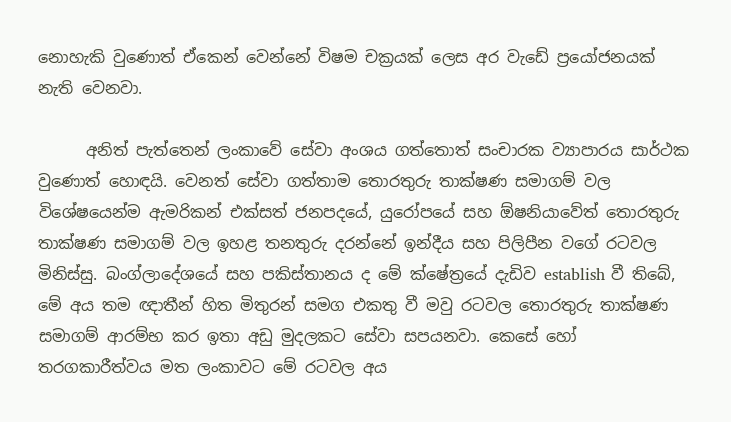නොහැකි වුණොත් ඒකෙන් වෙන්නේ විෂම චක්‍රයක් ලෙස අර වැඩේ ප්‍රයෝජනයක් නැති වෙනවා.

      අනිත් පැත්තෙන් ලංකාවේ සේවා අංශය ගත්තොත් සංචාරක ව්‍යාපාරය සාර්ථක වුණොත් හොඳයි. වෙනත් සේවා ගත්තාම තොරතුරු තාක්ෂණ සමාගම් වල විශේෂයෙන්ම ඇමරිකන් එක්සත් ජනපදයේ, යුරෝපයේ සහ ඕෂනියාවේත් තොරතුරු තාක්ෂණ සමාගම් වල ඉහළ තනතුරු දරන්නේ ඉන්දීය සහ පිලිපීන වගේ රටවල මිනිස්සු. බංග්ලාදේශයේ සහ පකිස්තානය ද මේ ක්ෂේත්‍රයේ දැඩිව establish වී තිබේ, මේ අය තම ඥාතීන් හිත මිතුරන් සමග එකතු වී මවු රටවල තොරතුරු තාක්ෂණ සමාගම් ආරම්භ කර ඉතා අඩු මුදලකට සේවා සපයනවා. කෙසේ හෝ තරගකාරීත්වය මත ලංකාවට මේ රටවල අය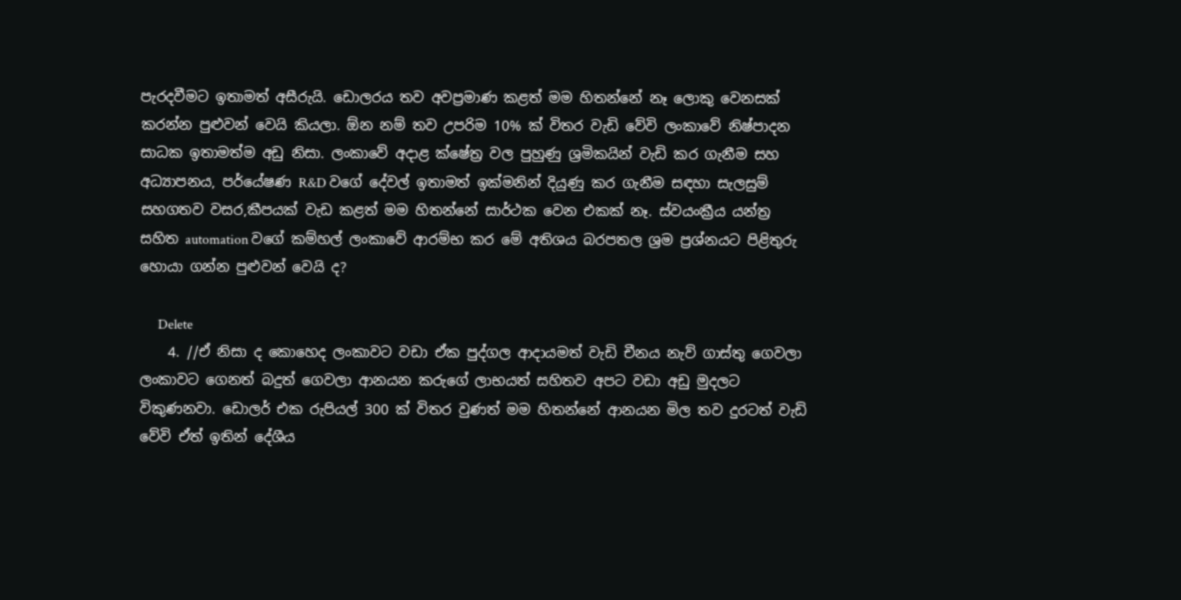පැරදවීමට ඉතාමත් අසීරුයි. ඩොලරය තව අවප්‍රමාණ කළත් මම හිතන්නේ නෑ ලොකු වෙනසක් කරන්න පුළුවන් වෙයි කියලා. ඕන නම් තව උපරිම 10% ක් විතර වැඩි වේවි ලංකාවේ නිෂ්පාදන සාධක ඉතාමත්ම අඩු නිසා. ලංකාවේ අදාළ ක්ෂේත්‍ර වල පුහුණු ශ්‍රමිකයින් වැඩි කර ගැනීම සහ අධ්‍යාපනය, පර්යේෂණ R&D වගේ දේවල් ඉතාමත් ඉක්මනින් දියුණු කර ගැනීම සඳහා සැලසුම් සහගතව වසර,කීපයක් වැඩ කළත් මම හිතන්නේ සාර්ථක වෙන එකක් නෑ. ස්වයංක්‍රීය යන්ත්‍ර සහිත automation වගේ කම්හල් ලංකාවේ ආරම්භ කර මේ අතිශය බරපතල ශ්‍රම ප්‍රශ්නයට පිළිතුරු හොයා ගන්න පුළුවන් වෙයි ද?

      Delete
    4. //ඒ නිසා ද කොහෙද ලංකාවට වඩා ඒක පුද්ගල ආදායමත් වැඩි චීනය නැව් ගාස්තු ගෙවලා ලංකාවට ගෙනත් බදුත් ගෙවලා ආනයන කරුගේ ලාභයත් සහිතව අපට වඩා අඩු මුදලට විකුණනවා. ඩොලර් එක රුපියල් 300 ක් විතර වුණත් මම හිතන්නේ ආනයන මිල තව දුරටත් වැඩි වේවි ඒත් ඉතින් දේශීය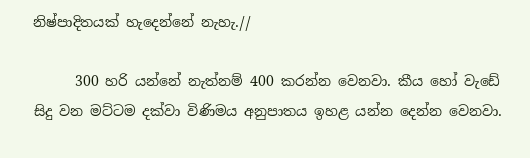නිෂ්පාදිතයක් හැදෙන්නේ නැහැ.//

      300 හරි යන්නේ නැත්නම් 400 කරන්න වෙනවා. කීය හෝ වැඩේ සිදු වන මට්ටම දක්වා විණිමය අනුපාතය ඉහළ යන්න දෙන්න වෙනවා.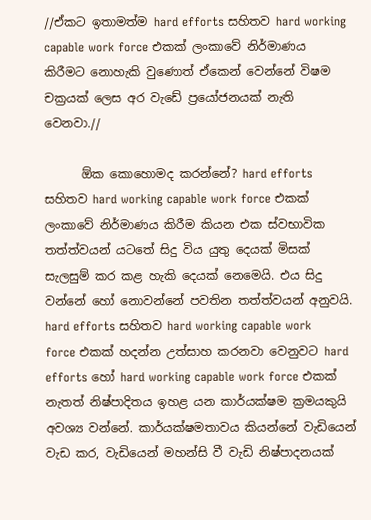//ඒකට ඉතාමත්ම hard efforts සහිතව hard working capable work force එකක් ලංකාවේ නිර්මාණය කිරීමට නොහැකි වුණොත් ඒකෙන් වෙන්නේ විෂම චක්‍රයක් ලෙස අර වැඩේ ප්‍රයෝජනයක් නැති වෙනවා.//

      ඕක කොහොමද කරන්නේ? hard efforts සහිතව hard working capable work force එකක් ලංකාවේ නිර්මාණය කිරීම කියන එක ස්වභාවික තත්ත්වයන් යටතේ සිදු විය යුතු දෙයක් මිසක් සැලසුම් කර කළ හැකි දෙයක් නෙමෙයි. එය සිදු වන්නේ හෝ නොවන්නේ පවතින තත්ත්වයන් අනුවයි. hard efforts සහිතව hard working capable work force එකක් හදන්න උත්සාහ කරනවා වෙනුවට hard efforts හෝ hard working capable work force එකක් නැතත් නිෂ්පාදිතය ඉහළ යන කාර්යක්ෂම ක්‍රමයකුයි අවශ්‍ය වන්නේ. කාර්යක්ෂමතාවය කියන්නේ වැඩියෙන් වැඩ කර, වැඩියෙන් මහන්සි වී වැඩි නිෂ්පාදනයක්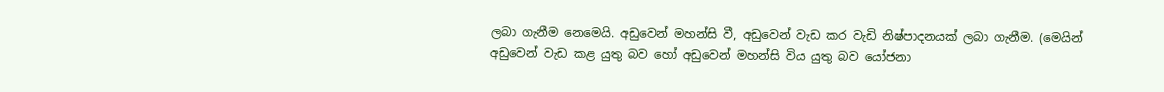ලබා ගැනීම නෙමෙයි. අඩුවෙන් මහන්සි වී, අඩුවෙන් වැඩ කර වැඩි නිෂ්පාදනයක් ලබා ගැනීම. (මෙයින් අඩුවෙන් වැඩ කළ යුතු බව හෝ අඩුවෙන් මහන්සි විය යුතු බව යෝජනා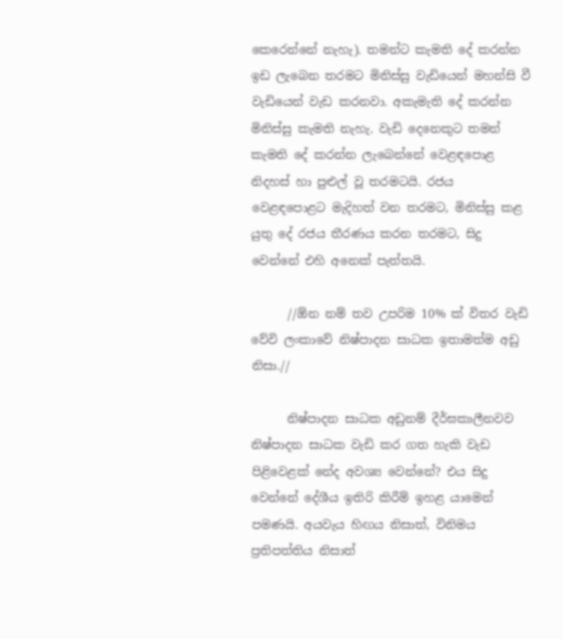කෙරෙන්නේ නැහැ). තමන්ට කැමති දේ කරන්න ඉඩ ලැබෙන තරමට මිනිස්සු වැඩියෙන් මහන්සි වී වැඩියෙන් වැඩ කරනවා. අකැමැති දේ කරන්න මිනිස්සු කැමති නැහැ. වැඩි දෙනෙකුට තමන් කැමති දේ කරන්න ලැබෙන්නේ වෙළඳපොළ නිදහස් හා පුළුල් වූ තරමටයි. රජය වෙළඳපොළට මැදිහත් වන තරමට, මිනිස්සු කළ යුතු දේ රජය තීරණය කරන තරමට, සිදු වෙන්නේ එහි අනෙක් පැත්තයි.

      //ඕන නම් තව උපරිම 10% ක් විතර වැඩි වේවි ලංකාවේ නිෂ්පාදන සාධක ඉතාමත්ම අඩු නිසා.//

      නිෂ්පාදන සාධක අඩුනම් දීර්ඝකාලීනවව නිෂ්පාදන සාධක වැඩි කර ගත හැකි වැඩ පිළිවෙළක් නේද අවශ්‍ය වෙන්නේ? එය සිදු වෙන්නේ දේශීය ඉතිරි කිරීම් ඉහළ යාමෙන් පමණයි. අයවැය හිඟය නිසාත්, විනිමය ප්‍රතිපත්තිය නිසාත්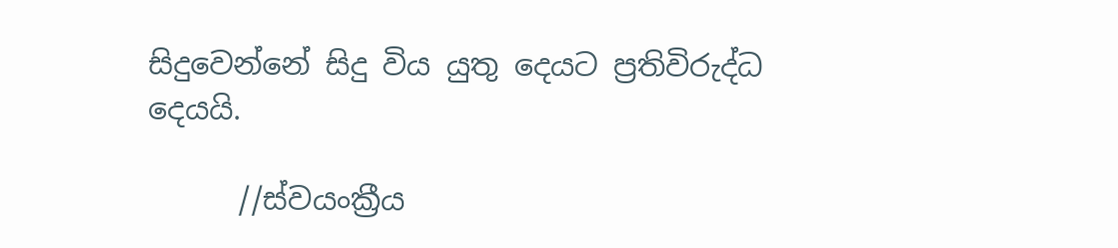සිදුවෙන්නේ සිදු විය යුතු දෙයට ප්‍රතිවිරුද්ධ දෙයයි.

      //ස්වයංක්‍රීය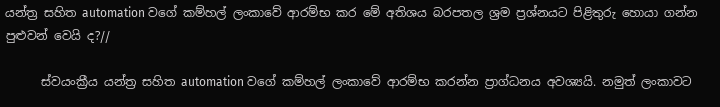යන්ත්‍ර සහිත automation වගේ කම්හල් ලංකාවේ ආරම්භ කර මේ අතිශය බරපතල ශ්‍රම ප්‍රශ්නයට පිළිතුරු හොයා ගන්න පුළුවන් වෙයි ද?//

      ස්වයංක්‍රීය යන්ත්‍ර සහිත automation වගේ කම්හල් ලංකාවේ ආරම්භ කරන්න ප්‍රාග්ධනය අවශ්‍යයි. නමුත් ලංකාවට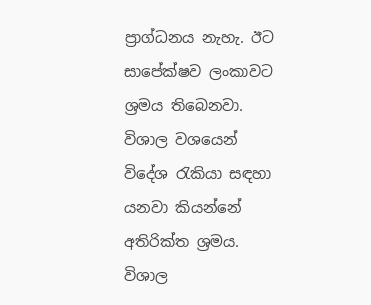ප්‍රාග්ධනය නැහැ. ඊට සාපේක්ෂව ලංකාවට ශ්‍රමය තිබෙනවා. විශාල වශයෙන් විදේශ රැකියා සඳහා යනවා කියන්නේ අතිරික්ත ශ්‍රමය. විශාල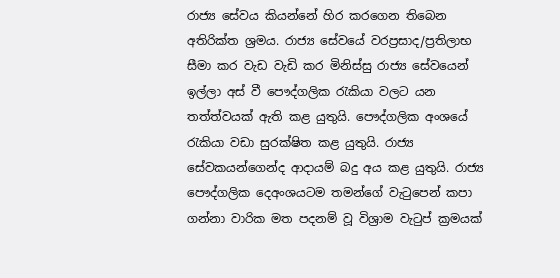රාජ්‍ය සේවය කියන්නේ හිර කරගෙන තිබෙන අතිරික්ත ශ්‍රමය. රාජ්‍ය සේවයේ වරප්‍රසාද/ප්‍රතිලාභ සීමා කර වැඩ වැඩි කර මිනිස්සු රාජ්‍ය සේවයෙන් ඉල්ලා අස් වී පෞද්ගලික රැකියා වලට යන තත්ත්වයක් ඇති කළ යුතුයි. පෞද්ගලික අංශයේ රැකියා වඩා සුරක්ෂිත කළ යුතුයි. රාජ්‍ය සේවකයන්ගෙන්ද ආදායම් බදු අය කළ යුතුයි. රාජ්‍ය පෞද්ගලික දෙඅංශයටම තමන්ගේ වැටුපෙන් කපා ගන්නා වාරික මත පදනම් වූ විශ්‍රාම වැටුප් ක්‍රමයක්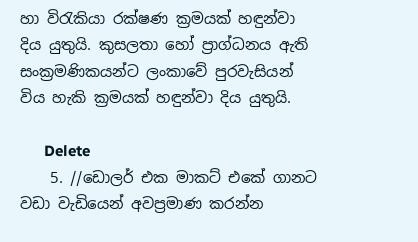හා විරැකියා රක්ෂණ ක්‍රමයක් හඳුන්වා දිය යුතුයි. කුසලතා හෝ ප්‍රාග්ධනය ඇති සංක්‍රමණිකයන්ට ලංකාවේ පුරවැසියන් විය හැකි ක්‍රමයක් හඳුන්වා දිය යුතුයි.

      Delete
    5. //ඩොලර් එක මාකට් එකේ ගානට වඩා වැඩියෙන් අවප්‍රමාණ කරන්න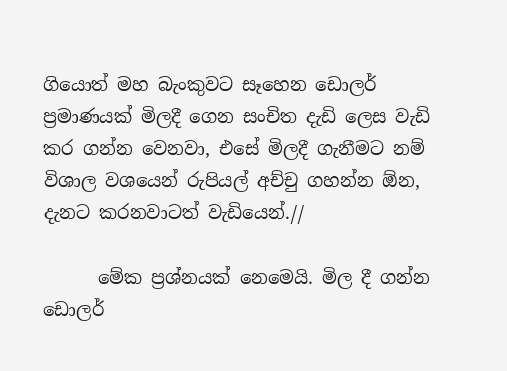ගියොත් මහ බැංකුවට සෑහෙන ඩොලර් ප්‍රමාණයක් මිලදී ගෙන සංචිත දැඩි ලෙස වැඩි කර ගන්න වෙනවා, එසේ මිලදී ගැනීමට නම් විශාල වශයෙන් රුපියල් අච්චු ගහන්න ඕන, දැනට කරනවාටත් වැඩියෙන්.//

      මේක ප්‍රශ්නයක් නෙමෙයි. මිල දී ගන්න ඩොලර්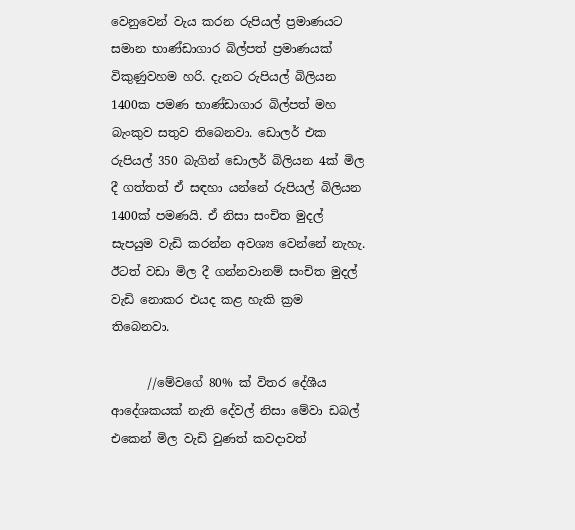වෙනුවෙන් වැය කරන රුපියල් ප්‍රමාණයට සමාන භාණ්ඩාගාර බිල්පත් ප්‍රමාණයක් විකුණුවහම හරි. දැනට රුපියල් බිලියන 1400ක පමණ භාණ්ඩාගාර බිල්පත් මහ බැංකුව සතුව තිබෙනවා. ඩොලර් එක රුපියල් 350 බැගින් ඩොලර් බිලියන 4ක් මිල දී ගත්තත් ඒ සඳහා යන්නේ රුපියල් බිලියන 1400ක් පමණයි. ඒ නිසා සංචිත මුදල් සැපයුම වැඩි කරන්න අවශ්‍ය වෙන්නේ නැහැ. ඊටත් වඩා මිල දී ගන්නවානම් සංචිත මුදල් වැඩි නොකර එයද කළ හැකි ක්‍රම තිබෙනවා.

      //මේවගේ 80% ක් විතර දේශීය ආදේශකයක් නැති දේවල් නිසා මේවා ඩබල් එකෙන් මිල වැඩි වුණත් කවදාවත්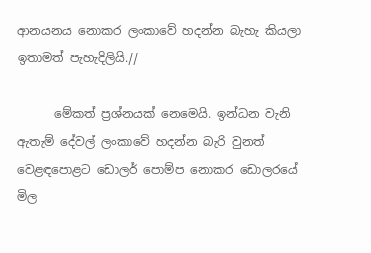ආනයනය නොකර ලංකාවේ හදන්න බැහැ කියලා ඉතාමත් පැහැදිලියි.//

      මේකත් ප්‍රශ්නයක් නෙමෙයි. ඉන්ධන වැනි ඇතැම් දේවල් ලංකාවේ හදන්න බැරි වුනත් වෙළඳපොළට ඩොලර් පොම්ප නොකර ඩොලරයේ මිල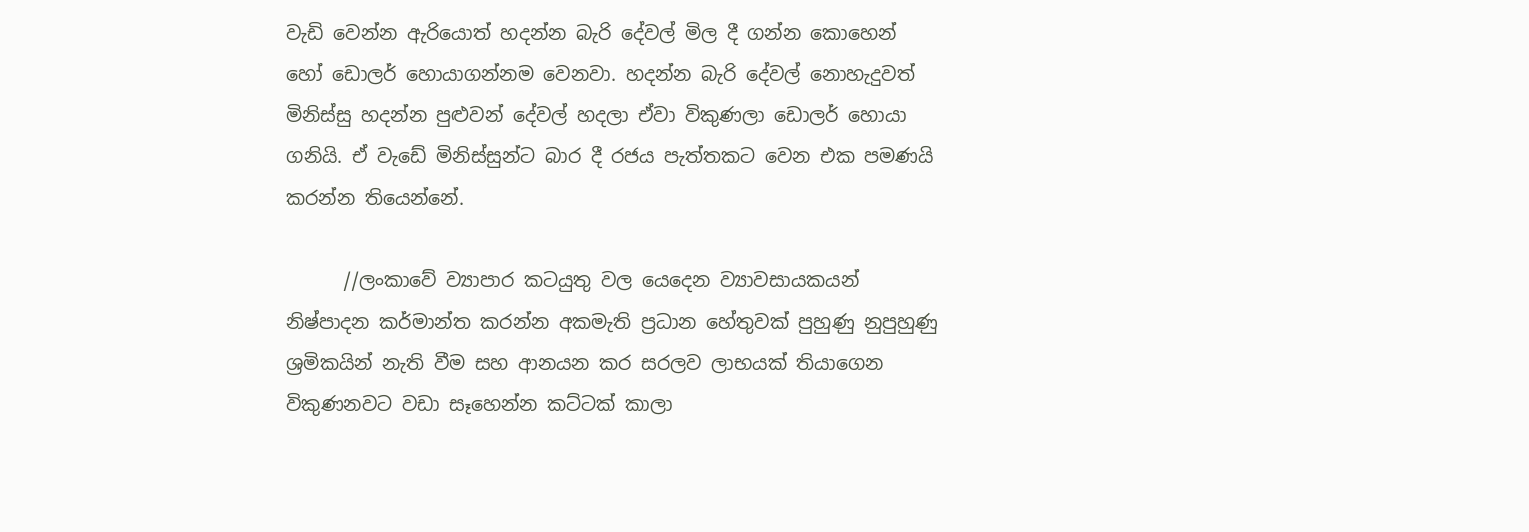වැඩි වෙන්න ඇරියොත් හදන්න බැරි දේවල් මිල දී ගන්න කොහෙන් හෝ ඩොලර් හොයාගන්නම වෙනවා. හදන්න බැරි දේවල් නොහැදුවත් මිනිස්සු හදන්න පුළුවන් දේවල් හදලා ඒවා විකුණලා ඩොලර් හොයා ගනියි. ඒ වැඩේ මිනිස්සුන්ට බාර දී රජය පැත්තකට වෙන එක පමණයි කරන්න තියෙන්නේ.

      //ලංකාවේ ව්‍යාපාර කටයුතු වල යෙදෙන ව්‍යාවසායකයන් නිෂ්පාදන කර්මාන්ත කරන්න අකමැති ප්‍රධාන හේතුවක් පුහුණු නුපුහුණු ශ්‍රමිකයින් නැති වීම සහ ආනයන කර සරලව ලාභයක් තියාගෙන විකුණනවට වඩා සෑහෙන්න කට්ටක් කාලා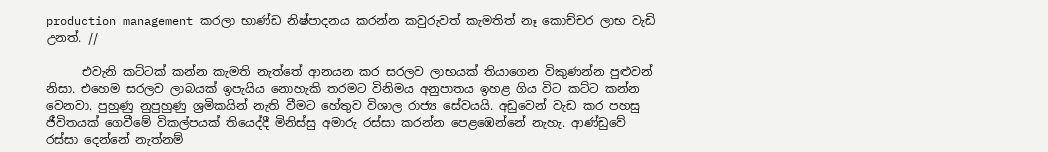production management කරලා භාණ්ඩ නිෂ්පාදනය කරන්න කවුරුවත් කැමතිත් නෑ කොච්චර ලාභ වැඩි උනත්. //

      එවැනි කට්ටක් කන්න කැමති නැත්තේ ආනයන කර සරලව ලාභයක් තියාගෙන විකුණන්න පුළුවන් නිසා. එහෙම සරලව ලාබයක් ඉපැයිය නොහැකි තරමට විනිමය අනුපාතය ඉහළ ගිය විට කට්ට කන්න වෙනවා. පුහුණු නුපුහුණු ශ්‍රමිකයින් නැති වීමට හේතුව විශාල රාජ්‍ය සේවයයි. අඩුවෙන් වැඩ කර පහසු ජීවිතයක් ගෙවීමේ විකල්පයක් තියෙද්දී මිනිස්සු අමාරු රස්සා කරන්න පෙළඹෙන්නේ නැහැ. ආණ්ඩුවේ රස්සා දෙන්නේ නැත්නම්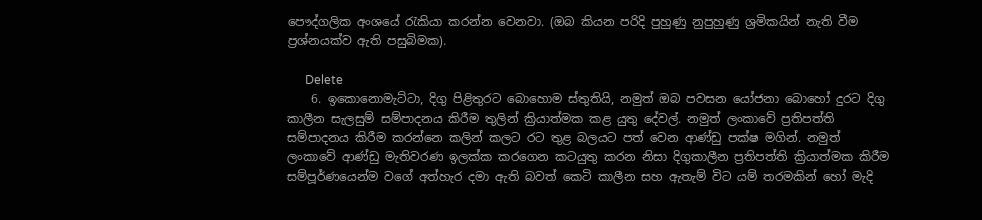පෞද්ගලික අංශයේ රැකියා කරන්න වෙනවා. (ඔබ කියන පරිදි පුහුණු නුපුහුණු ශ්‍රමිකයින් නැති වීම ප්‍රශ්නයක්ව ඇති පසුබිමක).

      Delete
    6. ඉකොනොමැට්ටා, දිගු පිළිතුරට බොහොම ස්තුතියි, නමුත් ඔබ පවසන යෝජනා බොහෝ දුරට දිගු කාලීන සැලසුම් සම්පාදනය කිරීම තුලින් ක්‍රියාත්මක කළ යුතු දේවල්. නමුත් ලංකාවේ ප්‍රතිපත්ති සම්පාදනය කිරීම කරන්නෙ කලින් කලට රට තුළ බලයට පත් වෙන ආණ්ඩු පක්ෂ මගින්. නමුත් ලංකාවේ ආණ්ඩු මැතිවරණ ඉලක්ක කරගෙන කටයුතු කරන නිසා දිගුකාලීන ප්‍රතිපත්ති ක්‍රියාත්මක කිරීම සම්පූර්ණයෙන්ම වගේ අත්හැර දමා ඇති බවත් කෙටි කාලීන සහ ඇතැම් විට යම් තරමකින් හෝ මැදි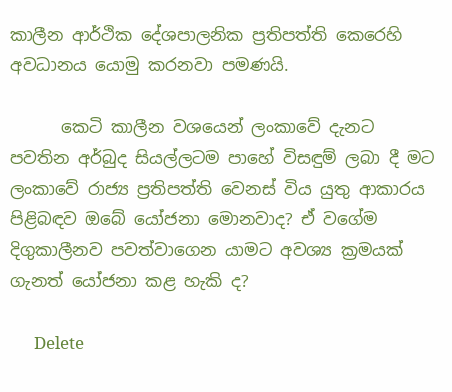කාලීන ආර්ථික දේශපාලනික ප්‍රතිපත්ති කෙරෙහි අවධානය යොමු කරනවා පමණයි.

      කෙටි කාලීන වශයෙන් ලංකාවේ දැනට පවතින අර්බුද සියල්ලටම පාහේ විසඳුම් ලබා දී මට ලංකාවේ රාජ්‍ය ප්‍රතිපත්ති වෙනස් විය යුතු ආකාරය පිළිබඳව ඔබේ යෝජනා මොනවාද? ඒ වගේම දිගුකාලීනව පවත්වාගෙන යාමට අවශ්‍ය ක්‍රමයක් ගැනත් යෝජනා කළ හැකි ද?

      Delete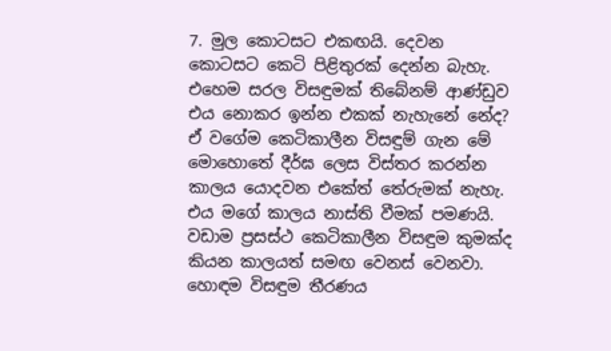7. මුල කොටසට එකඟයි. දෙවන කොටසට කෙටි පිළිතුරක් දෙන්න බැහැ. එහෙම සරල විසඳුමක් තිබේනම් ආණ්ඩුව එය නොකර ඉන්න එකක් නැහැනේ නේද? ඒ වගේම කෙටිකාලීන විසඳුම් ගැන මේ මොහොතේ දීර්ඝ ලෙස විස්තර කරන්න කාලය යොදවන එකේත් තේරුමක් නැහැ. එය මගේ කාලය නාස්ති වීමක් පමණයි. වඩාම ප්‍රසස්ථ කෙටිකාලීන විසඳුම කුමක්ද කියන කාලයත් සමඟ වෙනස් වෙනවා. හොඳම විසඳුම තීරණය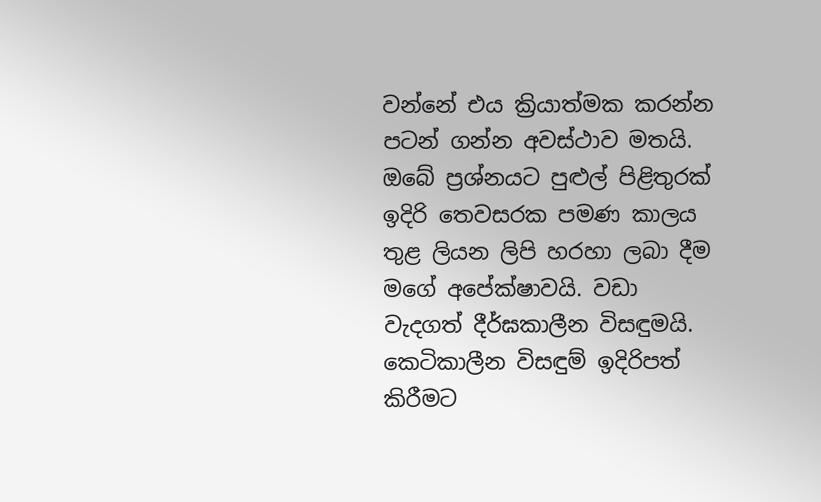වන්නේ එය ක්‍රියාත්මක කරන්න පටන් ගන්න අවස්ථාව මතයි. ඔබේ ප්‍රශ්නයට පුළුල් පිළිතුරක් ඉදිරි තෙවසරක පමණ කාලය තුළ ලියන ලිපි හරහා ලබා දීම මගේ අපේක්ෂාවයි. වඩා වැදගත් දීර්ඝකාලීන විසඳුමයි. කෙටිකාලීන විසඳුම් ඉදිරිපත් කිරීමට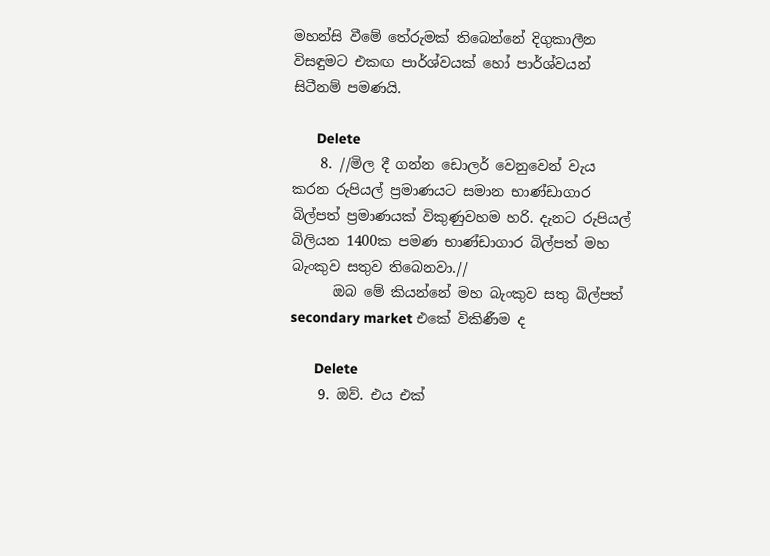මහන්සි වීමේ තේරුමක් තිබෙන්නේ දිගුකාලීන විසඳුමට එකඟ පාර්ශ්වයක් හෝ පාර්ශ්වයන් සිටීනම් පමණයි.

      Delete
    8. //මිල දී ගන්න ඩොලර් වෙනුවෙන් වැය කරන රුපියල් ප්‍රමාණයට සමාන භාණ්ඩාගාර බිල්පත් ප්‍රමාණයක් විකුණුවහම හරි. දැනට රුපියල් බිලියන 1400ක පමණ භාණ්ඩාගාර බිල්පත් මහ බැංකුව සතුව තිබෙනවා.//
      ඔබ මේ කියන්නේ මහ බැංකුව සතු බිල්පත් secondary market එකේ විකිණීම ද

      Delete
    9. ඔව්. එය එක්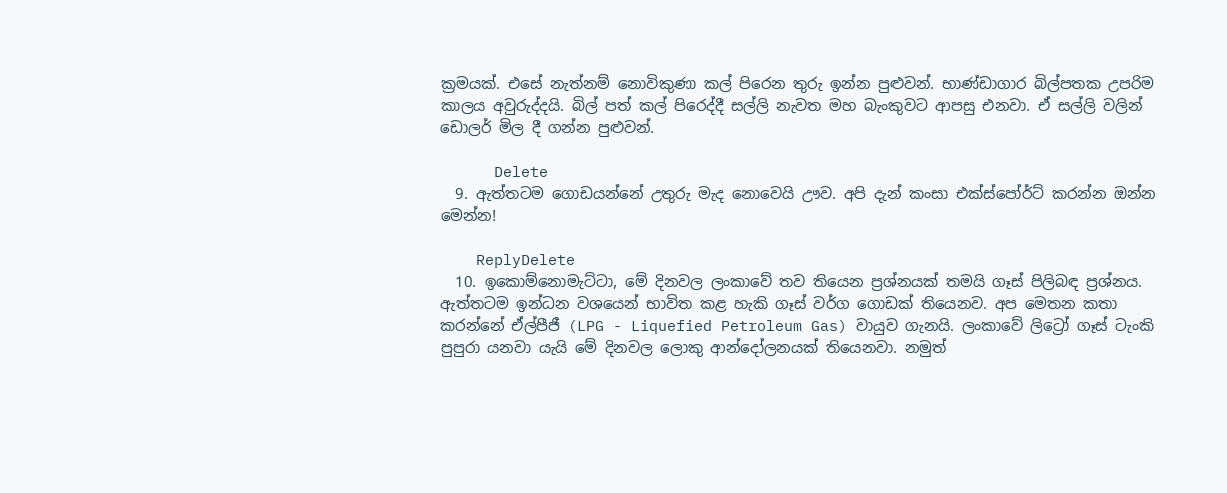ක්‍රමයක්. එසේ නැත්නම් නොවිකුණා කල් පිරෙන තුරු ඉන්න පුළුවන්. භාණ්ඩාගාර බිල්පතක උපරිම කාලය අවුරුද්දයි. බිල් පත් කල් පිරෙද්දී සල්ලි නැවත මහ බැංකුවට ආපසු එනවා. ඒ සල්ලි වලින් ඩොලර් මිල දී ගන්න පුළුවන්.

      Delete
  9. ඇත්තටම ගොඩයන්නේ උතුරු මැද නොවෙයි ඌව. අපි දැන් කංසා එක්ස්පෝර්ට් කරන්න ඔන්න මෙන්න!

    ReplyDelete
  10. ඉකොම්නොමැට්ටා, මේ දිනවල ලංකාවේ තව තියෙන ප්‍රශ්නයක් තමයි ගෑස් පිලිබඳ ප්‍රශ්නය. ඇත්තටම ඉන්ධන වශයෙන් භාවිත කළ හැකි ගෑස් වර්ග ගොඩක් තියෙනව. අප මෙතන කතා කරන්නේ ඒල්පීජී (LPG - Liquefied Petroleum Gas) වායුව ගැනයි. ලංකාවේ ලිට්‍රෝ ගෑස් ටැංකි පුපුරා යනවා යැයි මේ දිනවල ලොකු ආන්දෝලනයක් තියෙනවා. නමුත්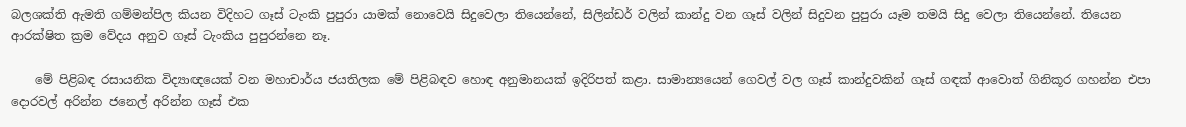බලශක්ති ඇමති ගම්මන්පිල කියන විදිහට ගෑස් ටැංකි පුපුරා යාමක් නොවෙයි සිදුවෙලා තියෙන්නේ, සිලින්ඩර් වලින් කාන්දු වන ගෑස් වලින් සිදුවන පුපුරා යෑම තමයි සිදු වෙලා තියෙන්නේ. තියෙන ආරක්ෂිත ක්‍රම වේදය අනුව ගෑස් ටැංකිය පුපුරන්නෙ නෑ.

    මේ පිළිබඳ රසායනික විද්‍යාඥයෙක් වන මහාචාර්ය ජයතිලක මේ පිළිබඳව හොඳ අනුමානයක් ඉදිරිපත් කළා. සාමාන්‍යයෙන් ගෙවල් වල ගෑස් කාන්දුවකින් ගෑස් ගඳක් ආවොත් ගිනිකූර ගහන්න එපා දොරවල් අරින්න ජනෙල් අරින්න ගෑස් එක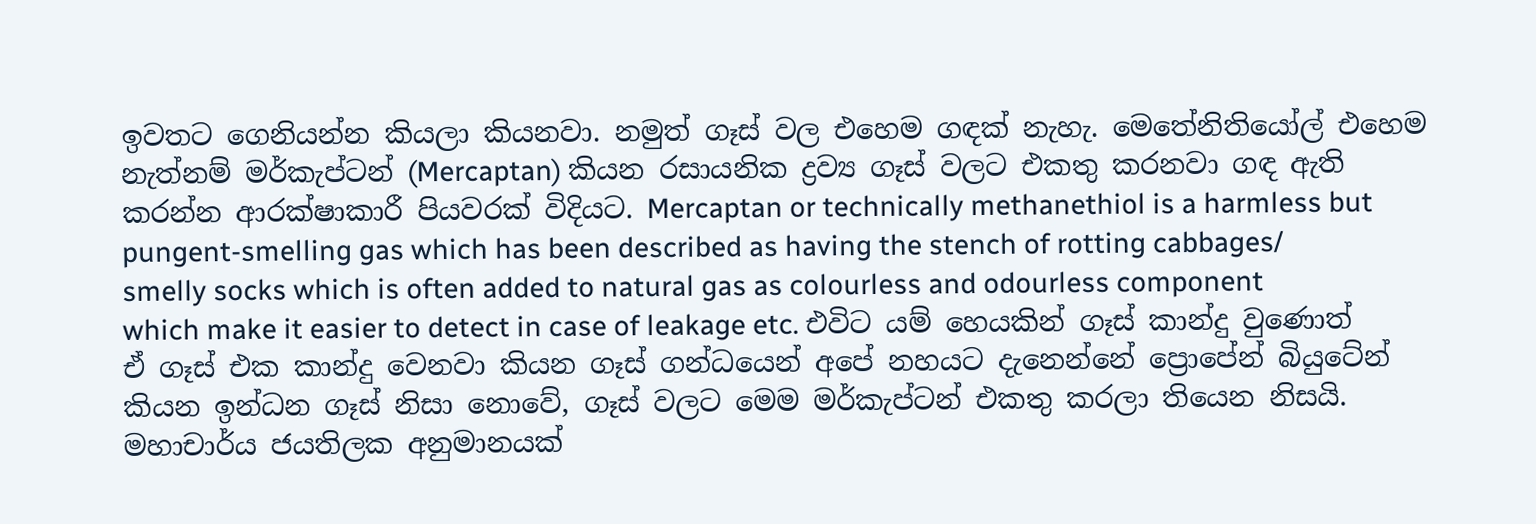ඉවතට ගෙනියන්න කියලා කියනවා. නමුත් ගෑස් වල එහෙම ගඳක් නැහැ. මෙතේනිතියෝල් එහෙම නැත්නම් මර්කැප්ටන් (Mercaptan) කියන රසායනික ද්‍රව්‍ය ගෑස් වලට එකතු කරනවා ගඳ ඇති කරන්න ආරක්ෂාකාරී පියවරක් විදියට. Mercaptan or technically methanethiol is a harmless but pungent-smelling gas which has been described as having the stench of rotting cabbages/ smelly socks which is often added to natural gas as colourless and odourless component which make it easier to detect in case of leakage etc. එවිට යම් හෙයකින් ගෑස් කාන්දු වුණොත් ඒ ගෑස් එක කාන්දු වෙනවා කියන ගෑස් ගන්ධයෙන් අපේ නහයට දැනෙන්නේ ප්‍රොපේන් බියුටේන් කියන ඉන්ධන ගෑස් නිසා නොවේ, ගෑස් වලට මෙම මර්කැප්ටන් එකතු කරලා තියෙන නිසයි. මහාචාර්ය ජයතිලක අනුමානයක්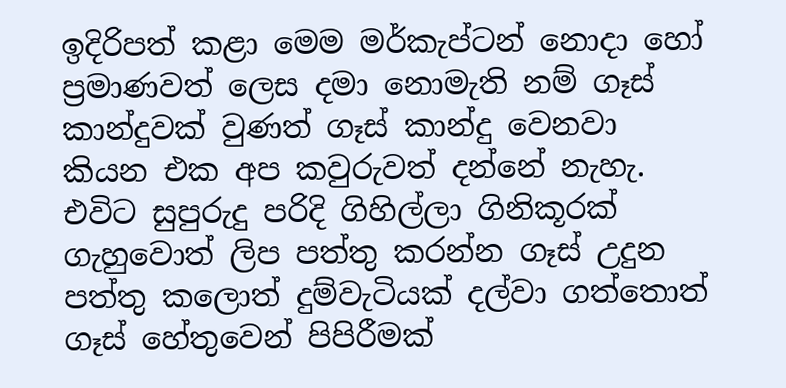ඉදිරිපත් කළා මෙම මර්කැප්ටන් නොදා හෝ ප්‍රමාණවත් ලෙස දමා නොමැති නම් ගෑස් කාන්දුවක් වුණත් ගෑස් කාන්දු වෙනවා කියන එක අප කවුරුවත් දන්නේ නැහැ. එවිට සුපුරුදු පරිදි ගිහිල්ලා ගිනිකූරක් ගැහුවොත් ලිප පත්තු කරන්න ගෑස් උදුන පත්තු කලොත් දුම්වැටියක් දල්වා ගත්තොත් ගෑස් හේතුවෙන් පිපිරීමක්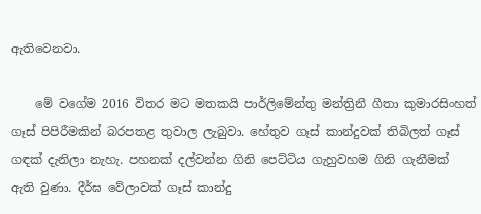ඇතිවෙනවා.

    මේ වගේම 2016 විතර මට මතකයි පාර්ලිමේන්තු මන්ත්‍රිනී ගීතා කුමාරසිංහත් ගෑස් පිපිරීමකින් බරපතළ තුවාල ලැබුවා. හේතුව ගෑස් කාන්දුවක් තිබිලත් ගෑස් ගඳක් දැනිලා නැහැ. පහනක් දල්වන්න ගිනි පෙට්ටිය ගැහුවහම ගිනි ගැනීමක් ඇති වුණා. දීර්ඝ වේලාවක් ගෑස් කාන්දු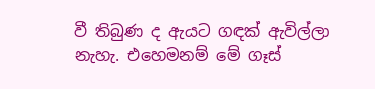වී තිබුණ ද ඇයට ගඳක් ඇවිල්ලා නැහැ. එහෙමනම් මේ ගෑස්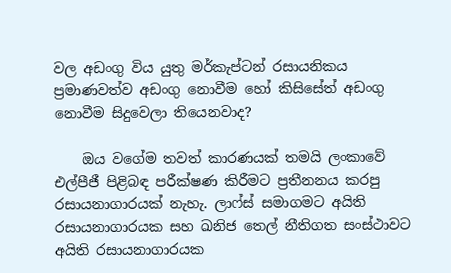වල අඩංගු විය යුතු මර්කැප්ටන් රසායනිකය ප්‍රමාණවත්ව අඩංගු නොවීම හෝ කිසිසේත් අඩංගු නොවීම සිදුවෙලා තියෙනවාද?

    ඔය වගේම තවත් කාරණයක් තමයි ලංකාවේ එල්පීජී පිළිබඳ පරීක්ෂණ කිරීමට ප්‍රතීනනය කරපු රසායනාගාරයක් නැහැ. ලාෆ්ස් සමාගමට අයිති රසායනාගාරයක සහ ඛනිජ තෙල් නීතිගත සංස්ථාවට අයිති රසායනාගාරයක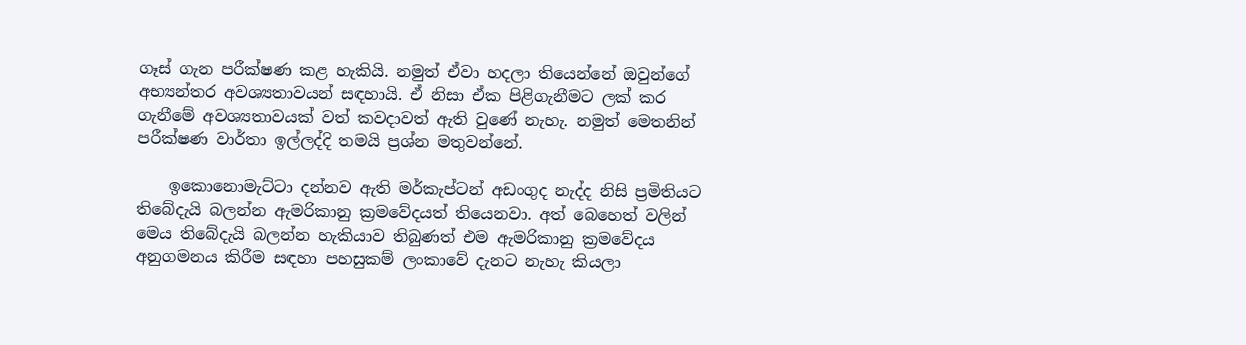ගෑස් ගැන පරීක්ෂණ කළ හැකියි. නමුත් ඒවා හදලා තියෙන්නේ ඔවුන්ගේ අභ්‍යන්තර අවශ්‍යතාවයන් සඳහායි. ඒ නිසා ඒක පිළිගැනීමට ලක් කර ගැනීමේ අවශ්‍යතාවයක් වත් කවදාවත් ඇති වුණේ නැහැ. නමුත් මෙතනින් පරීක්ෂණ වාර්තා ඉල්ලද්දි තමයි ප්‍රශ්න මතුවන්නේ.

    ඉකොනොමැට්ටා දන්නව ඇති මර්කැප්ටන් අඩංගුද නැද්ද නිසි ප්‍රමිතියට තිබේදැයි බලන්න ඇමරිකානු ක්‍රමවේදයත් තියෙනවා. අත් බෙහෙත් වලින් මෙය තිබේදැයි බලන්න හැකියාව තිබුණත් එම ඇමරිකානු ක්‍රමවේදය අනුගමනය කිරීම සඳහා පහසුකම් ලංකාවේ දැනට නැහැ කියලා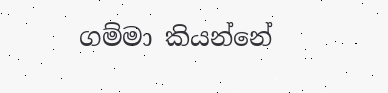ගම්මා කියන්නේ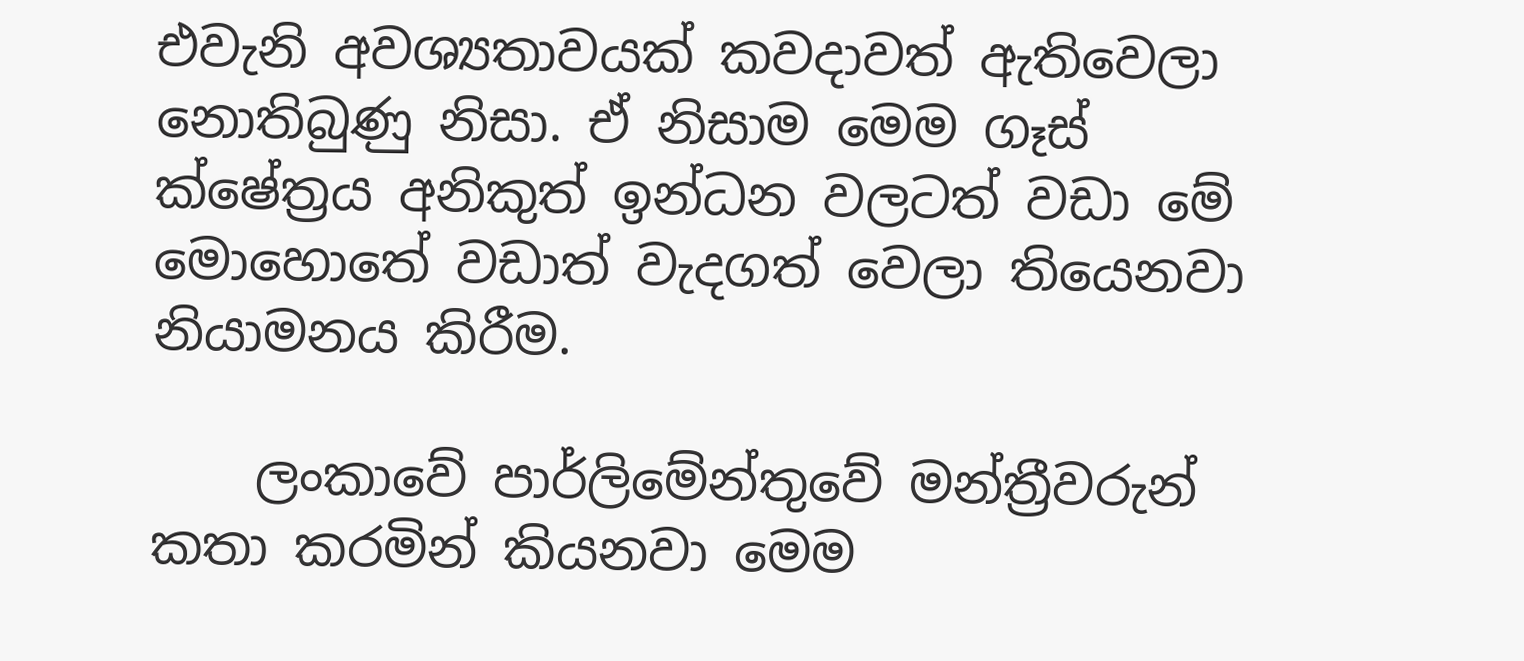එවැනි අවශ්‍යතාවයක් කවදාවත් ඇතිවෙලා නොතිබුණු නිසා. ඒ නිසාම මෙම ගෑස් ක්ෂේත්‍රය අනිකුත් ඉන්ධන වලටත් වඩා මේ මොහොතේ වඩාත් වැදගත් වෙලා තියෙනවා නියාමනය කිරීම.

    ලංකාවේ පාර්ලිමේන්තුවේ මන්ත්‍රීවරුන් කතා කරමින් කියනවා මෙම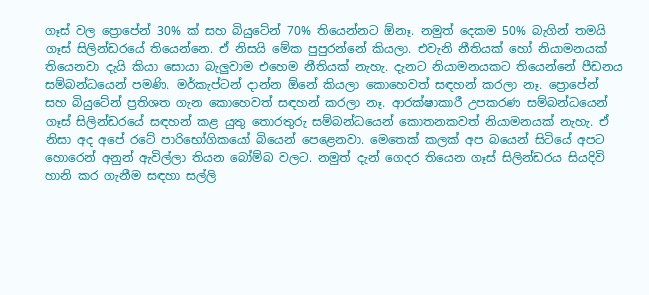ගෑස් වල ප්‍රොපේන් 30% ක් සහ බියුටේන් 70% තියෙන්නට ඕනෑ. නමුත් දෙකම 50% බැගින් තමයි ගෑස් සිලින්ඩරයේ තියෙන්නෙ. ඒ නිසයි මේක පුපුරන්නේ කියලා. එවැනි නීතියක් හෝ නියාමනයක් තියෙනවා දැයි කියා සොයා බැලුවාම එහෙම නීතියක් නැහැ. දැනට නියාමනයකට තියෙන්නේ පීඩනය සම්බන්ධයෙන් පමණි. මර්කැප්ටන් දාන්න ඕනේ කියලා කොහෙවත් සඳහන් කරලා නෑ. ප්‍රොපේන් සහ බියුටේන් ප්‍රතිශත ගැන කොහෙවත් සඳහන් කරලා නෑ. ආරක්ෂාකාරී උපකරණ සම්බන්ධයෙන් ගෑස් සිලින්ඩරයේ සඳහන් කළ යුතු තොරතුරු සම්බන්ධයෙන් කොතනකවත් නියාමනයක් නැහැ. ඒ නිසා අද අපේ රටේ පාරිභෝගිකයෝ බියෙන් පෙළෙනවා. මෙතෙක් කලක් අප බයෙන් සිටියේ අපට හොරෙන් අනුන් ඇවිල්ලා තියන බෝම්බ වලට. නමුත් දැන් ගෙදර තියෙන ගෑස් සිලින්ඩරය සියදිවි හානි කර ගැනීම සඳහා සල්ලි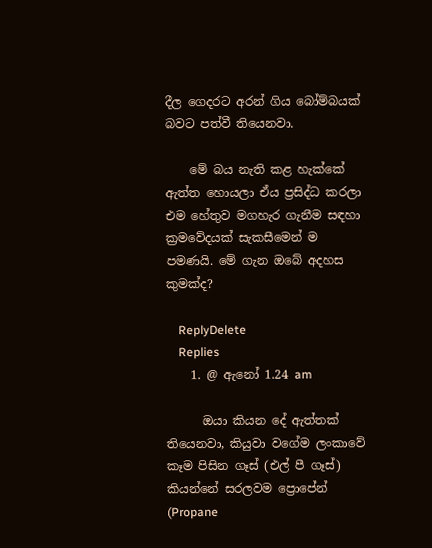දීල ගෙදරට අරන් ගිය බෝම්බයක් බවට පත්වී තියෙනවා.

    මේ බය නැති කළ හැක්කේ ඇත්ත හොයලා ඒය ප්‍රසිද්ධ කරලා එම හේතුව මගහැර ගැනීම සඳහා ක්‍රමවේදයක් සැකසීමෙන් ම පමණයි. මේ ගැන ඔබේ අදහස කුමක්ද?

    ReplyDelete
    Replies
    1. @ ඇනෝ 1.24 am

      ඔයා කියන දේ ඇත්තක් තියෙනවා, කියුවා වගේම ලංකාවේ කෑම පිසින ගෑස් (එල් පී ගෑස්) කියන්නේ සරලවම ප්‍රොපේන් (Propane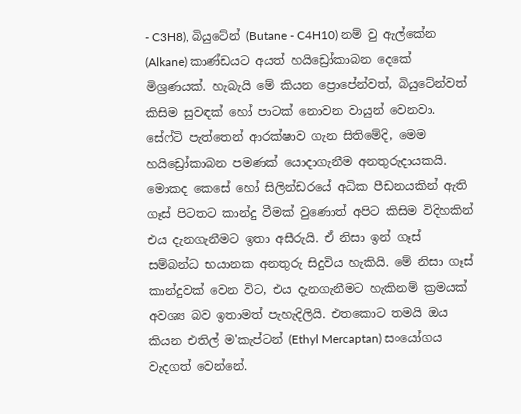- C3H8), බියුටේන් (Butane - C4H10) නම් වු ඇල්කේන (Alkane) කාණ්ඩයට අයත් හයිඩ්‍රෝකාබන දෙකේ මිශ්‍රණයක්. හැබැයි මේ කියන ප්‍රොපේන්වත්, බියුටේන්වත් කිසිම සුවඳක් හෝ පාටක් නොවන වායුන් වෙනවා. සේෆ්ටි පැත්තෙන් ආරක්ෂාව ගැන සිතිමේදි, මෙම හයිඩ්‍රෝකාබන පමණක් යොදාගැනීම අනතුරුදායකයි. මොකද කෙසේ හෝ සිලින්ඩරයේ අධික පීඩනයකින් ඇති ගෑස් පිටතට කාන්දු වීමක් වුණොත් අපිට කිසිම විදිහකින් එය දැනගැනීමට ඉතා අසීරුයි. ඒ නිසා ඉන් ගෑස් සම්බන්ධ භයානක අනතුරු සිදුවිය හැකියි. මේ නිසා ගෑස් කාන්දුවක් වෙන විට, එය දැනගැනීමට හැකිනම් ක්‍රමයක් අවශ්‍ය බව ඉතාමත් පැහැදිලියි. එතකොට තමයි ඔය කියන එතිල් ම'කැප්ටන් (Ethyl Mercaptan) සංයෝගය වැදගත් වෙන්නේ.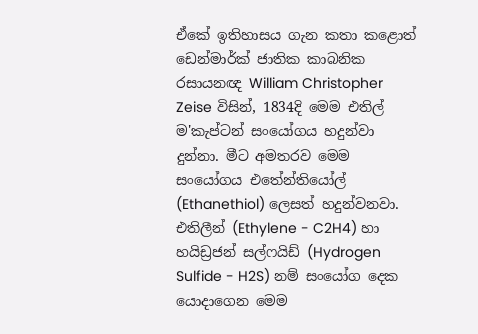ඒකේ ඉතිහාසය ගැන කතා කළොත් ඩෙන්මාර්ක් ජාතික කාබනික රසායනඥ William Christopher Zeise විසින්, 1834දි මෙම එතිල් ම'කැප්ටන් සංයෝගය හදුන්වා දුන්නා. මීට අමතරව මෙම සංයෝගය එතේන්තියෝල් (Ethanethiol) ලෙසත් හදුන්වනවා. එතිලීන් (Ethylene - C2H4) හා හයිඩ්‍රජන් සල්ෆයිඩ් (Hydrogen Sulfide - H2S) නම් සංයෝග දෙක යොදාගෙන මෙම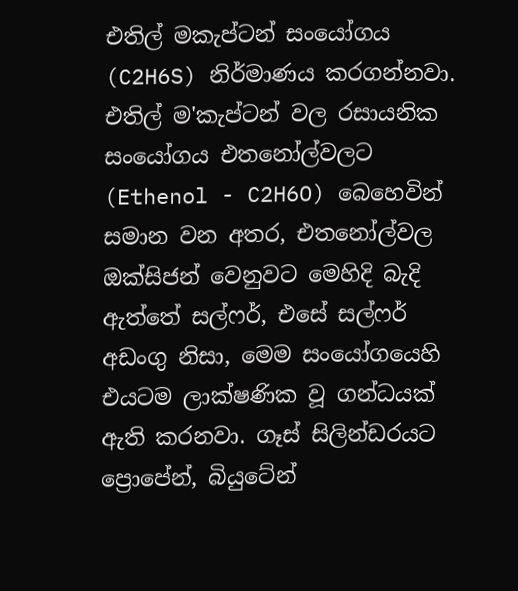එතිල් මකැප්ටන් සංයෝගය (C2H6S) නිර්මාණය කරගන්නවා. එතිල් ම'කැප්ටන් වල රසායනික සංයෝගය එතනෝල්වලට (Ethenol - C2H6O) බෙහෙවින් සමාන වන අතර, එතනෝල්වල ඔක්සිජන් වෙනුවට මෙහිදි බැදි ඇත්තේ සල්ෆර්, එසේ සල්ෆර් අඩංගු නිසා, මෙම සංයෝගයෙහි එයටම ලාක්ෂණික වූ ගන්ධයක් ඇති කරනවා. ගෑස් සිලින්ඩරයට ප්‍රොපේන්, බියුටේන්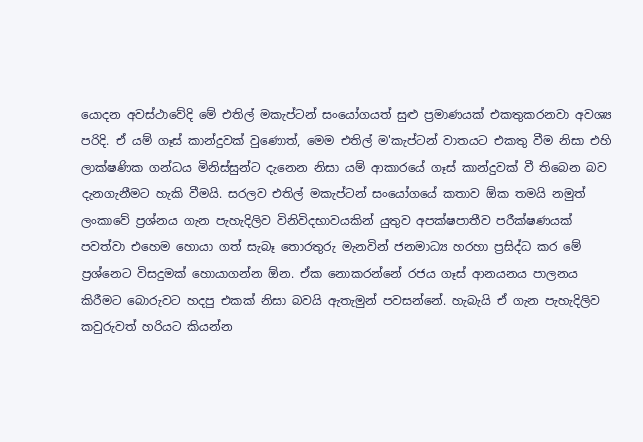යොදන අවස්ථාවේදි මේ එතිල් මකැප්ටන් සංයෝගයත් සුළු ප්‍රමාණයක් එකතුකරනවා අවශ්‍ය පරිදි. ඒ යම් ගෑස් කාන්දුවක් වුණොත්, මෙම එතිල් ම'කැප්ටන් වාතයට එකතු වීම නිසා එහි ලාක්ෂණික ගන්ධය මිනිස්සුන්ට දැනෙන නිසා යම් ආකාරයේ ගෑස් කාන්දුවක් වී තිබෙන බව දැනගැනීමට හැකි වීමයි. සරලව එතිල් මකැප්ටන් සංයෝගයේ කතාව ඕක තමයි නමුත් ලංකාවේ ප්‍රශ්නය ගැන පැහැදිලිව විනිවිදභාවයකින් යුතුව අපක්ෂපාතීව පරීක්ෂණයක් පවත්වා එහෙම හොයා ගත් සැබෑ තොරතුරු මැනවින් ජනමාධ්‍ය හරහා ප්‍රසිද්ධ කර මේ ප්‍රශ්නෙට විසදුමක් හොයාගන්න ඕන. ඒක නොකරන්නේ රජය ගෑස් ආනයනය පාලනය කිරීමට බොරුවට හදපු එකක් නිසා බවයි ඇතැමුන් පවසන්නේ. හැබැයි ඒ ගැන පැහැදිලිව කවුරුවත් හරියට කියන්න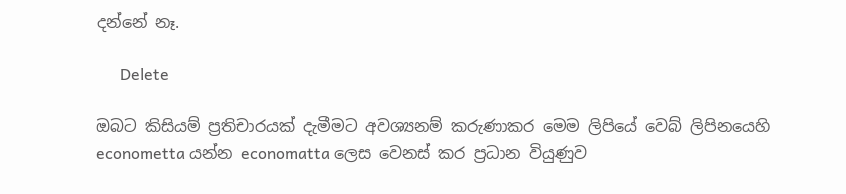දන්නේ නෑ.

      Delete

ඔබට කිසියම් ප්‍රතිචාරයක් දැමීමට අවශ්‍යනම් කරුණාකර මෙම ලිපියේ වෙබ් ලිපිනයෙහි econometta යන්න economatta ලෙස වෙනස් කර ප්‍රධාන වියුණුව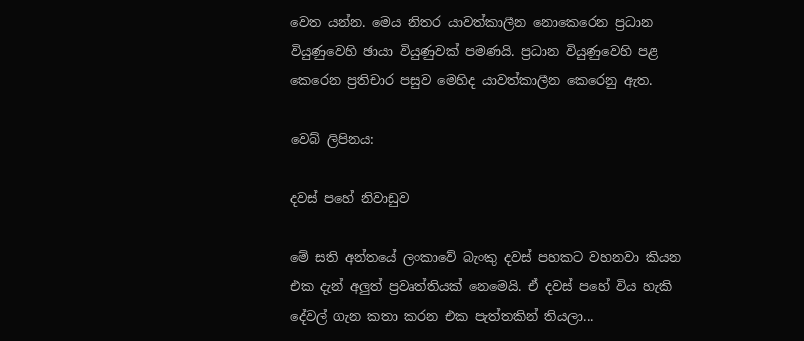වෙත යන්න. මෙය නිතර යාවත්කාලීන නොකෙරෙන ප්‍රධාන වියුණුවෙහි ඡායා වියුණුවක් පමණයි. ප්‍රධාන වියුණුවෙහි පළ කෙරෙන ප්‍රතිචාර පසුව මෙහිද යාවත්කාලීන කෙරෙනු ඇත.

වෙබ් ලිපිනය:

දවස් පහේ නිවාඩුව

මේ සති අන්තයේ ලංකාවේ බැංකු දවස් පහකට වහනවා කියන එක දැන් අලුත් ප්‍රවෘත්තියක් නෙමෙයි. ඒ දවස් පහේ විය හැකි දේවල් ගැන කතා කරන එක පැත්තකින් තියලා...